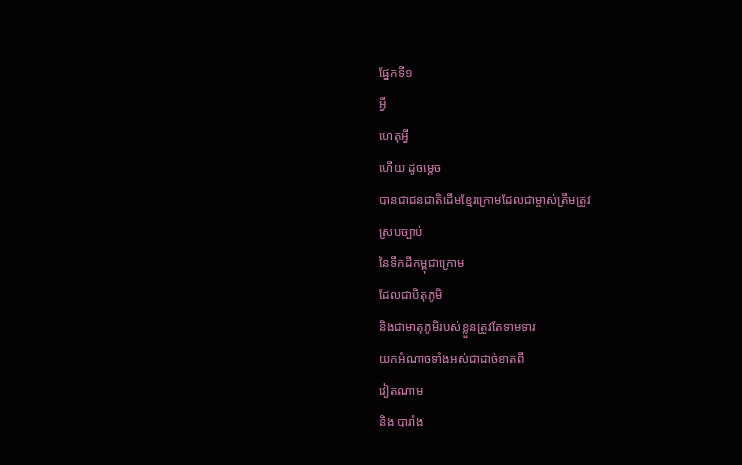ផ្នែកទី១
អ្វី
ហេតុអ្វី
ហើយ ដូចម្តេច
បានជាជនជាតិដើមខ្មែរក្រោមដែលជាម្ចាស់ត្រឹមត្រូវ
ស្របច្បាប់
នៃទឹកដីកម្ពុជាក្រោម
ដែលជាបិតុភូមិ
និងជាមាតុភូមិរបស់ខ្លួនត្រូវតែទាមទារ
យកអំណាចទាំងអស់ជាដាច់ខាតពី
វៀតណាម
និង បារាំង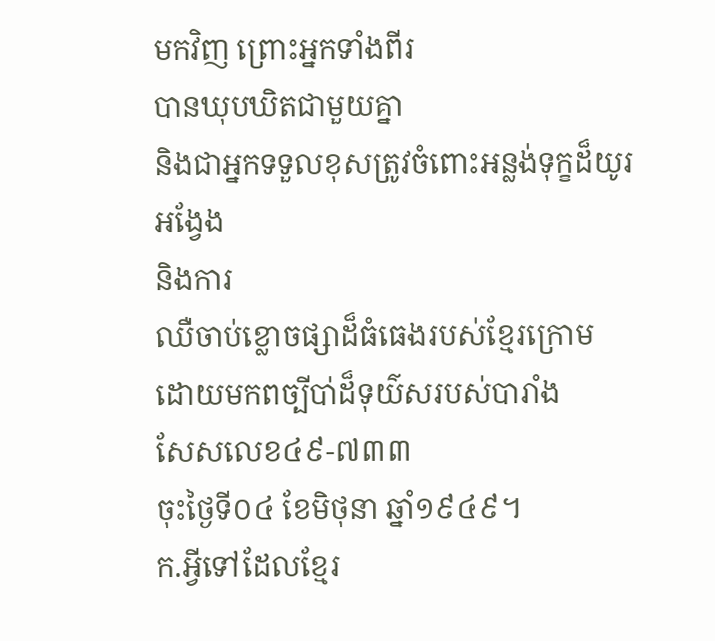មកវិញ ព្រោះអ្នកទាំងពីរ
បានឃុបឃិតជាមួយគ្នា
និងជាអ្នកទទួលខុសត្រូវចំពោះអន្លង់ទុក្ខដ៏យូរអង្វែង
និងការ
ឈឺចាប់ខ្លោចផ្សាដ៏ធំធេងរបស់ខ្មែរក្រោម
ដោយមកពច្បីបា់ដ៏ទុយ៌សរបស់បារាំង
សែសលេខ៤៩-៧៣៣
ចុះថ្ងៃទី០៤ ខែមិថុនា ឆ្នាំ១៩៤៩។
ក.អ្វីទៅដែលខ្មែរ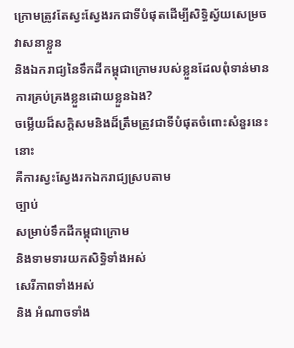ក្រោមត្រូវតែស្វះស្វែងរកជាទីបំផុតដើម្បីសិទ្ធិស្វ័យសេម្រចវាសនាខ្លួន
និងឯករាជ្យនៃទឹកដីកម្ពុជាក្រោមរបស់ខ្លួនដែលពុំទាន់មានការគ្រប់គ្រងខ្លួនដោយខ្លួនឯង?
ចម្លើយដ៏សក្តិសមនិងដ៏ត្រឹមត្រូវជាទីបំផុតចំពោះសំនួរនេះនោះ
គឺការស្វះស្វែងរកឯករាជ្យស្របតាម
ច្បាប់
សម្រាប់ទឹកដីកម្ពុជាក្រោម
និងទាមទារយកសិទ្ធិទាំងអស់
សេរីភាពទាំងអស់
និង អំណាចទាំង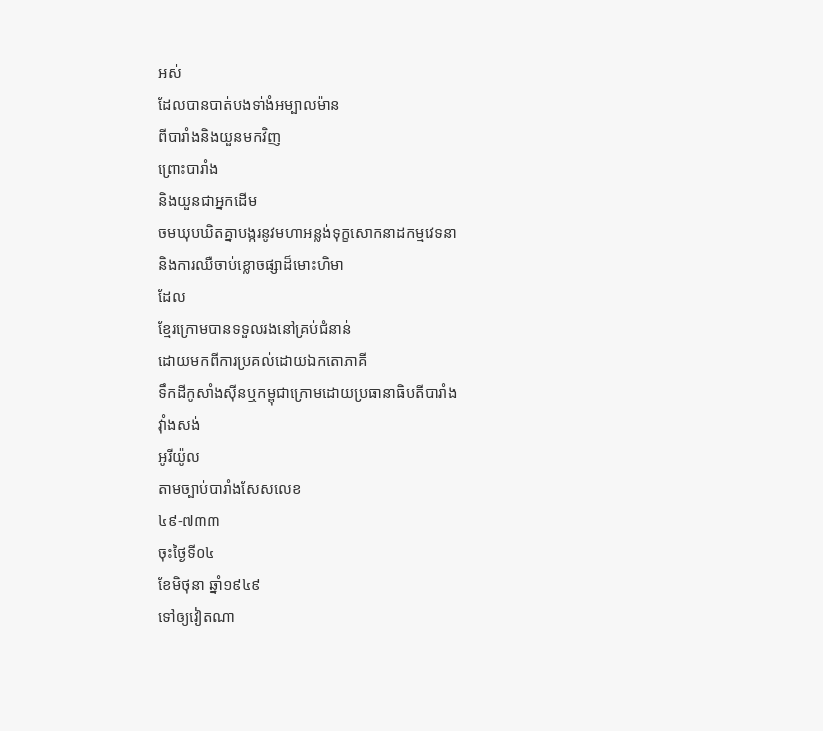អស់
ដែលបានបាត់បងទា់ងំអម្បាលម៉ាន
ពីបារាំងនិងយួនមកវិញ
ព្រោះបារាំង
និងយួនជាអ្នកដើម
ចមឃុបឃិតគ្នាបង្ករនូវមហាអន្លង់ទុក្ខសោកនាដកម្មវេទនា
និងការឈឺចាប់ខ្លោចផ្សាដ៏មោះហិមា
ដែល
ខ្មែរក្រោមបានទទួលរងនៅគ្រប់ជំនាន់
ដោយមកពីការប្រគល់ដោយឯកតោភាគី
ទឹកដីកូសាំងស៊ីនឬកម្ពុជាក្រោមដោយប្រធានាធិបតីបារាំង
វ៉ាំងសង់
អូរីយ៉ូល
តាមច្បាប់បារាំងសែសលេខ
៤៩-៧៣៣
ចុះថ្ងៃទី០៤
ខែមិថុនា ឆ្នាំ១៩៤៩
ទៅឲ្យវៀតណា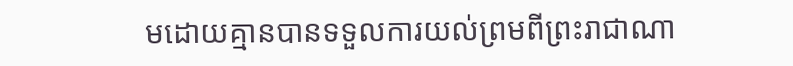មដោយគ្មានបានទទួលការយល់ព្រមពីព្រះរាជាណា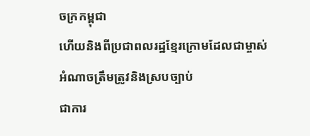ចក្រកម្ពុជា
ហើយនិងពីប្រជាពលរដ្ឋខ្មែរក្រោមដែលជាម្ចាស់អំណាចត្រឹមត្រូវនិងស្របច្បាប់
ជាការ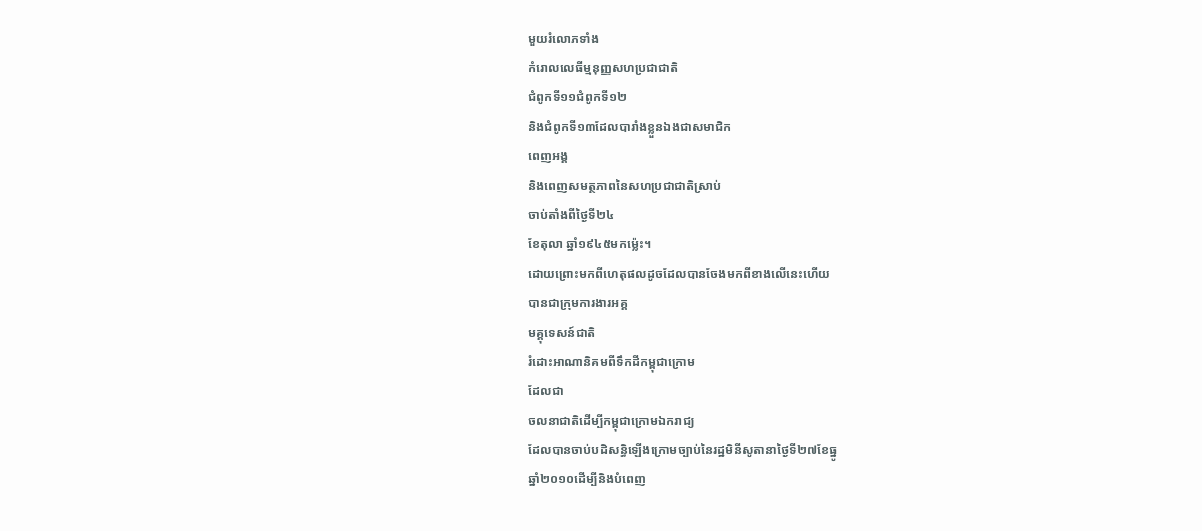មួយរំលោភទាំង
កំរោលលេធីម្មនុញ្ញសហប្រជាជាតិ
ជំពូកទី១១ជំពូកទី១២
និងជំពូកទី១៣ដែលបារាំងខ្លួនឯងជាសមាជិក
ពេញអង្គ
និងពេញសមត្ថភាពនៃសហប្រជាជាតិស្រាប់
ចាប់តាំងពីថ្ងៃទី២៤
ខែតុលា ឆ្នាំ១៩៤៥មកម៉្លេះ។
ដោយព្រោះមកពីហេតុផលដូចដែលបានចែងមកពីខាងលើនេះហើយ
បានជាក្រុមការងារអគ្គ
មគ្គុទេសន៍ជាតិ
រំដោះឤណានិគមពីទឹកដីកម្ពុជាក្រោម
ដែលជា
ចលនាជាតិដើម្បីកម្ពុជាក្រោមឯករាជ្យ
ដែលបានចាប់បដិសន្ធិឡើងក្រោមច្បាប់នៃរដ្ឋមិនីសូតានាថ្ងៃទី២៧ខែធ្នូ
ឆ្នាំ២០១០ដើម្បីនិងបំពេញ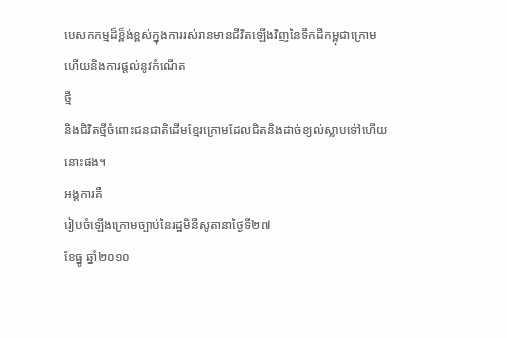បេសកកម្មដ៏ខ្ព៏ង់ខ្ពស់ក្នុងការរស់រានមានជីវិតឡើងវិញនៃទឹកដីកម្ពុជាក្រោម
ហើយនិងការផ្តល់នូវកំណើត
ថ្មី
និងជិវិតថ្មីចំពោះជនជាតិដើមខ្មែរក្រោមដែលជិតនិងដាច់ខ្យល់ស្លាបទៅ់ហើយនោះផង។
អង្គការគឺ
រៀបចំឡើងក្រោមច្បាប់នៃរដ្ឋមិនីសូតានាថ្ងៃទី២៧
ខែធ្នូ ឆ្នាំ២០១០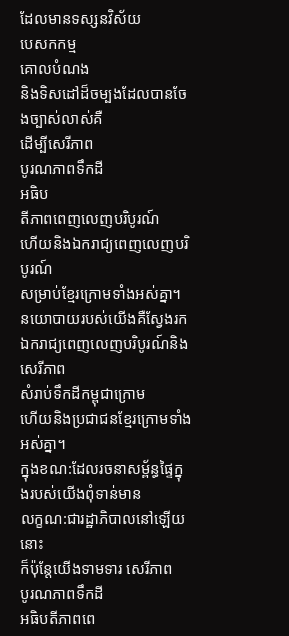ដែលមានទស្សនវិស័យ
បេសកកម្ម
គោលបំណង
និងទិសដៅដ៏ចម្បងដែលបានចែងច្បាស់លាស់គឺ
ដើម្បីសេរីភាព
បូរណភាពទឹកដី
អធិប
តីភាពពេញលេញបរិបូរណ៍
ហើយនិងឯករាជ្យពេញលេញបរិបូរណ៍
សម្រាប់ខ្មែរក្រោមទាំងអស់គ្នា។
នយោបាយរបស់យើងគឺស្វែងរកឯករាជ្យពេញលេញបរិបូរណ៍និងសេរីភាព
សំរាប់ទឹកដីកម្ពុជាក្រោម
ហើយនិងប្រជាជនខ្មែរក្រោមទាំងអស់គ្នា។
ក្នុងខណ:ដែលរចនាសម្ព័ន្ធផ្ទៃក្នុងរបស់យើងពុំទាន់មាន
លក្ខណ:ជារដ្ឋាភិបាលនៅឡើយនោះ
ក៏ប៉ុន្តែយើងទាមទារ សេរីភាព
បូរណភាពទឹកដី
អធិបតីភាពពេ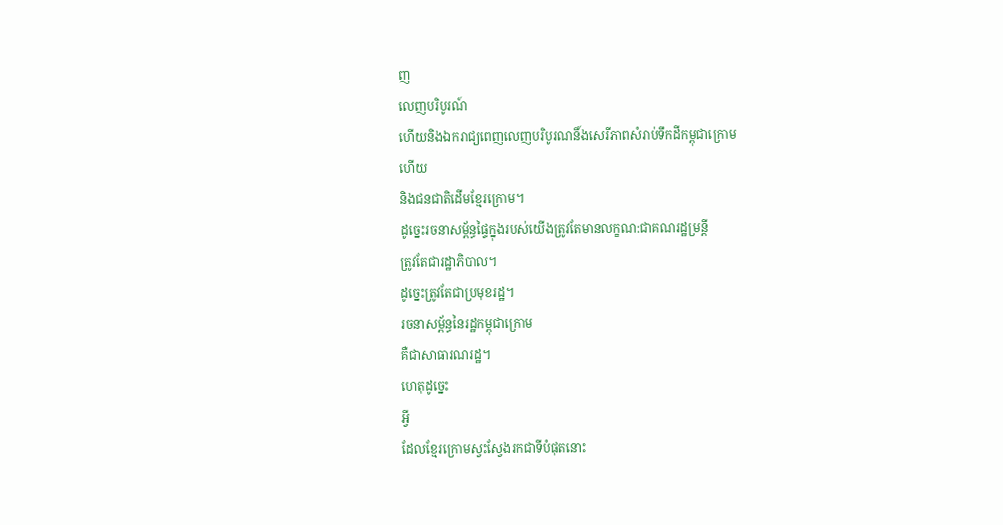ញ
លេញបរិបូរណ៍
ហើយនិងឯករាជ្យពេញលេញបរិបូរណនិ៍ងសេរីភាពសំរាប់ទឹកដីកម្ពុជាក្រោម
ហើយ
និងជនជាតិដើមខ្មែរក្រោម។
ដូច្នេះរចនាសម្ព័ន្ធផ្ទៃក្នុងរបស់យើងត្រូវតែមានលក្ខណ:ជាគណរដ្ឋម្រន្តី
ត្រូវតែជារដ្ឋាភិបាល។
ដូច្នេះត្រូវតែជាប្រមុខរដ្ឋ។
រចនាសម្ព័ន្ធនៃរដ្ឋកម្ពុជាក្រោម
គឺជាសាធារណរដ្ឋ។
ហេតុដូច្នេះ
អ្វី
ដែលខ្មែរក្រោមស្វះស្វែងរកជាទីបំផុតនោះ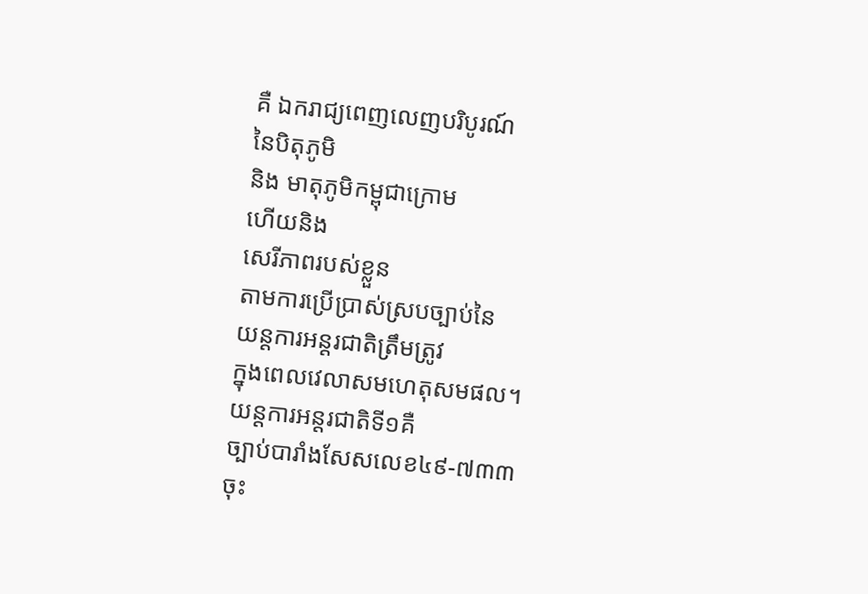គឺ ឯករាជ្យពេញលេញបរិបូរណ៍
នៃបិតុភូមិ
និង មាតុភូមិកម្ពុជាក្រោម
ហើយនិង
សេរីភាពរបស់ខ្លួន
តាមការប្រើប្រាស់ស្របច្បាប់នៃ
យន្តការអន្តរជាតិត្រឹមត្រូវ
ក្នុងពេលវេលាសមហេតុសមផល។
យន្តការអន្តរជាតិទី១គឺ
ច្បាប់បារាំងសែសលេខ៤៩-៧៣៣
ចុះ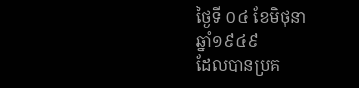ថ្ងៃទី ០៤ ខែមិថុនា
ឆ្នាំ១៩៤៩
ដែលបានប្រគ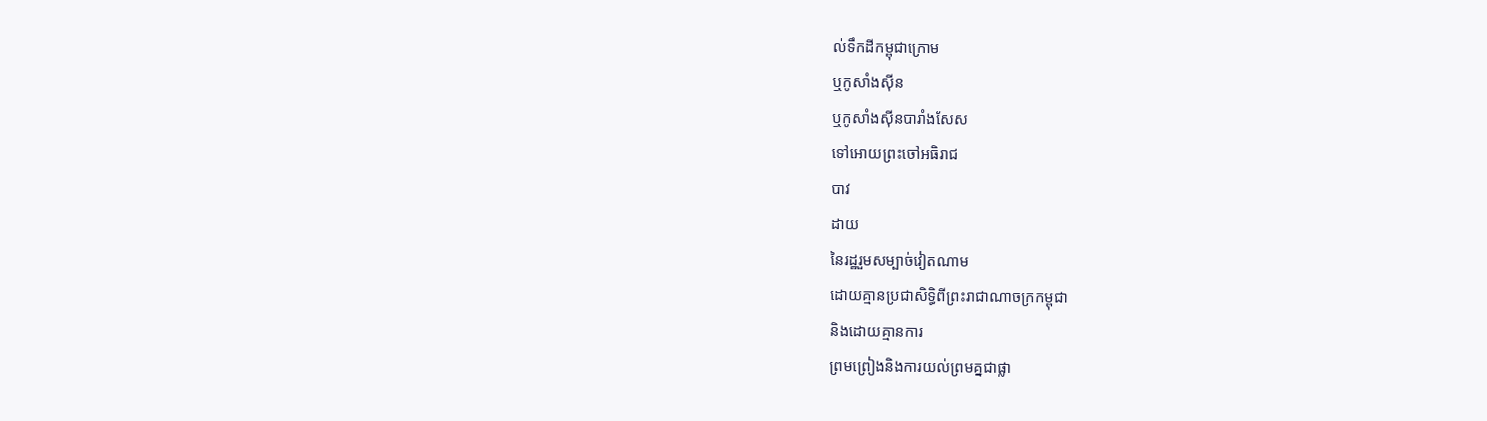ល់ទឹកដីកម្ពុជាក្រោម
ឬកូសាំងស៊ីន
ឬកូសាំងស៊ីនបារាំងសែស
ទៅឤេយព្រះចៅអធិរាជ
បាវ
ដាយ
នៃរដ្ឋរួមសម្បាច់វៀតណាម
ដោយគ្មានប្រជាសិទ្ធិពីព្រះរាជាណាចក្រកម្ពុជា
និងដោយគ្មានការ
ព្រមព្រៀងនិងការយល់ព្រមគ្នជាផ្លា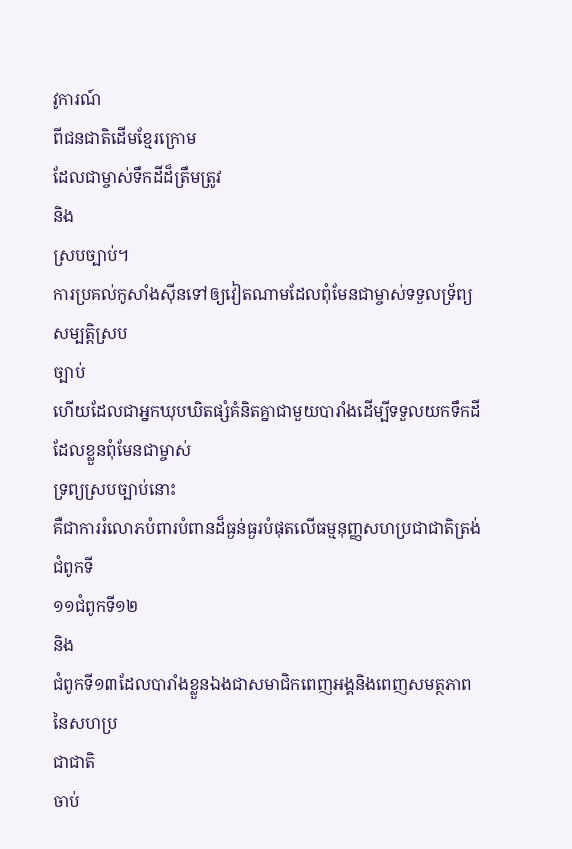វូការណ៍
ពីជនជាតិដើមខ្មែរក្រោម
ដែលជាម្ចាស់ទឹកដីដ៏ត្រឹមត្រូវ
និង
ស្របច្បាប់។
ការប្រគល់កូសាំងស៊ីនទៅឲ្យវៀតណាមដែលពុំមែនជាម្ចាស់ទទួលទ្រ័ព្យសម្បត្តិស្រប
ច្បាប់
ហើយដែលជាអ្នកឃុបឃិតផ្សំគំនិតគ្នាជាមួយបារាំងដើម្បីទទួលយកទឹកដីដែលខ្លួនពុំមែនជាម្ចាស់
ទ្រព្យស្របច្បាប់នោះ
គឺជាការរំលោភបំពារបំពានដ៏ធ្ងន់ធ្ងរបំផុតលើធម្មនុញ្ញសហប្រជាជាតិត្រង់ជំពូកទី
១១ជំពូកទី១២
និង
ជំពូកទី១៣ដែលបារាំងខ្លួនឯងជាសមាជិកពេញអង្គនិងពេញសមត្ថភាពនៃសហប្រ
ជាជាតិ
ចាប់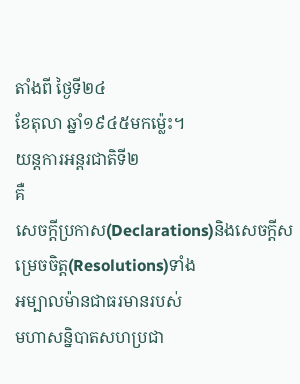តាំងពី ថ្ងៃទី២៤
ខែតុលា ឆ្នាំ១៩៤៥មកម៉្លេះ។
យន្តការអន្តរជាតិទី២
គឺ
សេចក្តីប្រកាស(Declarations)និងសេចក្តីសម្រេចចិត្ត(Resolutions)ទាំង
អម្បាលម៉ានជាធរមានរបស់
មហាសន្និបាតសហប្រជា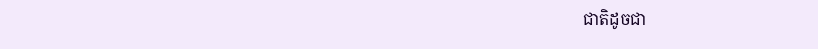ជាតិដូចជា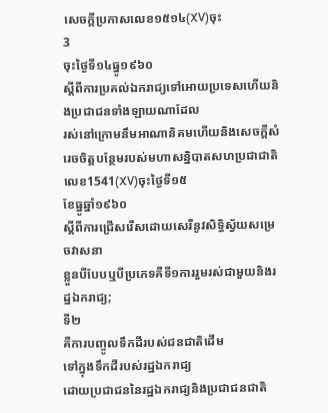សេចក្តីប្រកាសលេខ១៥១៤(XV)ចុះ
3
ចុះថ្ងៃទី១៤ធ្នូ១៩៦០
ស្តីពីការប្រគល់ឯករាជ្យទៅឤេយប្រទេសហើយនិងប្រជាជនទាំងឡាយណាដែល
រស់នៅក្រោមនឹមឤណានិគមហើយនិងសេចក្តីសំរេចចិត្តបន្ថែមរបស់មហាសន្និបាតសហប្រជាជាតិ
លេខ1541(XV)ចុះថ្ងៃទី១៥
ខែធ្នូឆ្នាំ១៩៦០
ស្តីពីការជ្រើសរើសដោយសេរីនូវសិទ្ធិស្វ័យសម្រេចវាសនា
ខ្លួនបីបែបឬបីប្រភេទគឺទី១ការរួមរស់ជាមួយនិងរដ្ឋឯករាជ្យ;
ទី២
គឺការបញ្ចូលទឹកដីរបស់ជនជាតិដើម
ទៅក្នុងទឹកដីរបស់រដ្ឋឯករាជ្យ
ដោយប្រជាជននៃរដ្ឋឯករាជ្យនិងប្រជាជនជាតិ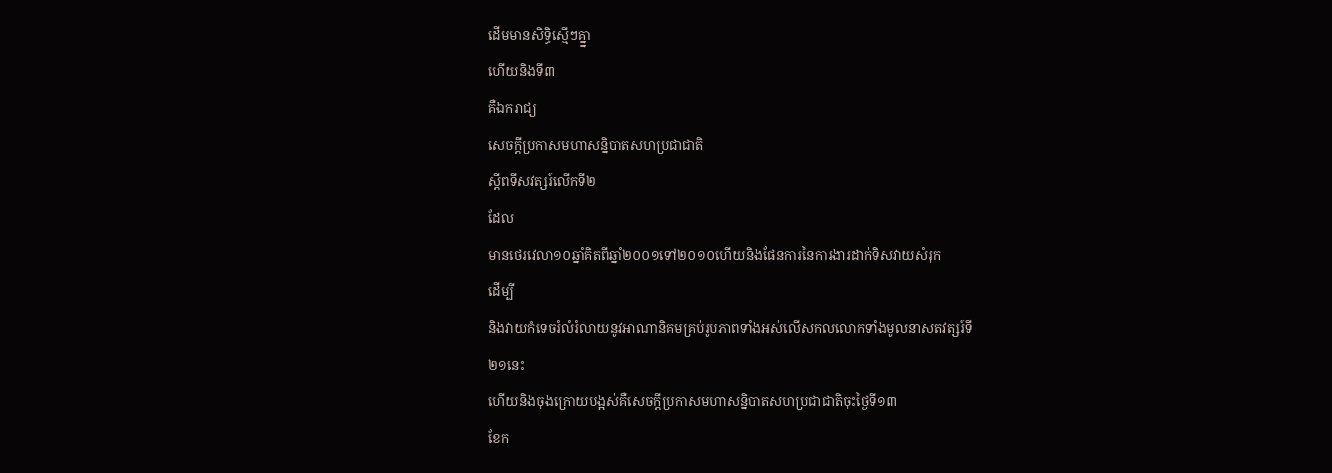ដើមមានសិទ្ធិស្មើៗគ្ន្នា
ហើយនិងទី៣
គឺឯករាជ្យ
សេចក្តីប្រកាសមហាសន្និបាតសហប្រជាជាតិ
ស្តីពទីសវត្សរ៍លើកទី២
ដែល
មានថេរវេលា១០ឆ្នាំគិតពីឆ្នាំ២០០១ទៅ២០១០ហើយនិងផែនការនៃការងារដាក់ទិសវាយសំរុក
ដើម្បី
និងវាយកំទេចរំលំរំលាយនូវឤណានិគមគ្រប់រូបភាពទាំងអស់លើសកលលោកទាំងមូលនាសតវត្សរ៍ទី
២១នេះ
ហើយនិងចុងក្រោយបង្អស់គឺសេចក្តីប្រកាសមហាសន្និបាតសហប្រជាជាតិចុះថ្ងៃទី១៣
ខែក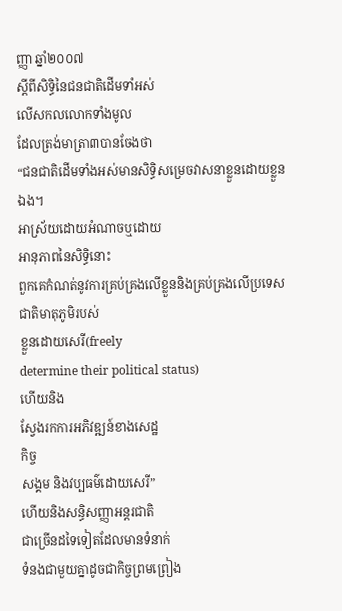ញ្ញា ឆ្នាំ២០០៧
ស្តីពីសិទ្ធិនៃជនជាតិដើមទាំអស់
លើសកលលោកទាំងមូល
ដែលត្រង់មាត្រា៣បានចែងថា
“ជនជាតិដើមទាំងអស់មានសិទ្ធិសម្រេចវាសនាខ្លួនដោយខ្លួនឯង។
ឤស្រ័យដោយអំណាចឬដោយ
ឤនុភាពនៃសិទ្ធិនោះ
ពួកគេកំណត់នូវការគ្រប់គ្រងលើខ្លួននិងគ្រប់គ្រងលើប្រទេសជាតិមាតុភូមិរបស់
ខ្លួនដោយសេរី(freely
determine their political status)
ហើយនិង
ស្វែងរកការអភិវឌ្ឍន៍ខាងសេដ្ឋ
កិច្ច
សង្គម និងវប្បធម៌ដោយសេរី”
ហើយនិងសន្ធិសញ្ញាអន្តរជាតិ
ជាច្រើនដទៃទៀតដែលមានទំនាក់
ទំនងជាមួយគ្នាដូចជាកិច្ចព្រមព្រៀង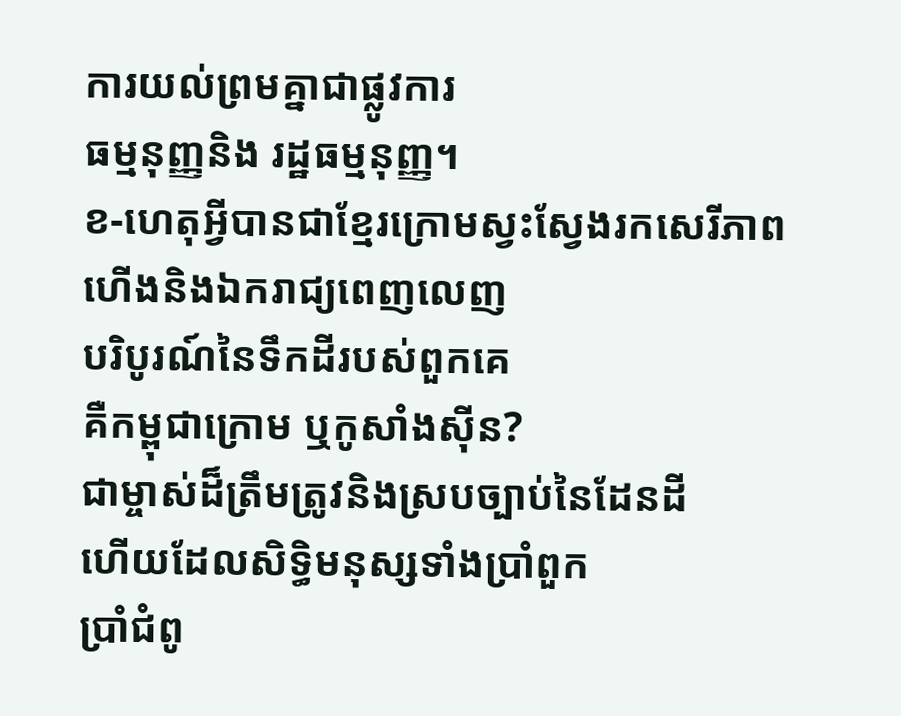ការយល់ព្រមគ្នាជាផ្លូវការ
ធម្មនុញ្ញនិង រដ្ឋធម្មនុញ្ញ។
ខ-ហេតុអ្វីបានជាខ្មែរក្រោមស្វះស្វែងរកសេរីភាព
ហើងនិងឯករាជ្យពេញលេញ
បរិបូរណ៍នៃទឹកដីរបស់ពួកគេ
គឺកម្ពុជាក្រោម ឬកូសាំងស៊ីន?
ជាម្ចាស់ដ៏ត្រឹមត្រូវនិងស្របច្បាប់នៃដែនដី
ហើយដែលសិទ្ធិមនុស្សទាំងប្រាំពួក
ប្រាំជំពូ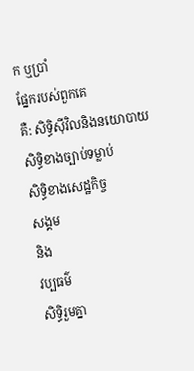ក ឬប្រាំ
ផ្នែករបស់ពួកគេ
គឺ: សិទ្ធិស៊ីវិលនិងនយោបាយ
សិទ្ធិខាងច្បាប់ទម្លាប់
សិទ្ធិខាងសេដ្ឋកិច្ច
សង្គម
និង
វប្បធម៌
សិទ្ធិរួមគ្នា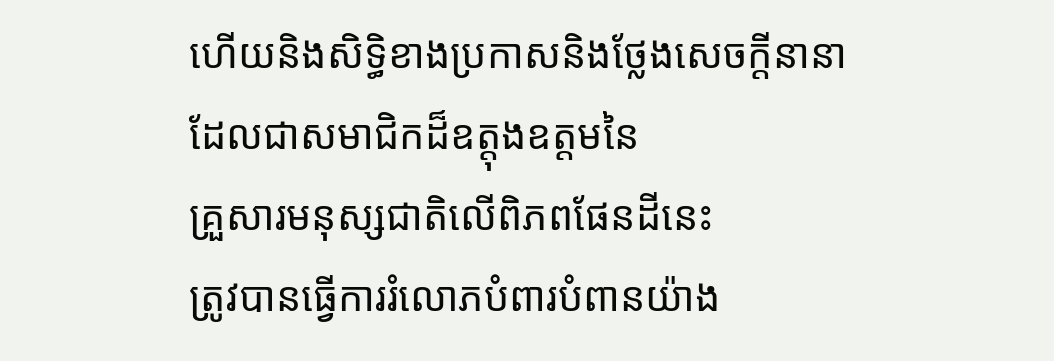ហើយនិងសិទ្ធិខាងប្រកាសនិងថ្លែងសេចក្តីនានា
ដែលជាសមាជិកដ៏ឧត្តុងឧត្តមនៃ
គ្រួសារមនុស្សជាតិលើពិភពផែនដីនេះ
ត្រូវបានធ្វើការរំលោភបំពារបំពានយ៉ាង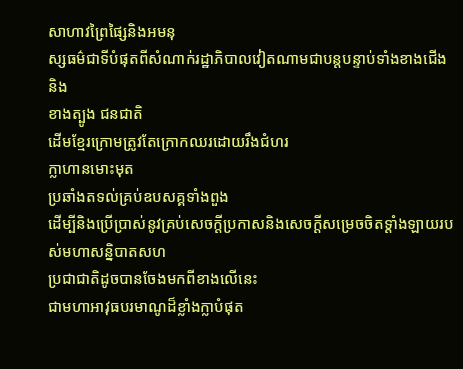សាហាវព្រៃផ្សៃនិងអមនុ
ស្សធម៌ជាទីបំផុតពីសំណាក់រដ្ឋាភិបាលវៀតណាមជាបន្តបន្ទាប់ទាំងខាងជើង
និង
ខាងត្បូង ជនជាតិ
ដើមខ្មែរក្រោមត្រូវតែក្រោកឈរដោយរឹងជំហរ
ក្លាហានមោះមុត
ប្រឆាំងតទល់គ្រប់ឧបសគ្គទាំងពួង
ដើម្បីនិងប្រើប្រាស់នូវគ្រប់សេចក្តីប្រកាសនិងសេចក្តីសម្រេចចិតទ្តាំងឡាយរបស់មហាសន្និបាតសហ
ប្រជាជាតិដូចបានចែងមកពីខាងលើនេះ
ជាមហាឤវុធបរមាណូដ៏ខ្លាំងក្លាបំផុត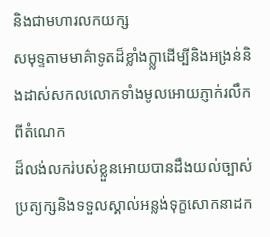និងជាមហារលកយក្ស
សមុទ្ទតាមមាគ៌ាទូតដ៏ខ្លាំងក្ល្លាដើម្បីនិងអង្រន់និងដាស់សកលលោកទាំងមូលឤេយភ្ញាក់រលឹកពីតំណេក
ដ៏លង់លករ់បស់ខ្លួនឤេយបានដឹងយល់ច្បាស់ប្រត្យក្សនិងទទួលស្គាល់អន្លង់ទុក្ខសោកនាដក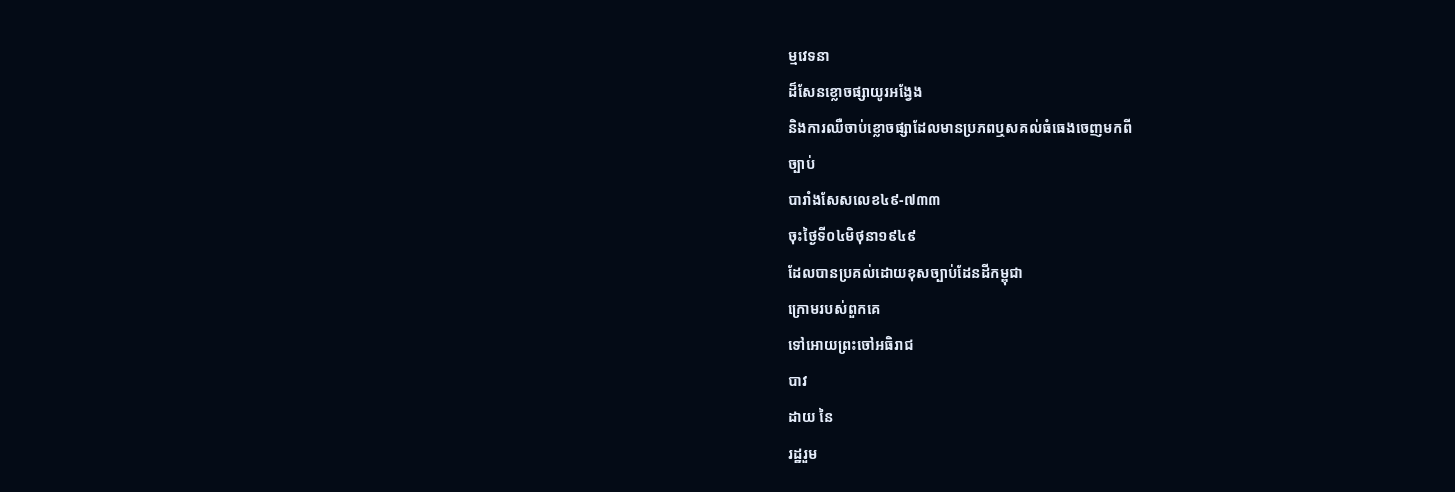ម្មវេទនា
ដ៏សែនខ្លោចផ្សាយូរអង្វែង
និងការឈឺចាប់ខ្លោចផ្សាដែលមានប្រភពឬសគល់ធំធេងចេញមកពី
ច្បាប់
បារាំងសែសលេខ៤៩-៧៣៣
ចុះថ្ងៃទី០៤មិថុនា១៩៤៩
ដែលបានប្រគល់ដោយខុសច្បាប់ដែនដីកម្ពុជា
ក្រោមរបស់ពួកគេ
ទៅឤេយព្រះចៅអធិរាជ
បាវ
ដាយ នៃ
រដ្ឋរួម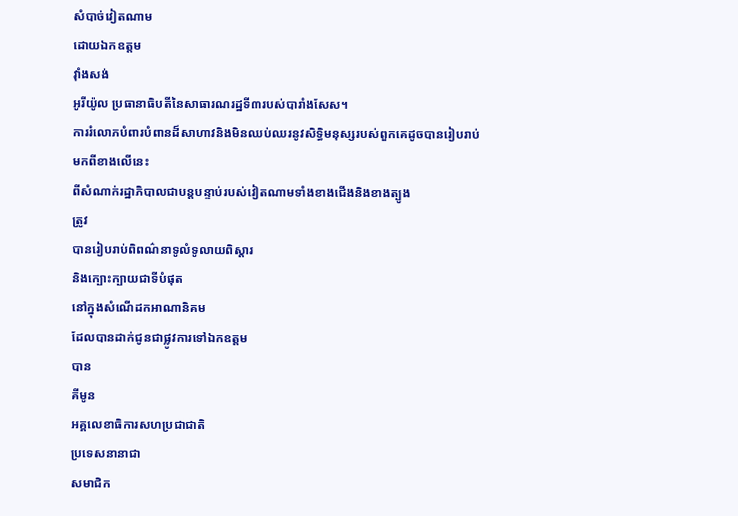សំបាច់វៀតណាម
ដោយឯកឧត្តម
វ៉ាំងសង់
អូរីយ៉ូល ប្រធានាធិបតីនៃសាធារណរដ្ឋទី៣របស់បារាំងសែស។
ការរំលោភបំពារបំពានដ៏សាហាវនិងមិនឈប់ឈរនូវសិទ្ធិមនុស្សរបស់ពួកគេដូចបានរៀបរាប់
មកពីខាងលើនេះ
ពីសំណាក់រដ្ឋាភិបាលជាបន្តបន្ទាប់របស់វៀតណាមទាំងខាងជើងនិងខាងត្បូង
ត្រូវ
បានរៀបរាប់ពិពណ៌នាទូលំទូលាយពិស្តារ
និងក្បោះក្បាយជាទីបំផុត
នៅក្នុងសំណើដកឤណានិគម
ដែលបានដាក់ជូនជាផ្លូវការទៅឯកឧត្តម
បាន
គីមូន
អគ្គលេខាធិការសហប្រជាជាតិ
ប្រទេសនានាជា
សមាជិក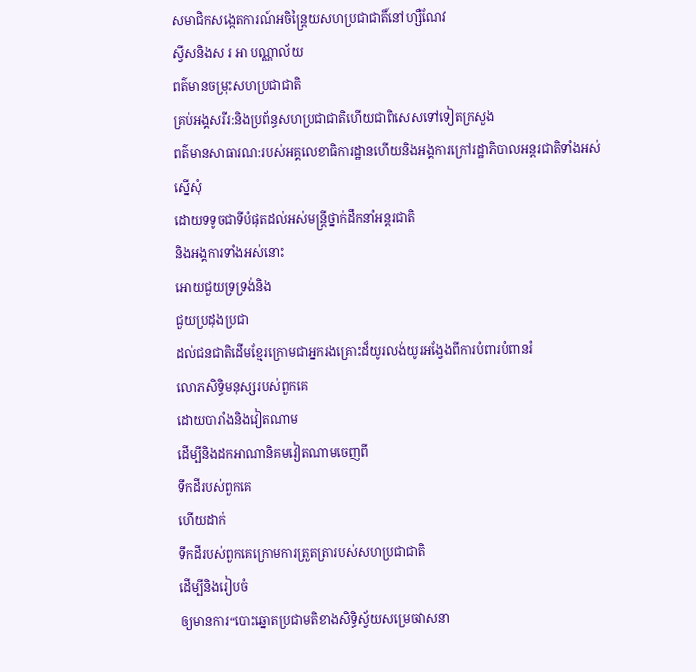សមាជិកសង្កេតការណ៍អចិន្ត្រៃយសហប្រជាជាតិ៍នៅហ្សឺណែវ
ស្វីសនិងស រ ឤ បណ្ណាល័យ
ពត៌មានចម្រុះសហប្រជាជាតិ
គ្រប់អង្គសរីរ:និងប្រព័ន្ធសហប្រជាជាតិហើយជាពិសេសទៅទៀតក្រសួង
ពត៌មានសាធារណ:របស់អគ្គលេខាធិការដ្ឋានហើយនិងអង្គការក្រៅរដ្ឋាភិបាលអន្តរជាតិទាំងអស់
ស្នើសុំ
ដោយទទូចជាទីបំផុតដល់អស់មន្ត្រីថ្នាក់ដឹកនាំអន្តរជាតិ
និងអង្គការទាំងអស់នោះ
ឤេយជួយទ្រទ្រង់និង
ជួយប្រដុងប្រជា
ដល់ជនជាតិដើមខ្មែរក្រោមជាអ្នករងគ្រោះដ៏យូរលង់យូរអង្វែងពីការបំពារបំពានរំ
លោភសិទ្ធិមនុស្សរបស់ពួកគេ
ដោយបារាំងនិងវៀតណាម
ដើម្បីនិងដកឤណានិគមវៀតណាមចេញពី
ទឹកដីរបស់ពួកគេ
ហើយដាក់
ទឹកដីរបស់ពួកគេក្រោមការត្រួតត្រារបស់សហប្រជាជាតិ
ដើម្បីនិងរៀបចំ
ឲ្យមានការ“បោះឆ្នោតប្រជាមតិខាងសិទ្ធិស្វ័យសម្រេចវាសនា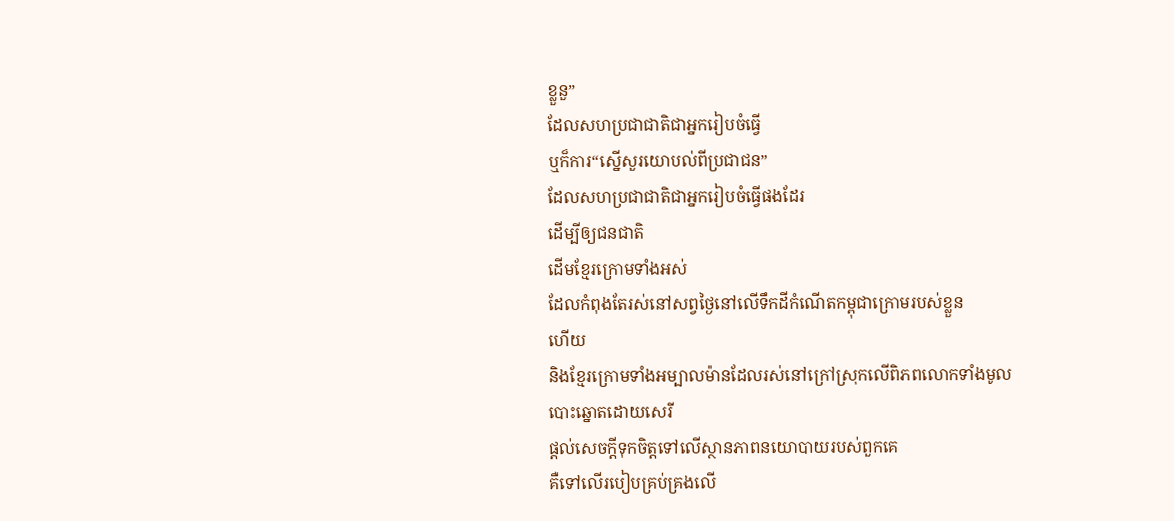ខ្លួនួ”
ដែលសហប្រជាជាតិជាអ្នករៀបចំធ្វើ
ឬក៏ការ“ស្នើសួរយោបល់ពីប្រជាជន”
ដែលសហប្រជាជាតិជាអ្នករៀបចំធ្វើផងដែរ
ដើម្បីឲ្យជនជាតិ
ដើមខ្មែរក្រោមទាំងអស់
ដែលកំពុងតែរស់នៅសព្វថ្ងៃនៅលើទឹកដីកំណើតកម្ពុជាក្រោមរបស់ខ្លួន
ហើយ
និងខ្មែរក្រោមទាំងអម្បាលម៉ានដែលរស់នៅក្រៅស្រុកលើពិភពលោកទាំងមូល
បោះឆ្នោតដោយសេរី
ផ្តល់សេចក្តីទុកចិត្តទៅលើស្ថានភាពនយោបាយរបស់ពួកគេ
គឺទៅលើរបៀបគ្រប់គ្រងលើ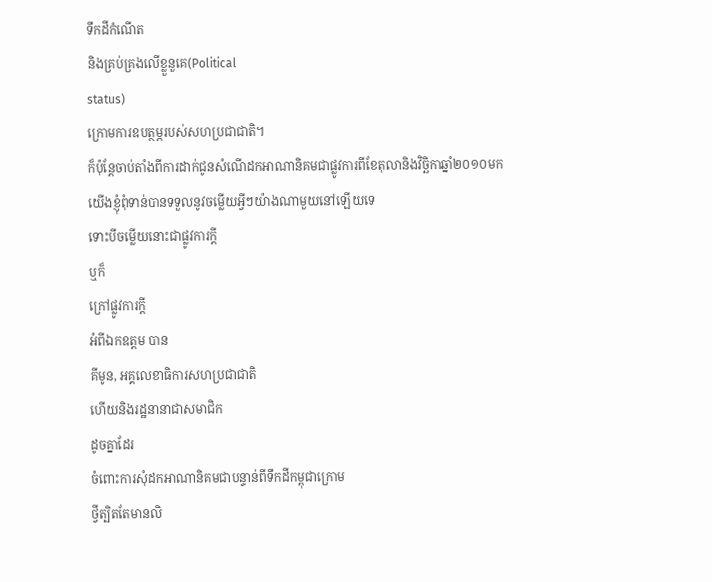ទឹកដីកំណើត
និងគ្រប់គ្រងលើខ្លួនួគេ(Political
status)
ក្រោមការឧបត្ថម្ភរបស់សហប្រជាជាតិ។
ក៏ប៉ុន្តែចាប់តាំងពីការដាក់ជូនសំណើដកឤណានិគមជាផ្លូវការពីខែតុលានិងវិច្ឆិកាឆ្នាំ២០១០មក
យើងខ្ញុំពុំទាន់បានទទួលនូវចម្លើយអ្វីៗយ៉ាងណាមួយនៅឡើយទេ
ទោះបីចម្លើយនោះជាផ្លូវការក្តី
ឬក៏
ក្រៅផ្លូវការក្តី
អំពីឯកឧត្តម បាន
គីមូន, អគ្គលេខាធិការសហប្រជាជាតិ
ហើយនិងរដ្ឋនានាជាសមាជិក
ដូចគ្នាដែរ
ចំពោះការសុំដកឤណានិគមជាបន្ទាន់ពីទឹកដីកម្ពុជាក្រោម
ថ្វីត្បិតតែមានលិ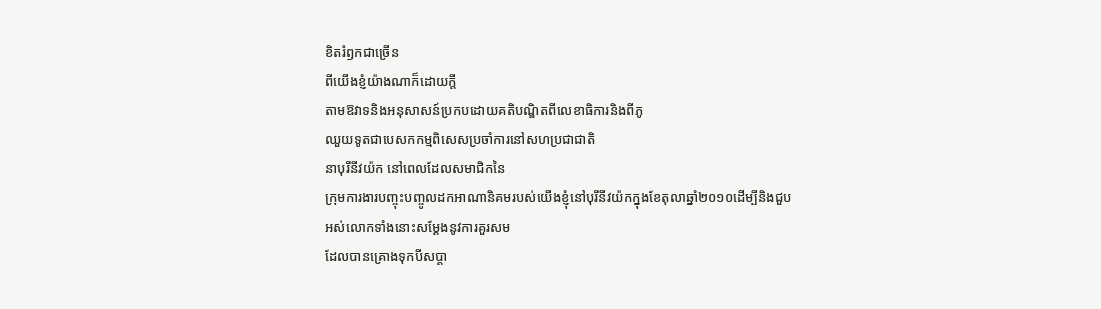ខិតរំឭកជាច្រើន
ពីយើងខ្ញំយ៉ាងណាក៏ដោយក្តី
តាមឱវាទនិងអនុសាសន៍ប្រកបដោយគតិបណ្ឌិតពីលេខាធិការនិងពីភូ
ឈួយទូតជាបេសកកម្មពិសេសប្រចាំការនៅសហប្រជាជាតិ
នាបុរីនីវយ៉ក នៅពេលដែលសមាជិកនៃ
ក្រុមការងារបញ្ចុះបញ្ចូលដកឤណានិគមរបស់យើងខ្ញុំនៅបុរីនីវយ៉កក្នុងខែតុលាឆ្នាំ២០១០ដើម្បីនិងជួប
អស់លោកទាំងនោះសម្តែងនូវការគួរសម
ដែលបានគ្រោងទុកបីសប្តា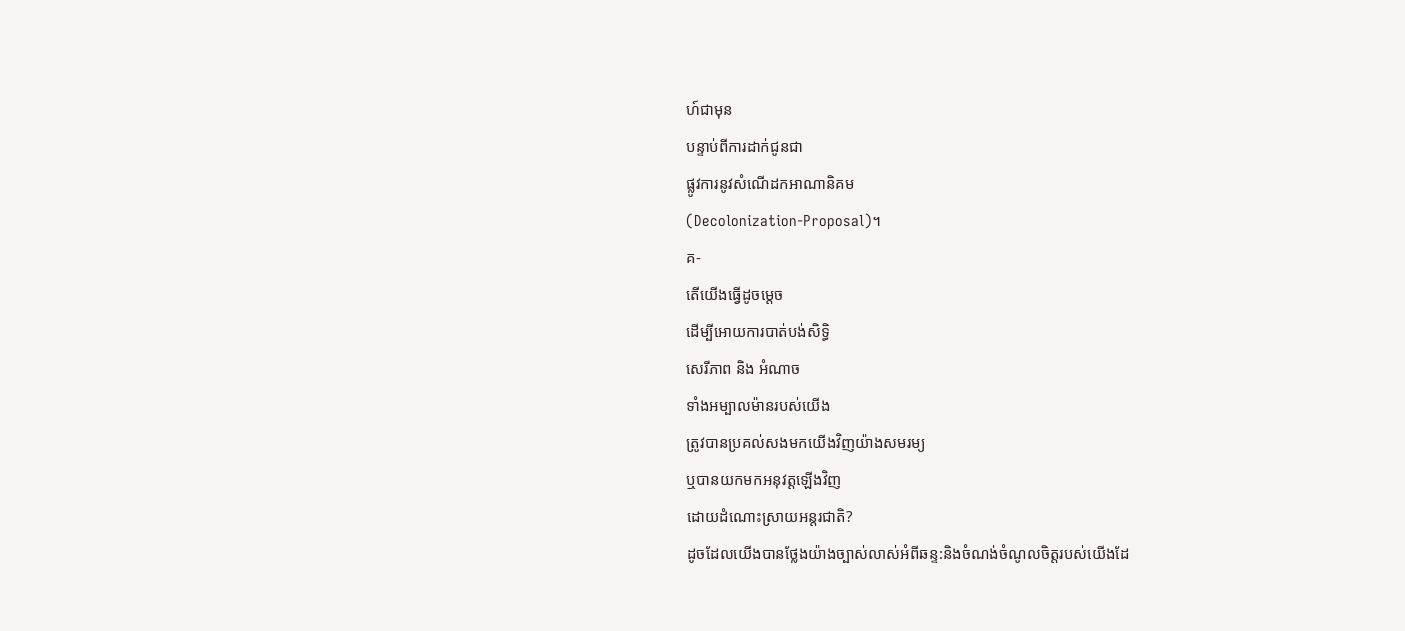ហ៍ជាមុន
បន្ទាប់ពីការដាក់ជូនជា
ផ្លូវការនូវសំណើដកឤណានិគម
(Decolonization-Proposal)។
គ-
តើយើងធ្វើដូចម្តេច
ដើម្បីឤេយការបាត់បង់សិទ្ធិ
សេរីភាព និង អំណាច
ទាំងអម្បាលម៉ានរបស់យើង
ត្រូវបានប្រគល់សងមកយើងវិញយ៉ាងសមរម្យ
ឬបានយកមកអនុវត្តឡើងវិញ
ដោយដំណោះស្រាយអន្តរជាតិ?
ដូចដែលយើងបានថ្លែងយ៉ាងច្បាស់លាស់អំពីឆន្ទ:និងចំណង់ចំណូលចិត្តរបស់យើងដែ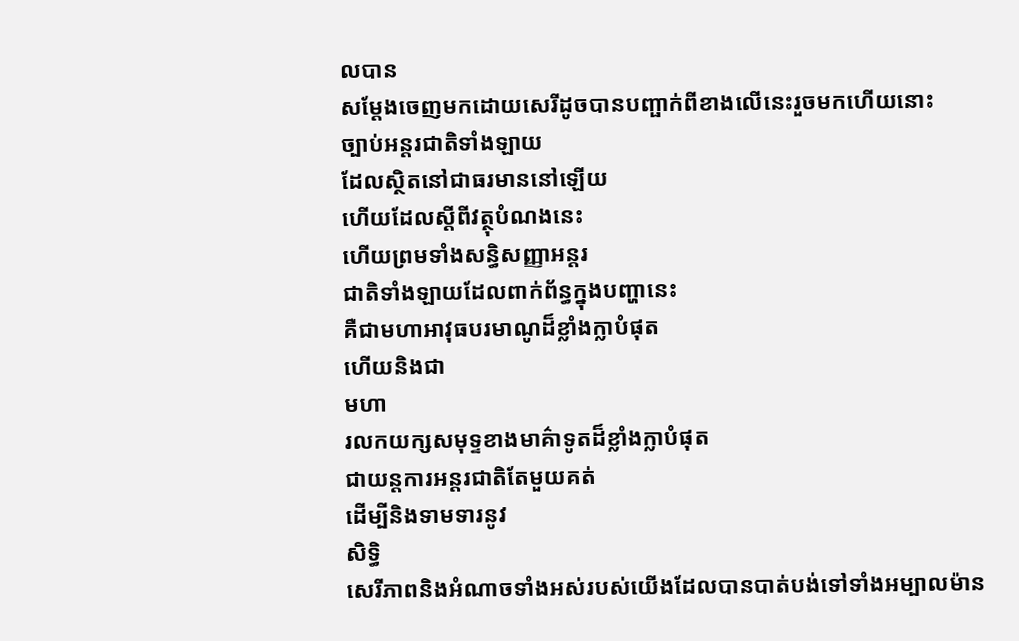លបាន
សម្តែងចេញមកដោយសេរីដូចបានបញ្ផាក់ពីខាងលើនេះរួចមកហើយនោះ
ច្បាប់អន្តរជាតិទាំងឡាយ
ដែលស្ថិតនៅជាធរមាននៅឡើយ
ហើយដែលស្តីពីវត្ថុបំណងនេះ
ហើយព្រមទាំងសន្ធិសញ្ញាអន្តរ
ជាតិទាំងឡាយដែលពាក់ព័ន្ធក្នុងបញ្ហានេះ
គឺជាមហាឤវុធបរមាណូដ៏ខ្លាំងក្លាបំផុត
ហើយនិងជា
មហា
រលកយក្សសមុទ្ទខាងមាគ៌ាទូតដ៏ខ្លាំងក្លាបំផុត
ជាយន្តការអន្តរជាតិតែមួយគត់
ដើម្បីនិងទាមទារនូវ
សិទ្ធិ
សេរីភាពនិងអំណាចទាំងអស់របស់យើងដែលបានបាត់បង់ទៅទាំងអម្បាលម៉ាន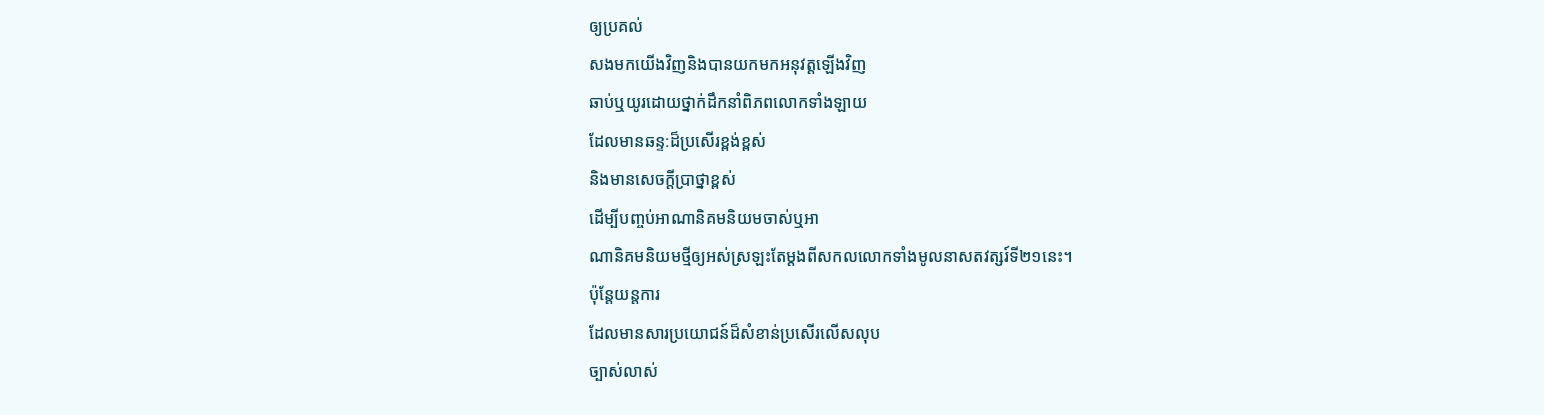ឲ្យប្រគល់
សងមកយើងវិញនិងបានយកមកអនុវត្តឡើងវិញ
ឆាប់ឬយូរដោយថ្នាក់ដឹកនាំពិភពលោកទាំងឡាយ
ដែលមានឆន្ទ:ដ៏ប្រសើរខ្ពង់ខ្ពស់
និងមានសេចក្តីប្រាថ្នាខ្ពស់
ដើម្បីបញ្ចប់ឤណានិគមនិយមចាស់ឬឤ
ណានិគមនិយមថ្មីឲ្យអស់ស្រឡះតែម្តងពីសកលលោកទាំងមូលនាសតវត្សរ៍ទី២១នេះ។
ប៉ុន្តែយន្តការ
ដែលមានសារប្រយោជន៍ដ៏សំខាន់ប្រសើរលើសលុប
ច្បាស់លាស់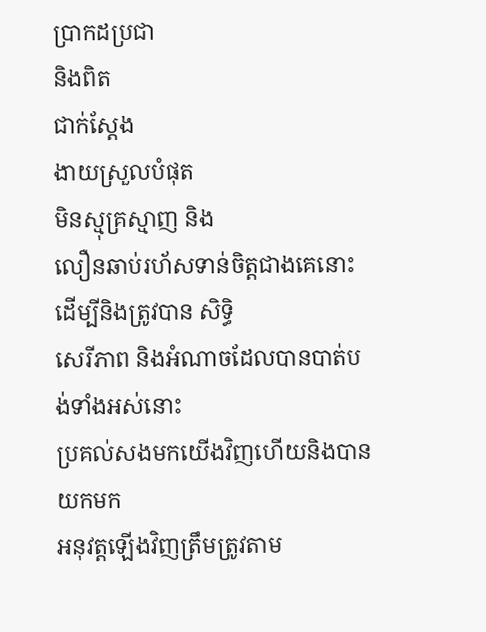ប្រាកដប្រជា
និងពិត
ជាក់ស្តែង
ងាយស្រួលបំផុត
មិនស្មុគ្រស្មាញ និង
លឿនឆាប់រហ័សទាន់ចិត្តជាងគេនោះ
ដើម្បីនិងត្រូវបាន សិទ្ធិ
សេរីភាព និងអំណាចដែលបានបាត់បង់ទាំងអស់នោះ
ប្រគល់សងមកយើងវិញហើយនិងបានយកមក
អនុវត្តឡើងវិញត្រឹមត្រូវតាម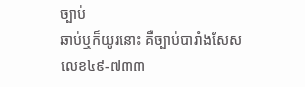ច្បាប់
ឆាប់ឬក៏យូរនោះ គឺច្បាប់បារាំងសែសលេខ៤៩-៧៣៣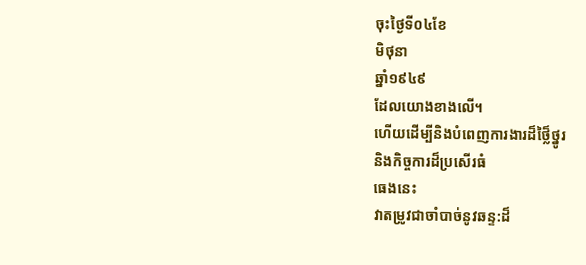ចុះថ្ងៃទី០៤ខែ
មិថុនា
ឆ្នាំ១៩៤៩
ដែលយោងខាងលើ។
ហើយដើម្បីនិងបំពេញការងារដ៏ថ្លៃ៏ថ្នូរ
និងកិច្ចការដ៏ប្រសើរធំ
ធេងនេះ
វាតម្រូវជាចាំបាច់នូវឆន្ទ:ដ៏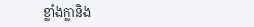ខ្លាំងក្លានិង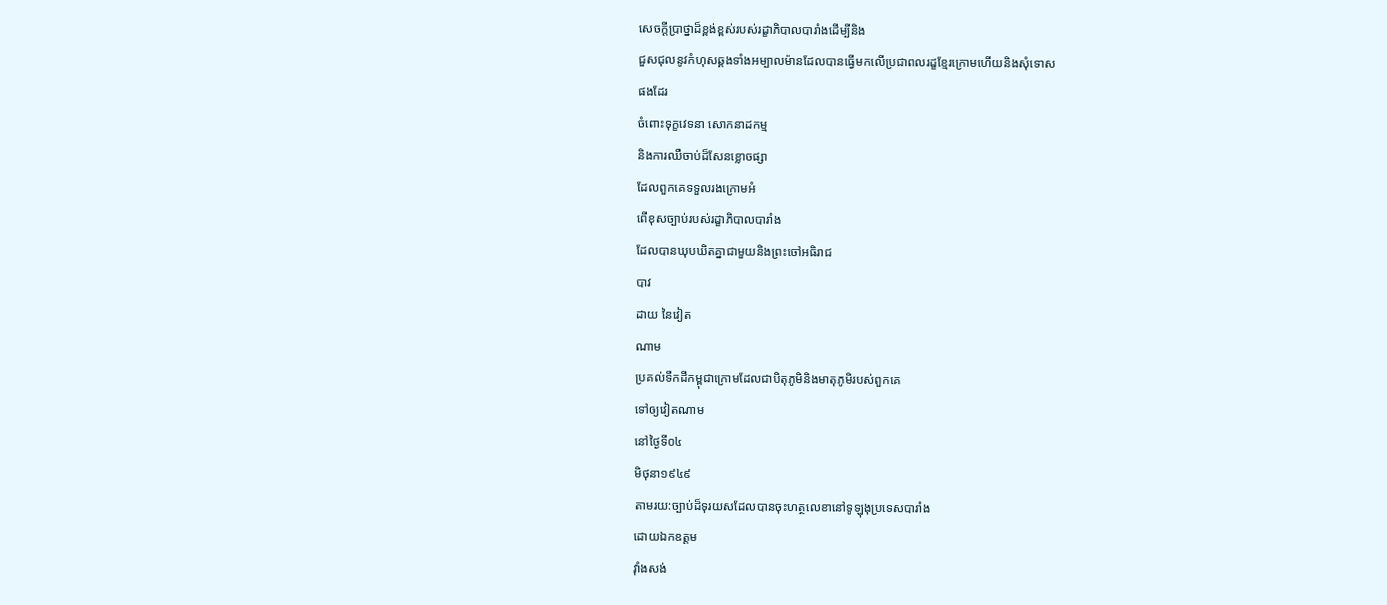សេចក្តីប្រាថ្នាដ៏ខ្ពង់ខ្ពស់របស់រដ្ខាភិបាលបារាំងដើម្បីនិង
ជួសជុលនូវកំហុសឆ្គងទាំងអម្បាលម៉ានដែលបានធ្វើមកលើប្រជាពលរដ្ខខ្មែរក្រោមហើយនិងសុំទោស
ផងដែរ
ចំពោះទុក្ខវេទនា សោកនាដកម្ម
និងការឈឺចាប់ដ៏សែនខ្លោចផ្សា
ដែលពួកគេទទួលរងក្រោមអំ
ពើខុសច្បាប់របស់រដ្ខាភិបាលបារាំង
ដែលបានឃុបឃិតគ្នាជាមួយនិងព្រះចៅអធិរាជ
បាវ
ដាយ នៃវៀត
ណាម
ប្រគល់ទឹកដីកម្ពុជាក្រោមដែលជាបិតុភូមិនិងមាតុភូមិរបស់ពួកគេ
ទៅឲ្យវៀតណាម
នៅថ្ងៃទី០៤
មិថុនា១៩៤៩
តាមរយ:ច្បាប់ដ៏ទុរយសដែលបានចុះហត្ថលេខានៅទូឡុងុប្រទេសបារាំង
ដោយឯកឧត្តម
វ៉ាំងសង់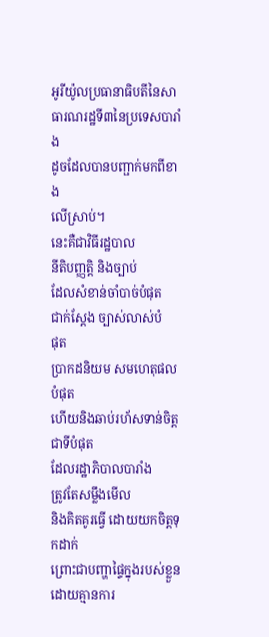អូរីយ៉ូលប្រធានាធិបតីនៃសាធារណរដ្ឋទី៣នៃប្រទេសបារាំង
ដូចដែលបានបញ្ផាក់មកពីខាង
លើស្រាប់។
នេះគឺជាវិធីរដ្ឋបាល
នីតិបញ្ញត្តិ និងច្បាប់
ដែលសំខាន់ចាំបាច់បំផុត
ជាក់ស្តែង ច្បាស់លាស់បំ
ផុត
ប្រាកដនិយម សមហេតុផលបំផុត
ហើយនិងឆាប់រហ័សទាន់ចិត្តជាទីបំផុត
ដែលរដ្ឋាភិបាលបារាំង
ត្រូវតែសម្លឹងមើល
និងគិតគូរធ្វើ ដោយយកចិត្តទុកដាក់
ព្រោះជាបញ្ហាផ្ទៃក្នុងរបស់ខ្លួន
ដោយគ្មានការ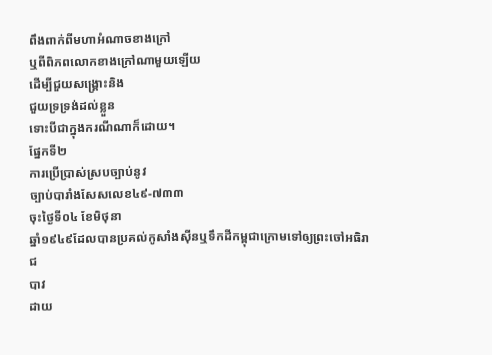ពឹងពាក់ពីមហាអំណាចខាងក្រៅ
ឬពីពិភពលោកខាងក្រៅណាមួយឡើយ
ដើម្បីជួយសង្គ្រោះនិង
ជួយទ្រទ្រង់ដល់ខ្លួន
ទោះបីជាក្នុងករណីណាក៏ដោយ។
ផ្នែកទី២
ការប្រើប្រាស់ស្របច្បាប់នូវ
ច្បាប់បារាំងសែសលេខ៤៩-៧៣៣
ចុះថ្ងៃទី០៤ ខែមិថុនា
ឆ្នាំ១៩៤៩ដែលបានប្រគល់កូសាំងស៊ីនឬទឹកដីកម្ពុជាក្រោមទៅឲ្យព្រះចៅអធិរាជ
បាវ
ដាយ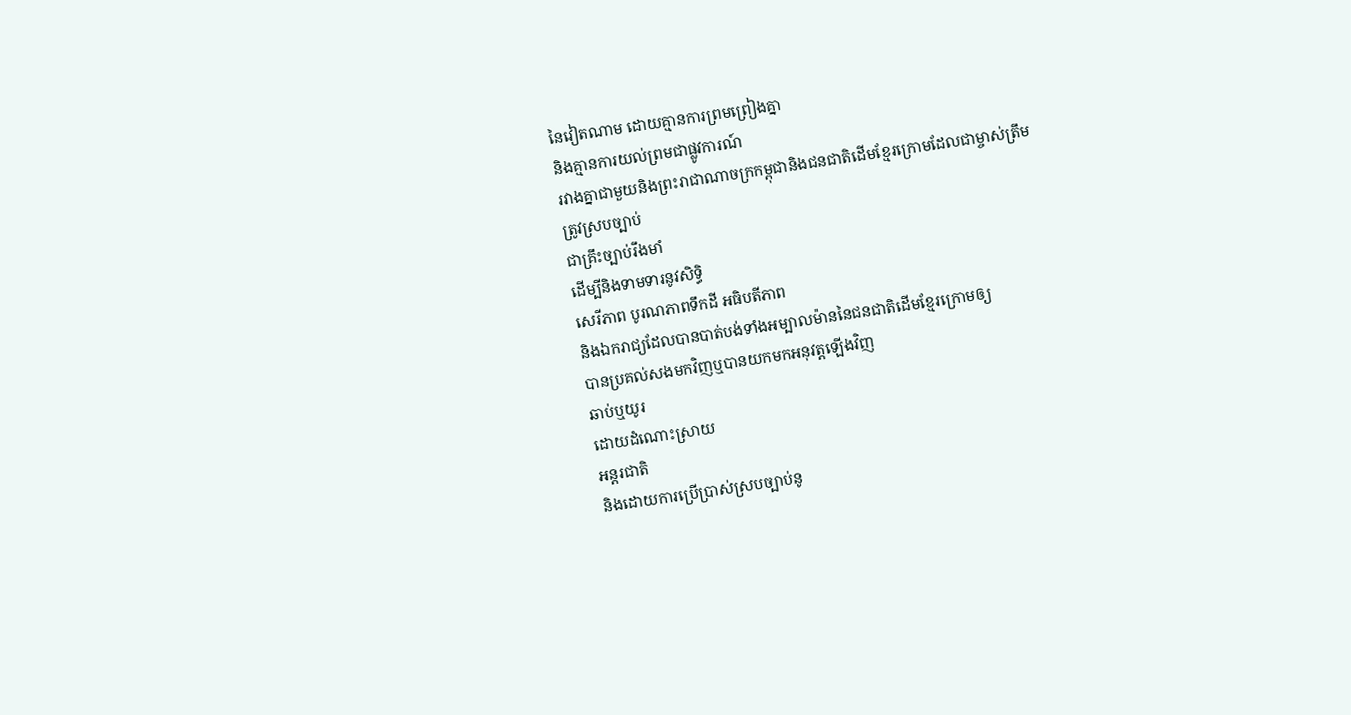នៃវៀតណាម ដោយគ្មានការព្រមព្រៀងគ្នា
និងគ្មានការយល់ព្រមជាផ្លូវការណ៍
រវាងគ្នាជាមួយនិងព្រះរាជាណាចក្រកម្ពុជានិងជនជាតិដើមខ្មែរក្រោមដែលជាម្ចាស់ត្រឹម
ត្រូវស្របច្បាប់
ជាគ្រឹះច្បាប់រឹងមាំ
ដើម្បីនិងទាមទារនូវសិទ្ធិ
សេរីភាព បូរណភាពទឹកដី អធិបតីភាព
និងឯករាជ្យដែលបានបាត់បង់ទាំងអម្បាលម៉ាននៃជនជាតិដើមខ្មែរក្រោមឲ្យ
បានប្រគល់សងមកវិញឬបានយកមកអនុវត្តឡើងវិញ
ឆាប់ឬយូរ
ដោយដំណោះស្រាយ
អន្តរជាតិ
និងដោយការប្រើប្រាស់ស្របច្បាប់នូ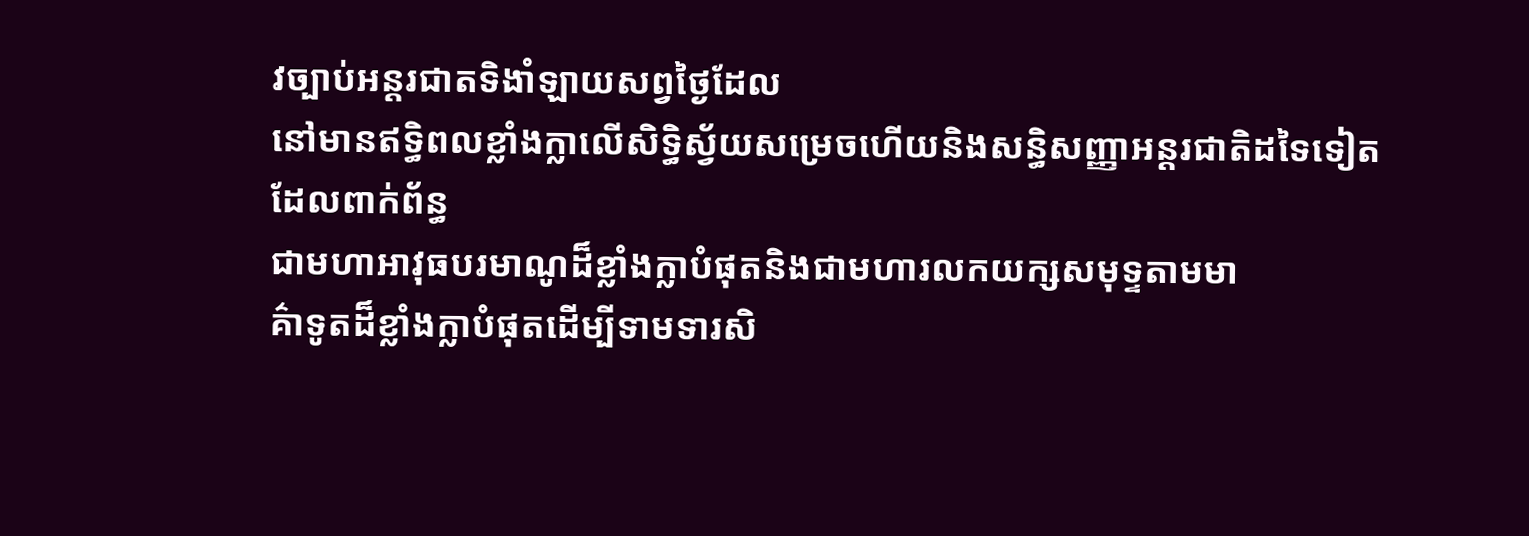វច្បាប់អន្តរជាតទិងាំឡាយសព្វថ្ងៃដែល
នៅមានឥទ្ធិពលខ្លាំងក្លាលើសិទ្ធិស្វ័យសម្រេចហើយនិងសន្ធិសញ្ញាអន្តរជាតិដទៃទៀត
ដែលពាក់ព័ន្ធ
ជាមហាឤវុធបរមាណូដ៏ខ្លាំងក្លាបំផុតនិងជាមហារលកយក្សសមុទ្ទតាមមា
គ៌ាទូតដ៏ខ្លាំងក្លាបំផុតដើម្បីទាមទារសិ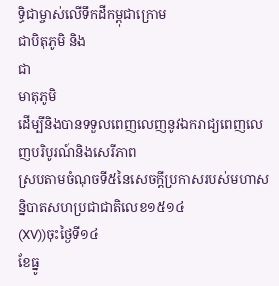ទ្ធិជាម្ចាស់លើទឹកដីកម្ពុជាក្រោម
ជាបិតុភូមិ និង
ជា
មាតុភូមិ
ដើម្បីនិងបានទទួលពេញលេញនូវឯករាជ្យពេញលេញបរិបូរណ៍និងសេរីភាព
ស្របតាមចំណុចទី៥នៃសេចក្តីប្រកាសរបស់មហាសន្និបាតសហប្រជាជាតិលេខ១៥១៤
(XV))ចុះថ្ងៃទី១៤
ខែធ្នូ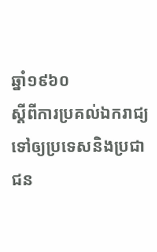ឆ្នាំ១៩៦០
ស្តីពីការប្រគល់ឯករាជ្យទៅឲ្យប្រទេសនិងប្រជាជន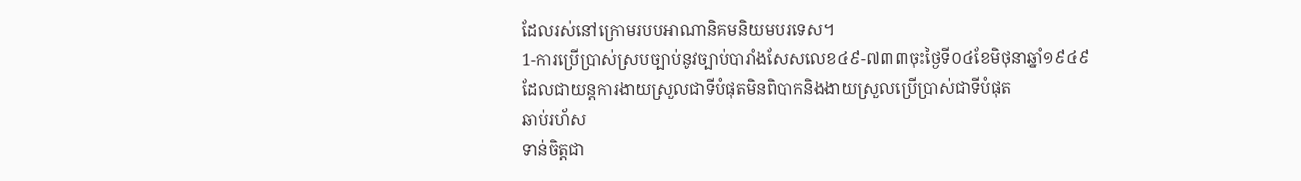ដែលរស់នៅក្រោមរបបឤណានិគមនិយមបរទេស។
1-ការប្រើប្រាស់ស្របច្បាប់នូវច្បាប់បារាំងសែសលេខ៤៩-៧៣៣ចុះថ្ងៃទី០៤ខែមិថុនាឆ្នាំ១៩៤៩
ដែលជាយន្តការងាយស្រួលជាទីបំផុតមិនពិបាកនិងងាយស្រួលប្រើប្រាស់ជាទីបំផុត
ឆាប់រហ័ស
ទាន់ចិត្តជា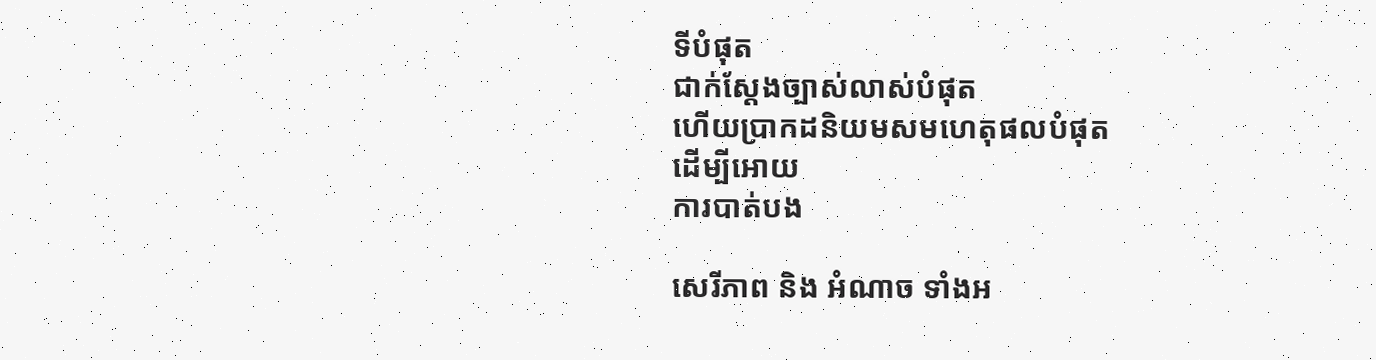ទីបំផុត
ជាក់ស្តែងច្បាស់លាស់បំផុត
ហើយប្រាកដនិយមសមហេតុផលបំផុត
ដើម្បីឤេយ
ការបាត់បង

សេរីភាព និង អំណាច ទាំងអ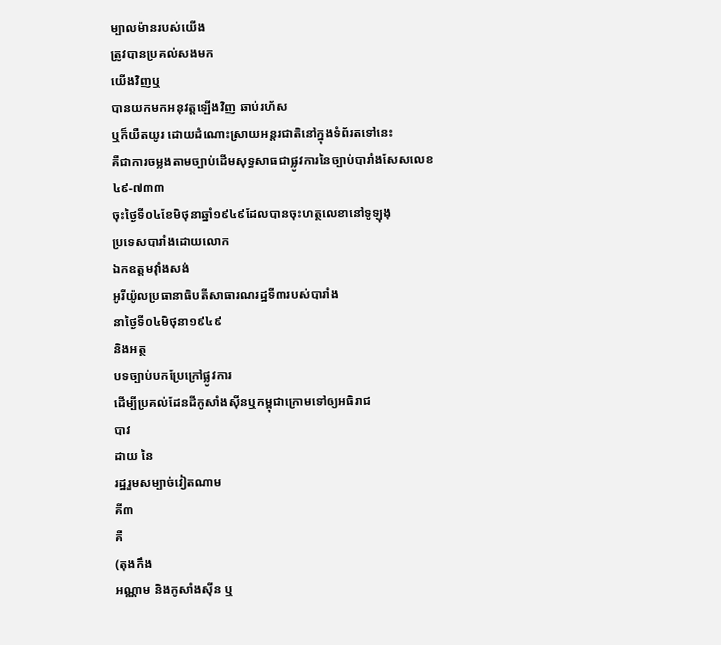ម្បាលម៉ានរបស់យើង
ត្រូវបានប្រគល់សងមក
យើងវិញឬ
បានយកមកអនុវត្តឡើងវិញ ឆាប់រហ័ស
ឬក៏យឺតយូរ ដោយដំណោះស្រាយអន្តរជាតិនៅក្នុងទំព័រតទៅនេះ
គឺជាការចម្លងតាមច្បាប់ដើមសុទ្ធសាធជាផ្លូវការនៃច្បាប់បារាំងសែសលេខ
៤៩-៧៣៣
ចុះថ្ងៃទី០៤ខែមិថុនាឆ្នាំ១៩៤៩ដែលបានចុះហត្ថលេខានៅទូឡុងុ
ប្រទេសបារាំងដោយលោក
ឯកឧត្តមវ៉ាំងសង់
អូរីយ៉ូលប្រធានាធិបតីសាធារណរដ្ឋទី៣របស់បារាំង
នាថ្ងៃទី០៤មិថុនា១៩៤៩
និងអត្ថ
បទច្បាប់បកប្រែក្រៅផ្លូវការ
ដើម្បីប្រគល់ដែនដីកូសាំងស៊ីនឬកម្ពុជាក្រោមទៅឲ្យអធិរាជ
បាវ
ដាយ នៃ
រដ្ឋរួមសម្បាច់វៀតណាម
គី៣
គឺ
(តុងកឹង
អណ្ណាម និងកូសាំងស៊ីន ឬ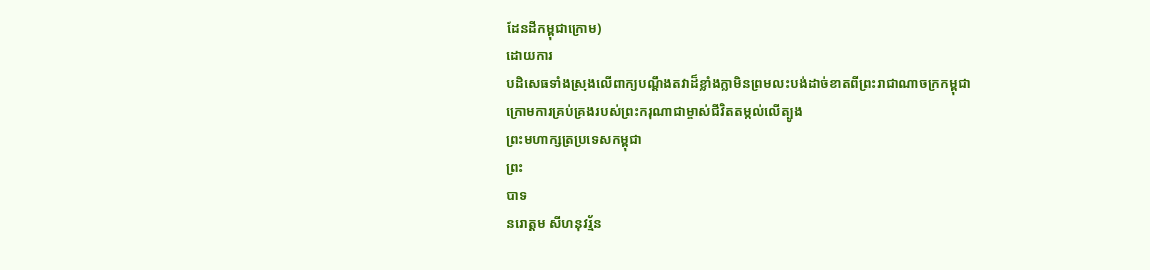ដែនដីកម្ពុជាក្រោម)
ដោយការ
បដិសេធទាំងស្រុងលើពាក្យបណ្តឹងតវាដ៏ខ្លាំងក្លាមិនព្រមលះបង់ដាច់ខាតពីព្រះរាជាណាចក្រកម្ពុជា
ក្រោមការគ្រប់គ្រងរបស់ព្រះករុណាជាម្ចាស់ជីវិតតម្កល់លើត្បូង
ព្រះមហាក្សត្រប្រទេសកម្ពុជា
ព្រះ
បាទ
នរោត្តម សីហនុវរ្ម័ន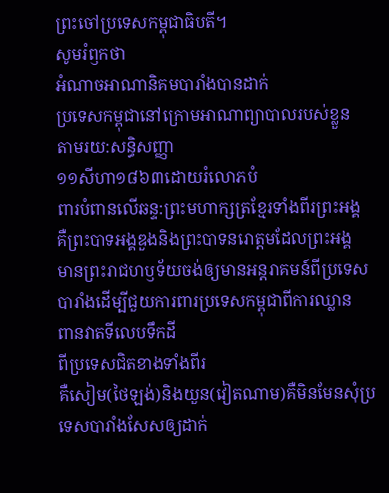ព្រះចៅប្រទេសកម្ពុជាធិបតី។
សូមរំឭកថា
អំណាចឤណានិគមបារាំងបានដាក់
ប្រទេសកម្ពុជានៅក្រោមឤណាព្យាបាលរបស់ខ្លួន
តាមរយ:សន្ធិសញ្ញា
១១សីហា១៨៦៣ដោយរំលោភបំ
ពារបំពានលើឆន្ទ:ព្រះមហាក្សត្រខ្មែរទាំងពីរព្រះអង្គ
គឺព្រះបាទអង្គឌួងនិងព្រះបាទនរោត្តមដែលព្រះអង្គ
មានព្រះរាជហឫទ័យចង់ឲ្យមានអន្តរាគមន៍ពីប្រទេសបារាំងដើម្បីជួយការពារប្រទេសកម្ពុជាពីការឈ្លាន
ពានវាតទីលេបទឹកដី
ពីប្រទេសជិតខាងទាំងពីរ
គឺសៀម(ថៃឡង់)និងយួន(វៀតណាម)គឺមិនមែនសុំប្រ
ទេសបារាំងសែសឲ្យដាក់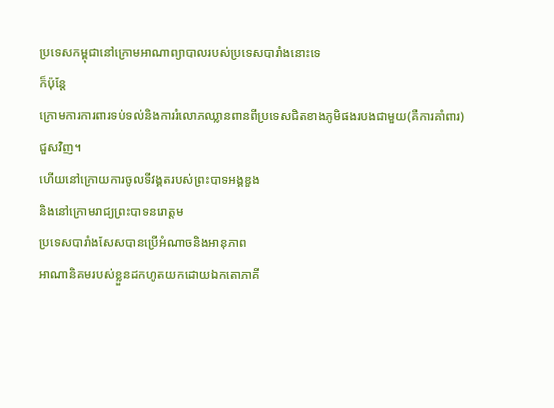ប្រទេសកម្ពុជានៅក្រោមឤណាព្យាបាលរបស់ប្រទេសបារាំងនោះទេ
ក៏ប៉ុន្តែ
ក្រោមការការពារទប់ទល់និងការរំលោភឈ្លានពានពីប្រទេសជិតខាងភូមិផងរបងជាមួយ(គឺការគាំពារ)
ជួសវិញ។
ហើយនៅក្រោយការចូលទីវង្គតរបស់ព្រះបាទអង្គឌួង
និងនៅក្រោមរាជ្យព្រះបាទនរោត្តម
ប្រទេសបារាំងសែសបានប្រើអំណាចនិងឤនុភាព
ឤណានិគមរបស់ខ្លួនដកហូតយកដោយឯកតោភាគី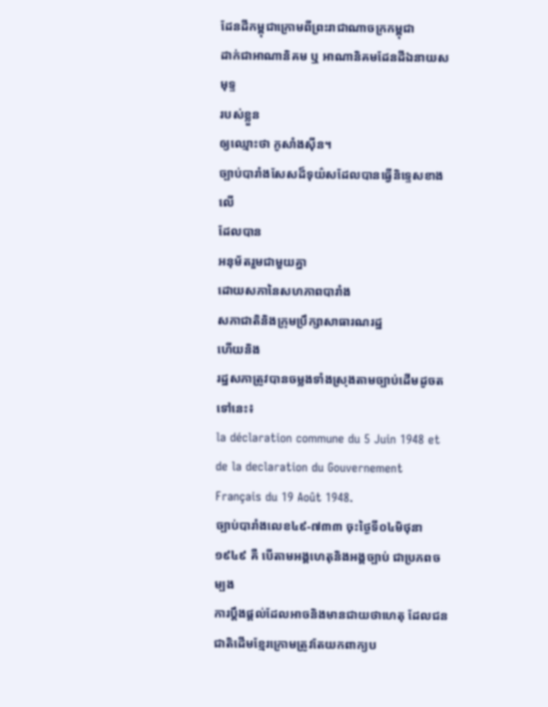ដែនដីកម្ពុជាក្រោមពីព្រះរាជាណាចក្រកម្ពុជា
ដាក់ជាឤណានិគម ឬ ឤណានិគមដែនដីឯនាយសមុទ្ទ
របស់ខ្លួន
ឲ្យឈ្មោះថា កូសាំងស៊ីន។
ច្បាប់បារាំងសែសដ៏ទុយ៌សដែលបានធ្វើនិទ្ទេសខាងលើ
ដែលបាន
អនុម័តរួមជាមួយគ្នា
ដោយសភានៃសហភាពបារាំង
សភាជាតិនិងក្រុមប្រឹក្សាសាធារណរដ្ឋ
ហើយនិង
រដ្ឋសភាត្រូវបានចម្លងទាំងស្រុងតាមច្បាប់ដើមដូចតទៅនេះ៖
la déclaration commune du 5 Juin 1948 et de la declaration du Gouvernement Français du 19 Août 1948.
ច្បាប់បារាំងលេខ៤៩-៧៣៣ ចុះថ្ងៃទី០៤មិថុនា១៩៤៩ គឺ បើតាមអង្គហេតុនិងអង្គច្បាប់ ជាប្រភពចម្បង
ការប្តឹងផ្តល់ដែលឤចនិងមានជាយថាហេតុ ដែលជនជាតិដើមខ្មែរក្រោមត្រូវតែយកពាក្យប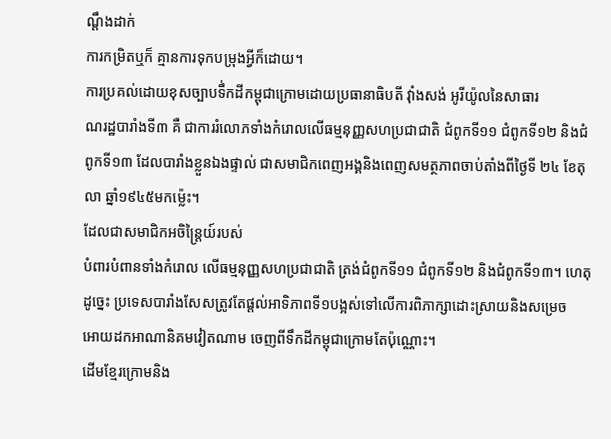ណ្តឹងដាក់
ការកម្រិតឬក៏ គ្មានការទុកបម្រុងអ្វីក៏ដោយ។
ការប្រគល់ដោយខុសច្បាបទឹ់កដីកម្ពុជាក្រោមដោយប្រធានាធិបតី វ៉ាំងសង់ អូរីយ៉ូលនៃសាធារ
ណរដ្ឋបារាំងទី៣ គឺ ជាការរំលោភទាំងកំរោលលើធម្មនុញ្ញសហប្រជាជាតិ ជំពូកទី១១ ជំពូកទី១២ និងជំ
ពូកទី១៣ ដែលបារាំងខ្លួនឯងផ្ទាល់ ជាសមាជិកពេញអង្គនិងពេញសមត្ថភាពចាប់តាំងពីថ្ងៃទី ២៤ ខែតុ
លា ឆ្នាំ១៩៤៥មកម៉្លេះ។
ដែលជាសមាជិកអចិន្ត្រៃយ៍របស់
បំពារបំពានទាំងកំរោល លើធម្មនុញ្ញសហប្រជាជាតិ ត្រង់ជំពូកទី១១ ជំពូកទី១២ និងជំពូកទី១៣។ ហេតុ
ដូច្នេះ ប្រទេសបារាំងសែសត្រូវតែផ្តល់ឤទិភាពទី១បង្អស់ទៅលើការពិភាក្សាដោះស្រាយនិងសម្រេច
ឤេយដកឤណានិគមវៀតណាម ចេញពីទឹកដីកម្ពុជាក្រោមតែប៉ុណ្ណោះ។
ដើមខ្មែរក្រោមនិង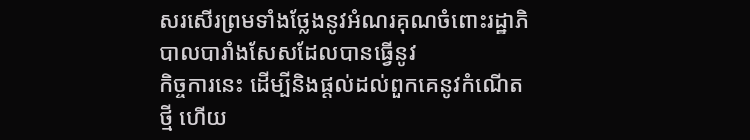សរសើរព្រមទាំងថ្លែងនូវអំណរគុណចំពោះរដ្ឋាភិបាលបារាំងសែសដែលបានធ្វើនូវ
កិច្ចការនេះ ដើម្បីនិងផ្តល់ដល់ពួកគេនូវកំណើតថ្មី ហើយ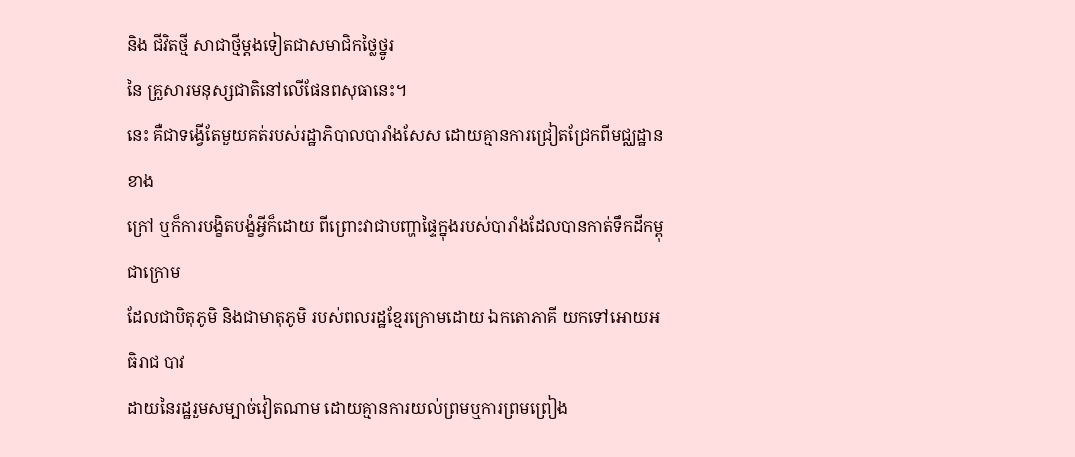និង ជីវិតថ្មី សាជាថ្មីម្តងទៀតជាសមាជិកថ្លៃថ្នូរ
នៃ គ្រួសារមនុស្សជាតិនៅលើផែនពសុធានេះ។
នេះ គឺជាទង្វើតែមួយគត់របស់រដ្ឋាភិបាលបារាំងសែស ដោយគ្មានការជ្រៀតជ្រែកពីមជ្ឈដ្ឋានខាង
ក្រៅ ឬក៏ការបង្ខិតបង្ខំអ្វីក៏ដោយ ពីព្រោះវាជាបញ្ហាផ្ទៃក្នុងរបស់បារាំងដែលបានកាត់ទឹកដីកម្ពុជាក្រោម
ដែលជាបិតុភូមិ និងជាមាតុភូមិ របស់ពលរដ្ឋខ្មែរក្រោមដោយ ឯកតោភាគី យកទៅឤេយអធិរាជ បាវ
ដាយនៃរដ្ឋរួមសម្បាច់វៀតណាម ដោយគ្មានការយល់ព្រមឬការព្រមព្រៀង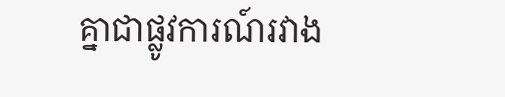គ្នាជាផ្លូវការណ៍រវាង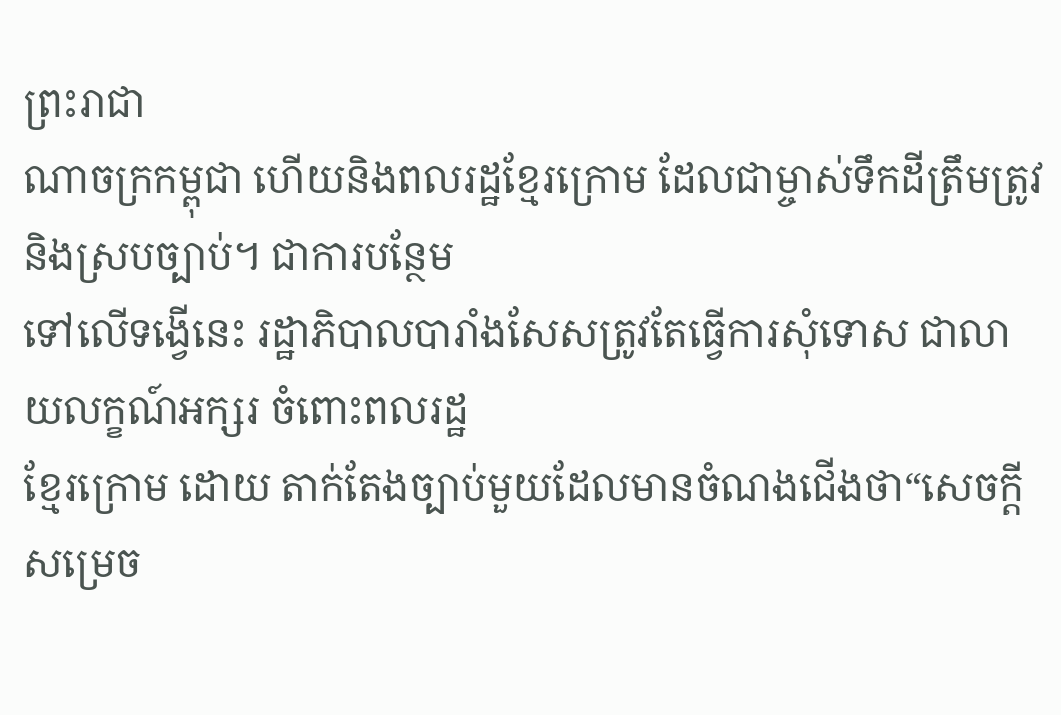ព្រះរាជា
ណាចក្រកម្ពុជា ហើយនិងពលរដ្ឋខ្មែរក្រោម ដែលជាម្ចាស់ទឹកដីត្រឹមត្រូវនិងស្របច្បាប់។ ជាការបន្ថែម
ទៅលើទង្វើនេះ រដ្ឋាភិបាលបារាំងសែសត្រូវតែធ្វើការសុំទោស ជាលាយលក្ខណ៍អក្សរ ចំពោះពលរដ្ឋ
ខ្មែរក្រោម ដោយ តាក់តែងច្បាប់មួយដែលមានចំណងជើងថា“សេចក្តីសម្រេច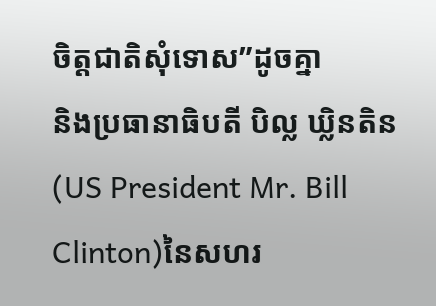ចិត្តជាតិសុំទោស”ដូចគ្នា
និងប្រធានាធិបតី បិល្ល ឃ្លិនតិន(US President Mr. Bill Clinton)នៃសហរ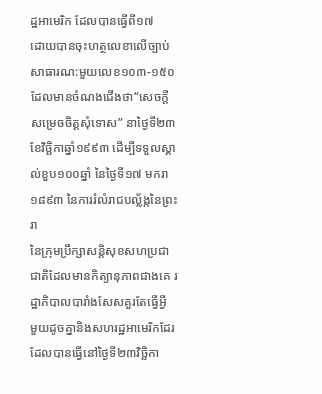ដ្ឋឤមេរិក ដែលបានធ្វើពី១៧
ដោយបានចុះហត្ថលេខាលើច្បាប់សាធារណ:មួយលេខ១០៣-១៥០ ដែលមានចំណងជើងថា“សេចក្តីសម្រេចចិត្តសុំទោស” នាថ្ងៃទី២៣ ខែវិច្ឆិកាឆ្នាំ១៩៩៣ ដើម្បីទទួលស្គាល់ខួប១០០ឆ្នាំ នៃថ្ងៃទី១៧ មករា១៨៩៣ នៃការរំលំរាជបល្ល័ង្កនៃព្រះរា
នៃក្រុមប្រឹក្សាសន្តិសុខសហប្រជាជាតិដែលមានកិត្យានុភាពជាងគេ រដ្ឋាភិបាលបារាំងសែសគួរតែធ្វើអ្វី
មួយដូចគ្នានិងសហរដ្ឋឤមេរិកដែរ ដែលបានធ្វើនៅថ្ងៃទី២៣វិច្ឆិកា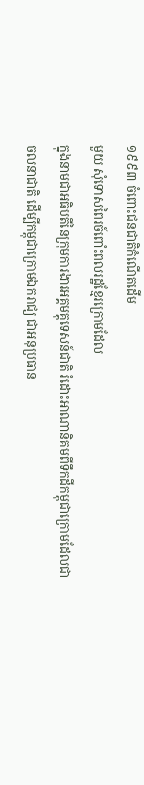១៩៩៣ ចំពោះជនជាតិកំណើតដើម
មួយ សុំទោសពៃរច៍ពោំះពលរដ្ឋខ្មែរក្រោមដែល
ក្នុងនាមជាអធិបតីនៃក្រុមការងារអគ្គមគ្គុទេសន៍ជាតិ រំដោះឤណានិគមពីទឹកដីកម្ពុជាក្រោមដែលជា
ចលនាជាតិ ដើម្បីកម្ពុជាក្រោមឯករាជ្យ ជាអនុប្រធាន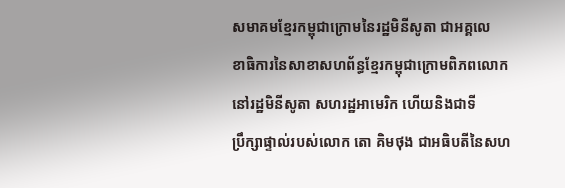សមាគមខ្មែរកម្ពុជាក្រោមនៃរដ្ឋមិនីសូតា ជាអគ្គលេ
ខាធិការនៃសាខាសហព័ន្ធខ្មែរកម្ពុជាក្រោមពិភពលោកនៅរដ្ឋមិនីសូតា សហរដ្ឋឤមេរិក ហើយនិងជាទី
ប្រឹក្សាផ្ទាល់របស់លោក តោ គិមថុង ជាអធិបតីនៃសហ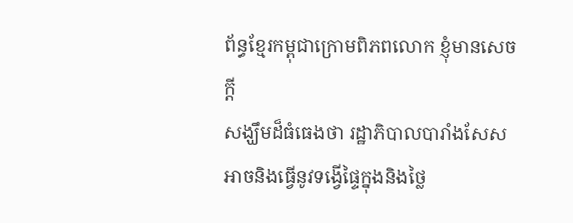ព័ន្ធខ្មែរកម្ពុជាក្រោមពិភពលោក ខ្ញុំមានសេចក្តី
សង្ឃឹមដ៏ធំធេងថា រដ្ឋាភិបាលបារាំងសែសឤចនិងធ្វើនូវទង្វើផ្ទៃក្នុងនិងថ្លៃ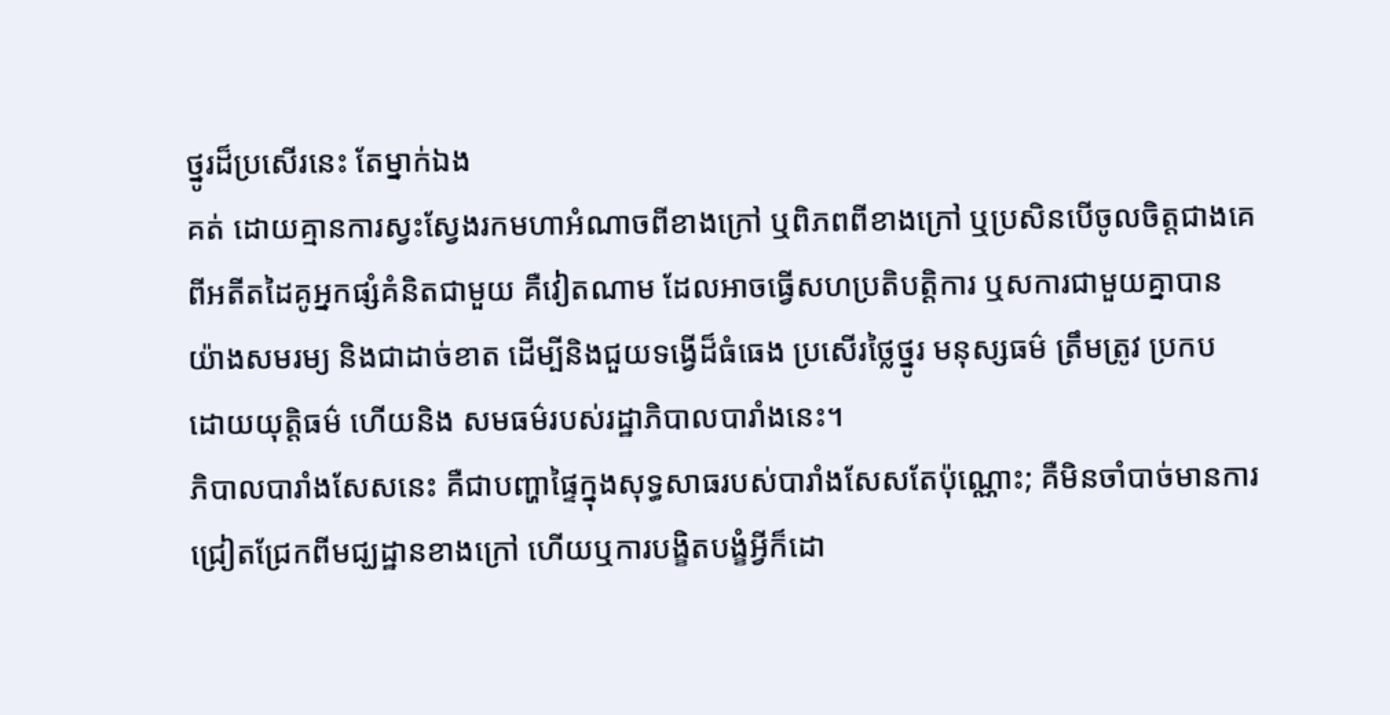ថ្នូរដ៏ប្រសើរនេះ តែម្នាក់ឯង
គត់ ដោយគ្មានការស្វះស្វែងរកមហាអំណាចពីខាងក្រៅ ឬពិភពពីខាងក្រៅ ឬប្រសិនបើចូលចិត្តជាងគេ
ពីអតីតដៃគូអ្នកផ្សំគំនិតជាមួយ គឺវៀតណាម ដែលឤចធ្វើសហប្រតិបត្តិការ ឬសការជាមួយគ្នាបាន
យ៉ាងសមរម្យ និងជាដាច់ខាត ដើម្បីនិងជួយទង្វើដ៏ធំធេង ប្រសើរថ្លៃថ្នូរ មនុស្សធម៌ ត្រឹមត្រូវ ប្រកប
ដោយយុត្តិធម៌ ហើយនិង សមធម៌របស់រដ្ឋាភិបាលបារាំងនេះ។
ភិបាលបារាំងសែសនេះ គឺជាបញ្ហាផ្ទៃក្នុងសុទ្ធសាធរបស់បារាំងសែសតែប៉ុណ្ណោះ; គឺមិនចាំបាច់មានការ
ជ្រៀតជ្រែកពីមជ្ឃដ្ឋានខាងក្រៅ ហើយឬការបង្ខិតបង្ខំអ្វីក៏ដោ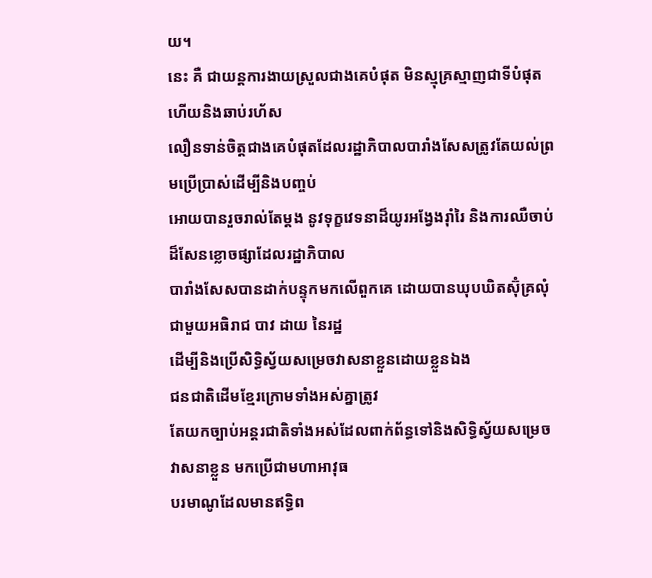យ។
នេះ គឺ ជាយន្តការងាយស្រួលជាងគេបំផុត មិនស្មុគ្រស្មាញជាទីបំផុត ហើយនិងឆាប់រហ័ស
លឿនទាន់ចិត្តជាងគេបំផុតដែលរដ្ឋាភិបាលបារាំងសែសត្រូវតែយល់ព្រមប្រើប្រាស់ដើម្បីនិងបញ្ចប់
ឤេយបានរួចរាល់តែម្តង នូវទុក្ខវេទនាដ៏យូរអង្វែងរ៉ាំរៃ និងការឈឺចាប់ដ៏សែនខ្លោចផ្សាដែលរដ្ឋាភិបាល
បារាំងសែសបានដាក់បន្ទុកមកលើពួកគេ ដោយបានឃុបឃិតស៊ុំគ្រលុំជាមួយអធិរាជ បាវ ដាយ នៃរដ្ឋ
ដើម្បីនិងប្រើសិទ្ធិស្វ័យសម្រេចវាសនាខ្លួនដោយខ្លួនឯង
ជនជាតិដើមខ្មែរក្រោមទាំងអស់គ្នាត្រូវ
តែយកច្បាប់អន្តរជាតិទាំងអស់ដែលពាក់ព័ន្ធទៅនិងសិទ្ធិស្វ័យសម្រេចវាសនាខ្លួន មកប្រើជាមហាឤវុធ
បរមាណូដែលមានឥទ្ធិព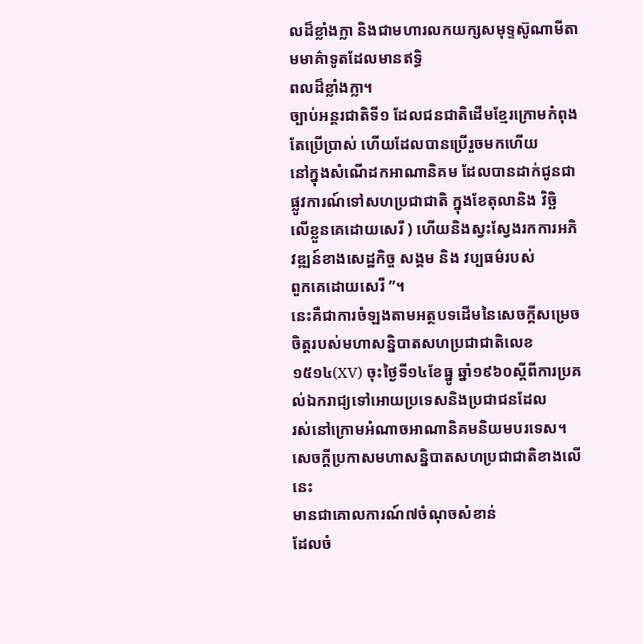លដ៏ខ្លាំងក្លា និងជាមហារលកយក្សសមុទ្ទស៊ូណាមីតាមមាគ៌ាទូតដែលមានឥទ្ធិ
ពលដ៏ខ្លាំងក្លា។
ច្បាប់អន្តរជាតិទី១ ដែលជនជាតិដើមខ្មែរក្រោមកំពុងតែប្រើប្រាស់ ហើយដែលបានប្រើរួចមកហើយ
នៅក្នុងសំណើដកឤណានិគម ដែលបានដាក់ជូនជាផ្លូវការណ៍ទៅសហប្រជាជាតិ ក្នុងខែតុលានិង វិច្ឆិ
លើខ្លួនគេដោយសេរី ) ហើយនិងស្វះស្វែងរកការអភិវឌ្ឍន៍ខាងសេដ្ឋកិច្ច សង្គម និង វប្បធម៌របស់
ពួកគេដោយសេរី ”។
នេះគឺជាការចំឡងតាមអត្ថបទដើមនៃសេចក្តីសម្រេចចិត្តរបស់មហាសន្និបាតសហប្រជាជាតិលេខ
១៥១៤(XV) ចុះថ្ងៃទី១៤ខែធ្នូ ឆ្នាំ១៩៦០ស្តីពីការប្រគល់ឯករាជ្យទៅឤេយប្រទេសនិងប្រជាជនដែល
រស់នៅក្រោមអំណាចឤណានិគមនិយមបរទេស។
សេចក្តីប្រកាសមហាសន្និបាតសហប្រជាជាតិខាងលើនេះ
មានជាគោលការណ៍៧ចំណុចសំខាន់
ដែលចំ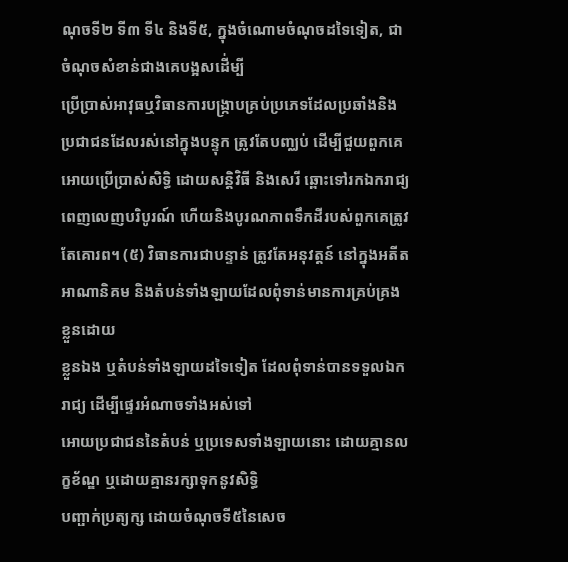ណុចទី២ ទី៣ ទី៤ និងទី៥, ក្នុងចំណោមចំណុចដទៃទៀត, ជាចំណុចសំខាន់ជាងគេបង្អសដើ់ម្បី
ប្រើប្រាស់ឤវុធឬវិធានការបង្ក្រាបគ្រប់ប្រភេទដែលប្រឆាំងនិងប្រជាជនដែលរស់នៅក្នុងបន្ទុក ត្រូវតែបញ្ឈប់ ដើម្បីជួយពួកគេឤេយប្រើប្រាស់សិទ្ធិ ដោយសន្តិវិធី និងសេរី ឆ្ពោះទៅរកឯករាជ្យ
ពេញលេញបរិបូរណ៍ ហើយនិងបូរណភាពទឹកដីរបស់ពួកគេត្រូវតែគោរព។ (៥) វិធានការជាបន្ទាន់ ត្រូវតែអនុវត្តន៍ នៅក្នុងអតីតឤណានិគម និងតំបន់ទាំងឡាយដែលពុំទាន់មានការគ្រប់គ្រងខ្លួនដោយ
ខ្លួនឯង ឬតំបន់ទាំងឡាយដទៃទៀត ដែលពុំទាន់បានទទួលឯករាជ្យ ដើម្បីផ្ទេរអំណាចទាំងអស់ទៅ
ឤេយប្រជាជននៃតំបន់ ឬប្រទេសទាំងឡាយនោះ ដោយគ្មានលក្ខខ័ណ្ឌ ឬដោយគ្មានរក្សាទុកនូវសិទ្ធិ
បញ្ផាក់ប្រត្យក្ស ដោយចំណុចទី៥នៃសេច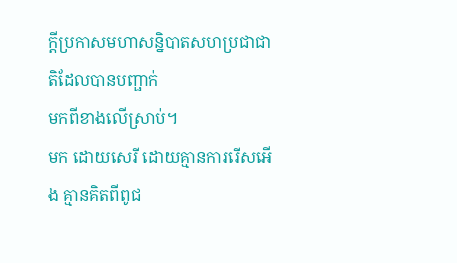ក្តីប្រកាសមហាសន្និបាតសហប្រជាជាតិដែលបានបញ្ផាក់
មកពីខាងលើស្រាប់។
មក ដោយសេរី ដោយគ្មានការរើសអើង គ្មានគិតពីពូជ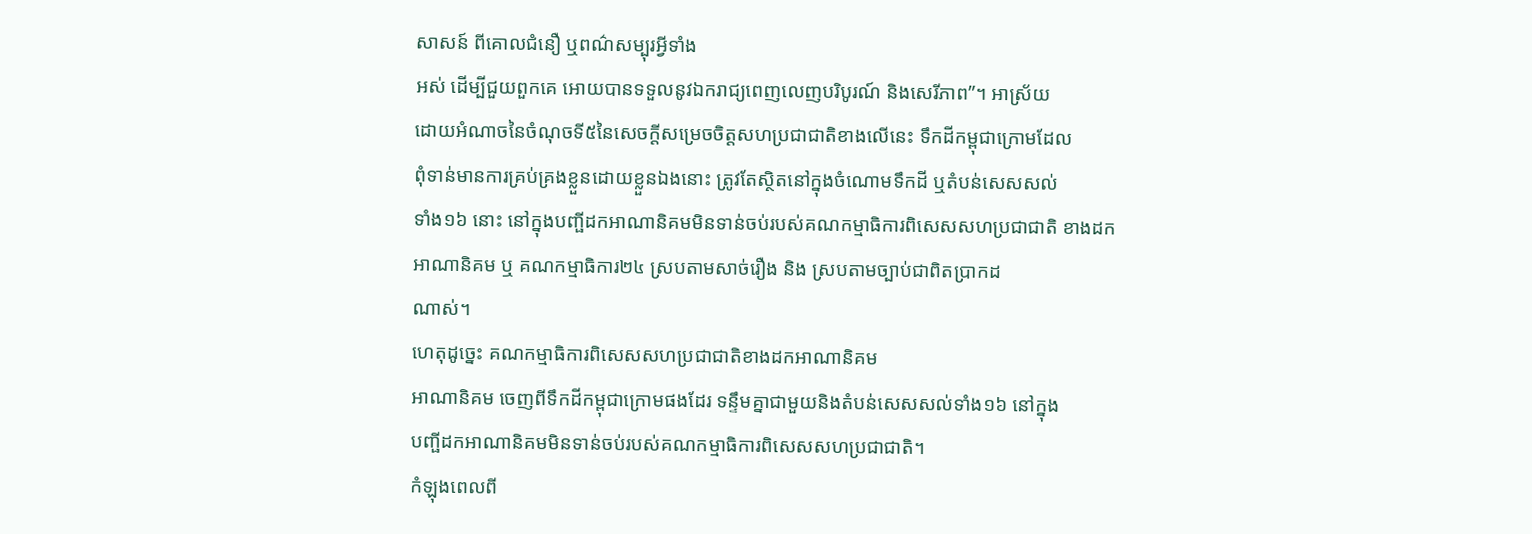សាសន៍ ពីគោលជំនឿ ឬពណ៌សម្បុរអ្វីទាំង
អស់ ដើម្បីជួយពួកគេ ឤេយបានទទួលនូវឯករាជ្យពេញលេញបរិបូរណ៍ និងសេរីភាព”។ ឤស្រ័យ
ដោយអំណាចនៃចំណុចទី៥នៃសេចក្តីសម្រេចចិត្តសហប្រជាជាតិខាងលើនេះ ទឹកដីកម្ពុជាក្រោមដែល
ពុំទាន់មានការគ្រប់គ្រងខ្លួនដោយខ្លួនឯងនោះ ត្រូវតែស្ថិតនៅក្នុងចំណោមទឹកដី ឬតំបន់សេសសល់
ទាំង១៦ នោះ នៅក្នុងបញ្ផីដកឤណានិគមមិនទាន់ចប់របស់គណកម្មាធិការពិសេសសហប្រជាជាតិ ខាងដកឤណានិគម ឬ គណកម្មាធិការ២៤ ស្របតាមសាច់រឿង និង ស្របតាមច្បាប់ជាពិតប្រាកដ
ណាស់។
ហេតុដូច្នេះ គណកម្មាធិការពិសេសសហប្រជាជាតិខាងដកឤណានិគម
ឤណានិគម ចេញពីទឹកដីកម្ពុជាក្រោមផងដែរ ទន្ទឹមគ្នាជាមួយនិងតំបន់សេសសល់ទាំង១៦ នៅក្នុង
បញ្ផីដកឤណានិគមមិនទាន់ចប់របស់គណកម្មាធិការពិសេសសហប្រជាជាតិ។
កំឡុងពេលពី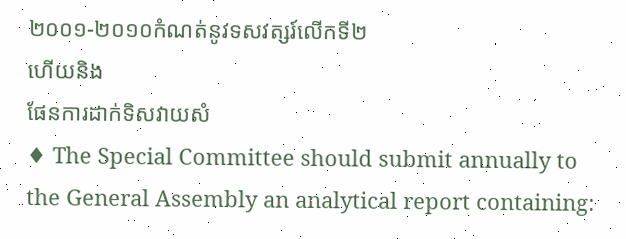២០០១-២០១០កំណត់នូវទសវត្សរ៍លើកទី២
ហើយនិង
ផែនការដាក់ទិសវាយសំ
♦ The Special Committee should submit annually to the General Assembly an analytical report containing: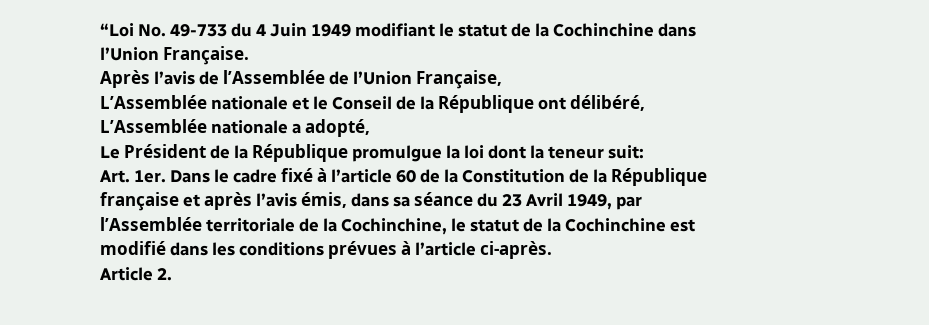“Loi No. 49-733 du 4 Juin 1949 modifiant le statut de la Cochinchine dans l’Union Française.
Après l’avis de l’Assemblée de l’Union Française,
L’Assemblée nationale et le Conseil de la République ont délibéré,
L’Assemblée nationale a adopté,
Le Président de la République promulgue la loi dont la teneur suit:
Art. 1er. Dans le cadre fixé à l’article 60 de la Constitution de la République française et après l’avis émis, dans sa séance du 23 Avril 1949, par l’Assemblée territoriale de la Cochinchine, le statut de la Cochinchine est modifié dans les conditions prévues à l’article ci-après.
Article 2.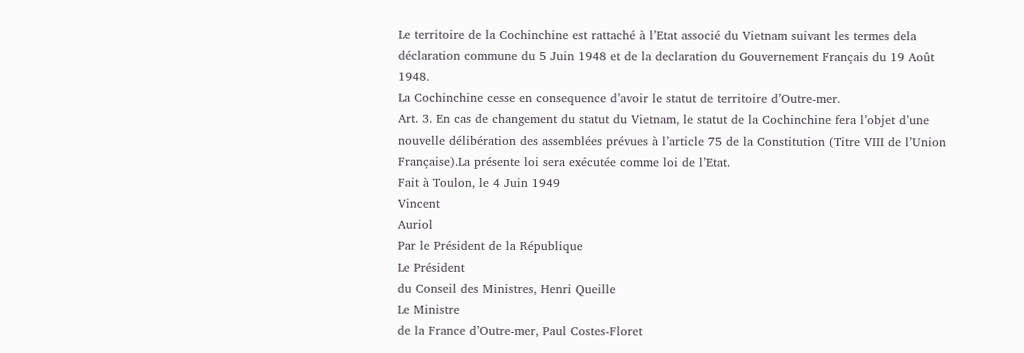Le territoire de la Cochinchine est rattaché à l’Etat associé du Vietnam suivant les termes dela déclaration commune du 5 Juin 1948 et de la declaration du Gouvernement Français du 19 Août 1948.
La Cochinchine cesse en consequence d’avoir le statut de territoire d’Outre-mer.
Art. 3. En cas de changement du statut du Vietnam, le statut de la Cochinchine fera l’objet d’une nouvelle délibération des assemblées prévues à l’article 75 de la Constitution (Titre VIII de l’Union Française).La présente loi sera exécutée comme loi de l’Etat.
Fait à Toulon, le 4 Juin 1949
Vincent
Auriol
Par le Président de la République
Le Président
du Conseil des Ministres, Henri Queille
Le Ministre
de la France d’Outre-mer, Paul Costes-Floret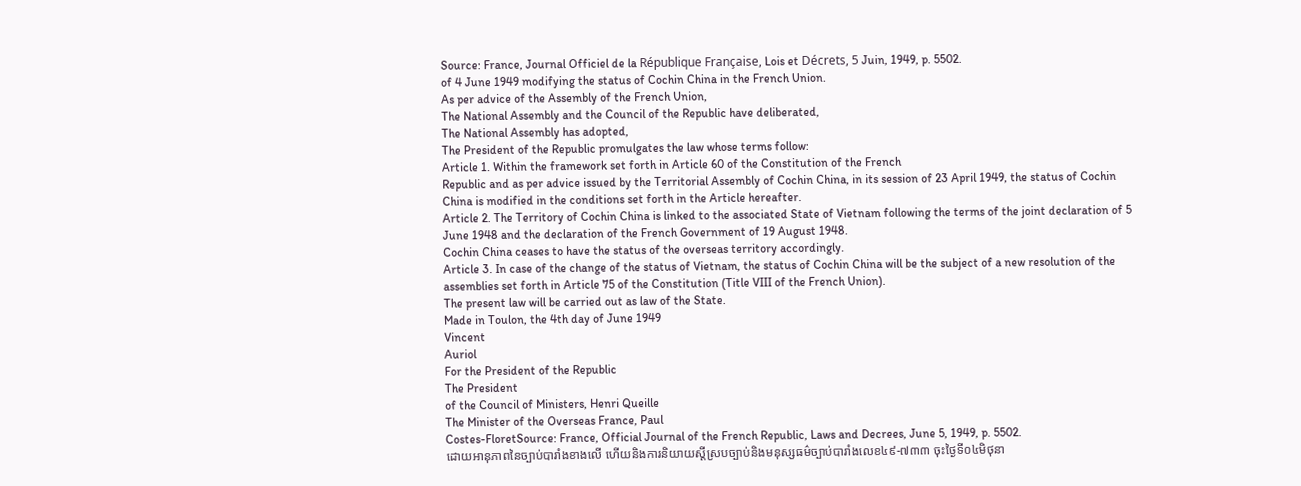Source: France, Journal Officiel de la République Française, Lois et Décrets, 5 Juin, 1949, p. 5502.
of 4 June 1949 modifying the status of Cochin China in the French Union.
As per advice of the Assembly of the French Union,
The National Assembly and the Council of the Republic have deliberated,
The National Assembly has adopted,
The President of the Republic promulgates the law whose terms follow:
Article 1. Within the framework set forth in Article 60 of the Constitution of the French
Republic and as per advice issued by the Territorial Assembly of Cochin China, in its session of 23 April 1949, the status of Cochin China is modified in the conditions set forth in the Article hereafter.
Article 2. The Territory of Cochin China is linked to the associated State of Vietnam following the terms of the joint declaration of 5 June 1948 and the declaration of the French Government of 19 August 1948.
Cochin China ceases to have the status of the overseas territory accordingly.
Article 3. In case of the change of the status of Vietnam, the status of Cochin China will be the subject of a new resolution of the assemblies set forth in Article 75 of the Constitution (Title VIII of the French Union).
The present law will be carried out as law of the State.
Made in Toulon, the 4th day of June 1949
Vincent
Auriol
For the President of the Republic
The President
of the Council of Ministers, Henri Queille
The Minister of the Overseas France, Paul
Costes-FloretSource: France, Official Journal of the French Republic, Laws and Decrees, June 5, 1949, p. 5502.
ដោយឤនុភាពនៃច្បាប់បារាំងខាងលើ ហើយនិងការនិយាយស្តីស្របច្បាប់និងមនុស្សធម៌ច្បាប់បារាំងលេខ៤៩-៧៣៣ ចុះថ្ងៃទី០៤មិថុនា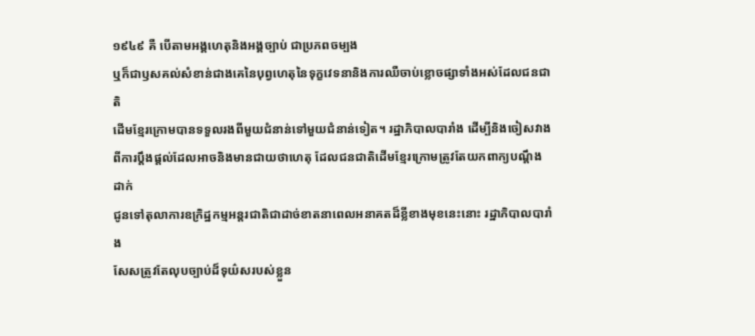១៩៤៩ គឺ បើតាមអង្គហេតុនិងអង្គច្បាប់ ជាប្រភពចម្បង
ឬក៏ជាឫសគល់សំខាន់ជាងគេនៃបុព្វហេតុនៃទុក្ខវេទនានិងការឈឺចាប់ខ្លោចផ្សាទាំងអស់ដែលជនជាតិ
ដើមខ្មែរក្រោមបានទទួលរងពីមួយជំនាន់ទៅមួយជំនាន់ទៀត។ រដ្ឋាភិបាលបារាំង ដើម្បីនិងចៀសវាងពីការប្តឹងផ្តល់ដែលឤចនិងមានជាយថាហេតុ ដែលជនជាតិដើមខ្មែរក្រោមត្រូវតែយកពាក្យបណ្តឹងដាក់
ជូនទៅតុលាការឧក្រិដ្ឋកម្មអន្តរជាតិជាដាច់ខាតនាពេលអនាគតដ៏ខ្លីខាងមុខនេះនោះ រដ្ឋាភិបាលបារាំង
សែសត្រូវតែលុបច្បាប់ដ៏ទុយ៌សរបស់ខ្លួន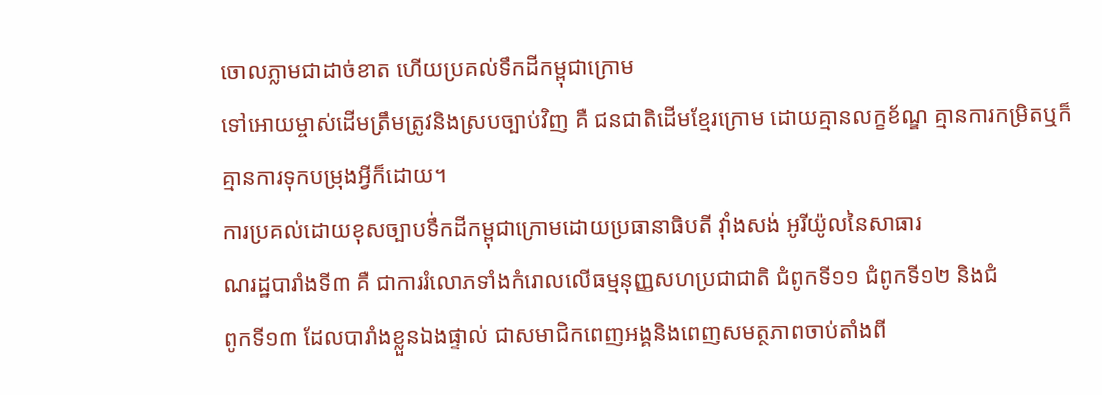ចោលភ្លាមជាដាច់ខាត ហើយប្រគល់ទឹកដីកម្ពុជាក្រោម
ទៅឤេយម្ចាស់ដើមត្រឹមត្រូវនិងស្របច្បាប់វិញ គឺ ជនជាតិដើមខ្មែរក្រោម ដោយគ្មានលក្ខខ័ណ្ឌ គ្មានការកម្រិតឬក៏ គ្មានការទុកបម្រុងអ្វីក៏ដោយ។
ការប្រគល់ដោយខុសច្បាបទឹ់កដីកម្ពុជាក្រោមដោយប្រធានាធិបតី វ៉ាំងសង់ អូរីយ៉ូលនៃសាធារ
ណរដ្ឋបារាំងទី៣ គឺ ជាការរំលោភទាំងកំរោលលើធម្មនុញ្ញសហប្រជាជាតិ ជំពូកទី១១ ជំពូកទី១២ និងជំ
ពូកទី១៣ ដែលបារាំងខ្លួនឯងផ្ទាល់ ជាសមាជិកពេញអង្គនិងពេញសមត្ថភាពចាប់តាំងពី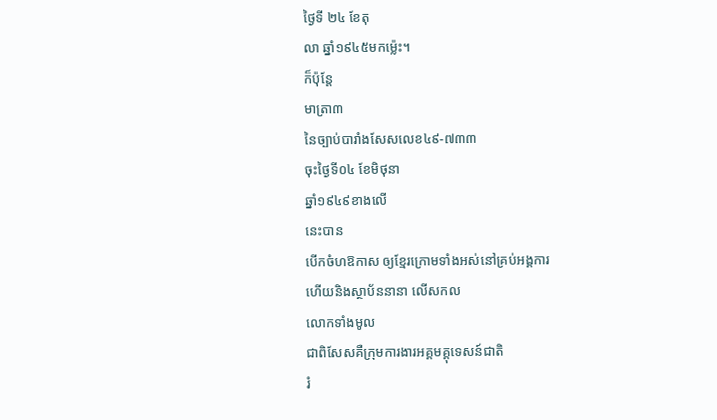ថ្ងៃទី ២៤ ខែតុ
លា ឆ្នាំ១៩៤៥មកម៉្លេះ។
ក៏ប៉ុន្តែ
មាត្រា៣
នៃច្បាប់បារាំងសែសលេខ៤៩-៧៣៣
ចុះថ្ងៃទី០៤ ខែមិថុនា
ឆ្នាំ១៩៤៩ខាងលើ
នេះបាន
បើកចំហឱកាស ឲ្យខ្មែរក្រោមទាំងអស់នៅគ្រប់អង្គការ
ហើយនិងស្ថាប័ននានា លើសកល
លោកទាំងមូល
ជាពិសែសគឺក្រុមការងារអគ្គមគ្គុទេសន៍ជាតិ
រំ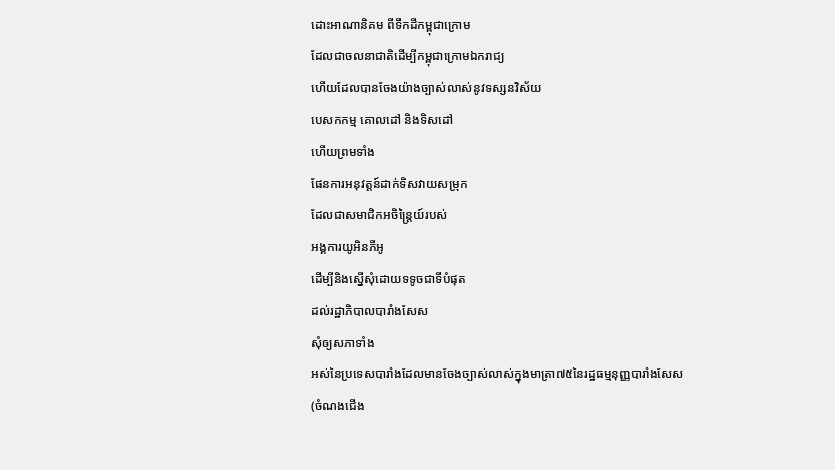ដោះឤណានិគម ពីទឹកដីកម្ពុជាក្រោម
ដែលជាចលនាជាតិដើម្បីកម្ពុជាក្រោមឯករាជ្យ
ហើយដែលបានចែងយ៉ាងច្បាស់លាស់នូវទស្សនវិស័យ
បេសកកម្ម គោលដៅ និងទិសដៅ
ហើយព្រមទាំង
ផែនការអនុវត្តន៍ដាក់ទិសវាយសម្រុក
ដែលជាសមាជិកអចិន្ត្រៃយ៍របស់
អង្គការយូអិនភីអូ
ដើម្បីនិងស្នើសុំដោយទទូចជាទីបំផុត
ដល់រដ្ឋាភិបាលបារាំងសែស
សុំឲ្យសភាទាំង
អស់នៃប្រទេសបារាំងដែលមានចែងច្បាស់លាស់ក្នុងមាត្រា៧៥នៃរដ្ឋធម្មនុញ្ញបារាំងសែស(ចំណងជើង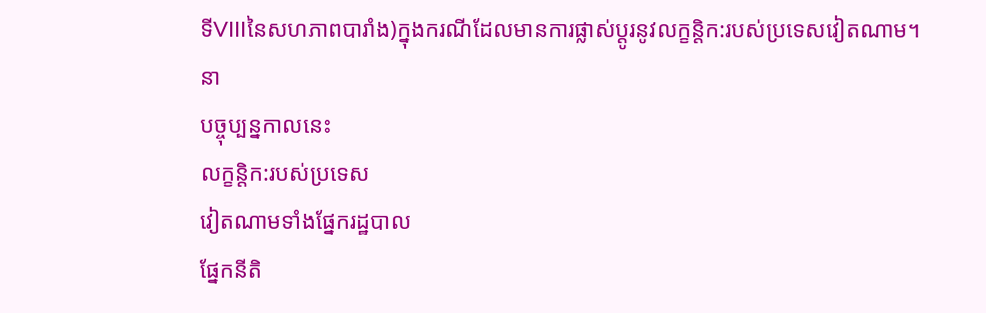ទីVIIIនៃសហភាពបារាំង)ក្នុងករណីដែលមានការផ្លាស់ប្តូរនូវលក្ខន្តិក:របស់ប្រទេសវៀតណាម។
នា
បច្ចុប្បន្នកាលនេះ
លក្ខន្តិក:របស់ប្រទេស
វៀតណាមទាំងផ្នែករដ្ឋបាល
ផ្នែកនីតិ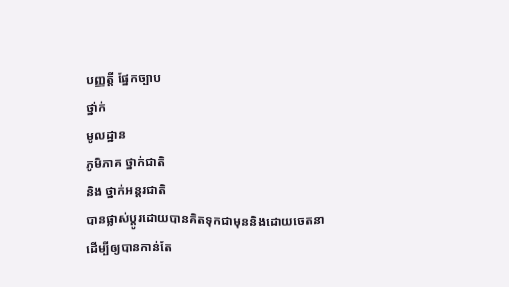បញ្ញត្តី ផ្នែកច្បាប
ថ្នា់ក់
មូលដ្ឋាន
ភូមិភាគ ថ្នាក់ជាតិ
និង ថ្នាក់អន្តរជាតិ
បានផ្លាស់ប្តូរដោយបានគិតទុកជាមុននិងដោយចេតនា
ដើម្បីឲ្យបានកាន់តែ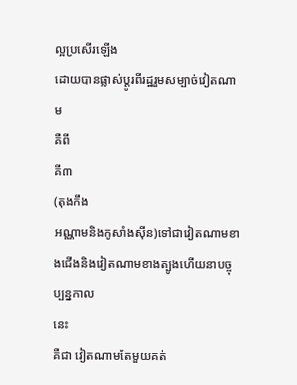ល្អប្រសើរឡើង
ដោយបានផ្លាស់ប្តូរពីរដ្ឋរួមសម្បាច់វៀតណាម
គឺពី
គី៣
(តុងកឹង
អណ្ណាមនិងកូសាំងស៊ីន)ទៅជាវៀតណាមខាងជើងនិងវៀតណាមខាងត្បូងហើយនាបច្ចុប្បន្នកាល
នេះ
គឺជា វៀតណាមតែមួយគត់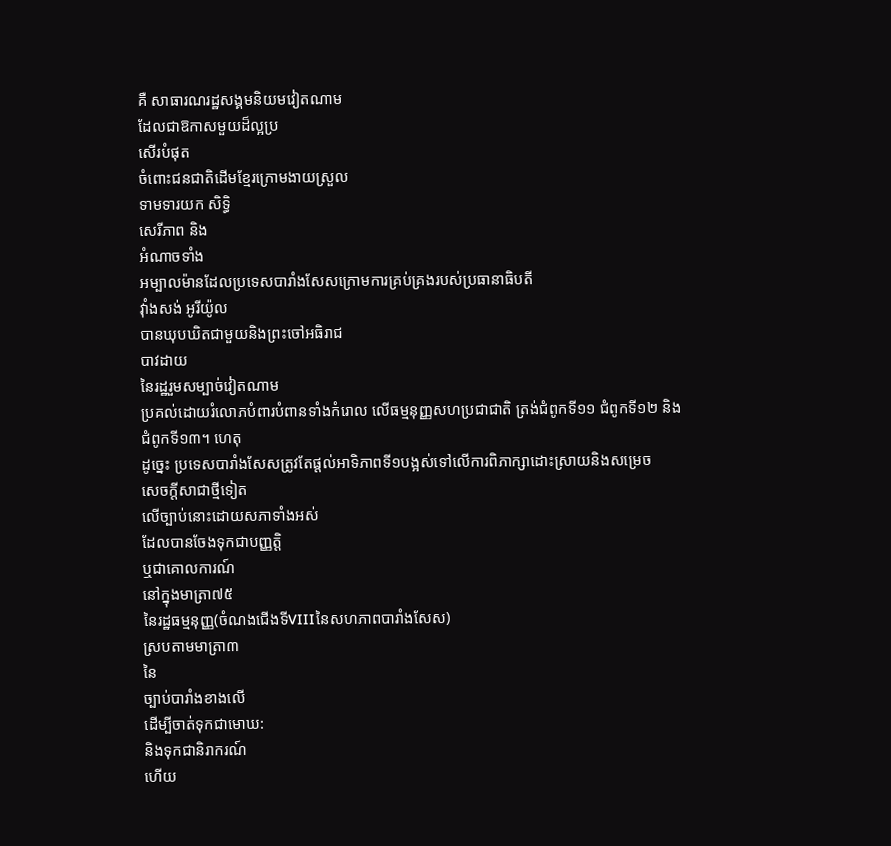គឺ សាធារណរដ្ឋសង្គមនិយមវៀតណាម
ដែលជាឱកាសមួយដ៏ល្អប្រ
សើរបំផុត
ចំពោះជនជាតិដើមខ្មែរក្រោមងាយស្រួល
ទាមទារយក សិទ្ធិ
សេរីភាព និង
អំណាចទាំង
អម្បាលម៉ានដែលប្រទេសបារាំងសែសក្រោមការគ្រប់គ្រងរបស់ប្រធានាធិបតី
វ៉ាំងសង់ អូរីយ៉ូល
បានឃុបឃិតជាមួយនិងព្រះចៅអធិរាជ
បាវដាយ
នៃរដ្ឋរួមសម្បាច់វៀតណាម
ប្រគល់ដោយរំលោភបំពារបំពានទាំងកំរោល លើធម្មនុញ្ញសហប្រជាជាតិ ត្រង់ជំពូកទី១១ ជំពូកទី១២ និងជំពូកទី១៣។ ហេតុ
ដូច្នេះ ប្រទេសបារាំងសែសត្រូវតែផ្តល់ឤទិភាពទី១បង្អស់ទៅលើការពិភាក្សាដោះស្រាយនិងសម្រេច
សេចក្តីសាជាថ្មីទៀត
លើច្បាប់នោះដោយសភាទាំងអស់
ដែលបានចែងទុកជាបញ្ញត្តិ
ឬជាគោលការណ៍
នៅក្នុងមាត្រា៧៥
នៃរដ្ឋធម្មនុញ្ញ(ចំណងជើងទីVIIIនៃសហភាពបារាំងសែស)
ស្របតាមមាត្រា៣
នៃ
ច្បាប់បារាំងខាងលើ
ដើម្បីចាត់ទុកជាមោឃ:
និងទុកជានិរាករណ៍
ហើយ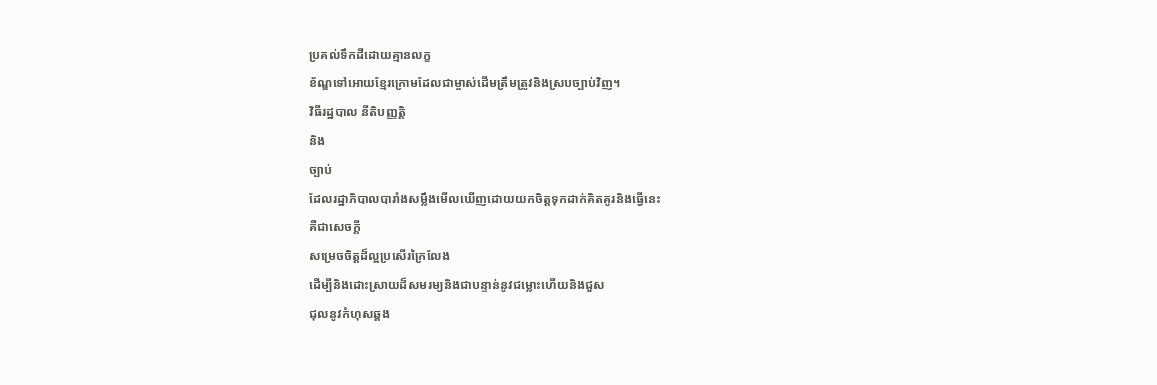ប្រគល់ទឹកដីដោយគ្មានលក្ខ
ខ័ណ្ឌទៅឤេយខ្មែរក្រោមដែលជាម្ចាស់ដើមត្រឹមត្រូវនិងស្របច្បាប់វិញ។
វិធីរដ្ឋបាល នីតិបញ្ញត្តិ
និង
ច្បាប់
ដែលរដ្ឋាភិបាលបារាំងសម្លឹងមើលឃើញដោយយកចិត្តទុកដាក់គិតគូរនិងធ្វើនេះ
គឺជាសេចក្តី
សម្រេចចិត្តដ៏ល្អប្រសើរក្រៃលែង
ដើម្បីនិងដោះស្រាយដ៏សមរម្យនិងជាបន្ទាន់នូវជម្លោះហើយនិងជួស
ជុលនូវកំហុសឆ្គង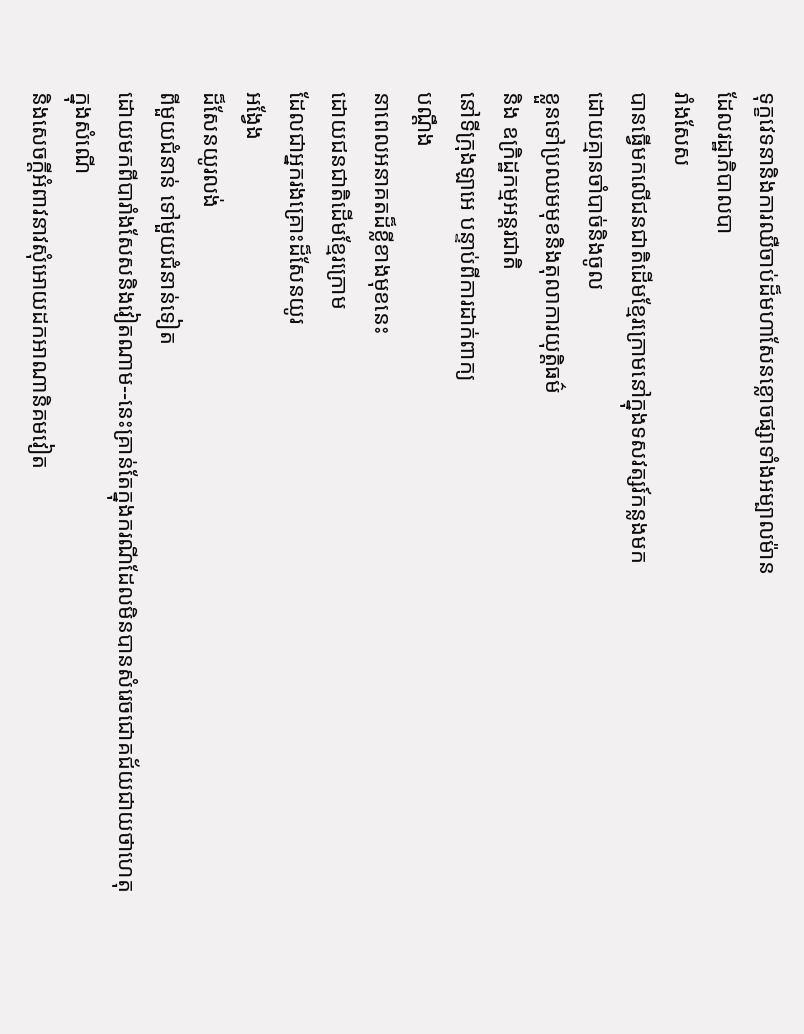ទុក្ខវេទនានិងការឈឺចាប់ដ៏មហាសែនខ្លោចផ្សាទាំងអម្បាលម៉ាន
ដែលរដ្ឋាភិបាលបា
រាំងសែស
បានធ្វើមកលើជនជាតិដើមខ្មែរក្រោមនៅក្នុងទសវត្សរ៍កន្លងមក
ដោយគ្មានចាំបាច់និងចូល
ខ្លួនទៅប្រឈមមុខនិងតុលាការយុត្តិធម៌
និង ឧក្រិដ្ឋកម្មអន្តរជាតិ
នៅទីក្រុងឡាអេ បន្ទាប់ពីការដាក់ពាក្យ
បណ្តឹង
នាពេលអនាគតដ៏ខ្លីខាងមុខនេះ
ដោយជនជាតិដើមខ្មែរក្រោម
ដែលជាអ្នករងគ្រោះដ៏សែនយូរ
អង្វែង
ដ៏សែនយូរលង់
ពីមួយជំនាន់ ទៅមួយជំនាន់ទៀត
ដោយមកពីបារាំងសែសនិងវៀតណាម--នេះគ្រាន់តែក្នុងករណីដែលមិនបានសំរេចជោគជ័យជាយថាហេតុ
ក្នុងសំណើ
និងសេចក្តីអំពាវនាវសុំឤេយដកឤណានិគមវៀត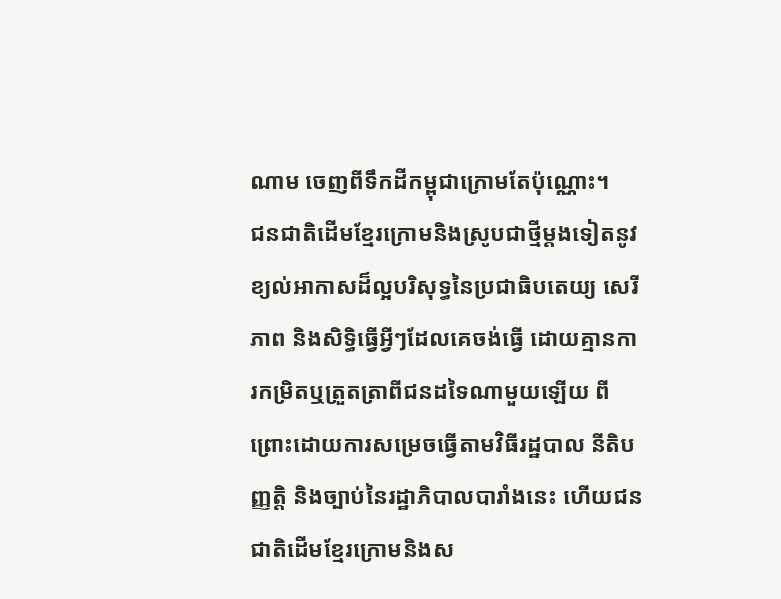ណាម ចេញពីទឹកដីកម្ពុជាក្រោមតែប៉ុណ្ណោះ។
ជនជាតិដើមខ្មែរក្រោមនិងស្រូបជាថ្មីម្តងទៀតនូវខ្យល់ឤកាសដ៏ល្អបរិសុទ្ធនៃប្រជាធិបតេយ្យ សេរីភាព និងសិទ្ធិធ្វើអ្វីៗដែលគេចង់ធ្វើ ដោយគ្មានការកម្រិតឬត្រួតត្រាពីជនដទៃណាមួយឡើយ ពី
ព្រោះដោយការសម្រេចធ្វើតាមវិធីរដ្ឋបាល នីតិបញ្ញត្តិ និងច្បាប់នៃរដ្ឋាភិបាលបារាំងនេះ ហើយជនជាតិដើមខ្មែរក្រោមនិងស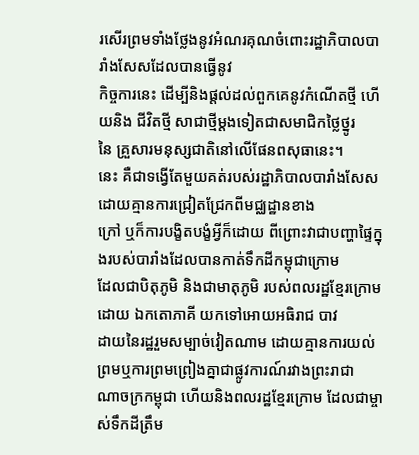រសើរព្រមទាំងថ្លែងនូវអំណរគុណចំពោះរដ្ឋាភិបាលបារាំងសែសដែលបានធ្វើនូវ
កិច្ចការនេះ ដើម្បីនិងផ្តល់ដល់ពួកគេនូវកំណើតថ្មី ហើយនិង ជីវិតថ្មី សាជាថ្មីម្តងទៀតជាសមាជិកថ្លៃថ្នូរ
នៃ គ្រួសារមនុស្សជាតិនៅលើផែនពសុធានេះ។
នេះ គឺជាទង្វើតែមួយគត់របស់រដ្ឋាភិបាលបារាំងសែស ដោយគ្មានការជ្រៀតជ្រែកពីមជ្ឈដ្ឋានខាង
ក្រៅ ឬក៏ការបង្ខិតបង្ខំអ្វីក៏ដោយ ពីព្រោះវាជាបញ្ហាផ្ទៃក្នុងរបស់បារាំងដែលបានកាត់ទឹកដីកម្ពុជាក្រោម
ដែលជាបិតុភូមិ និងជាមាតុភូមិ របស់ពលរដ្ឋខ្មែរក្រោមដោយ ឯកតោភាគី យកទៅឤេយអធិរាជ បាវ
ដាយនៃរដ្ឋរួមសម្បាច់វៀតណាម ដោយគ្មានការយល់ព្រមឬការព្រមព្រៀងគ្នាជាផ្លូវការណ៍រវាងព្រះរាជា
ណាចក្រកម្ពុជា ហើយនិងពលរដ្ឋខ្មែរក្រោម ដែលជាម្ចាស់ទឹកដីត្រឹម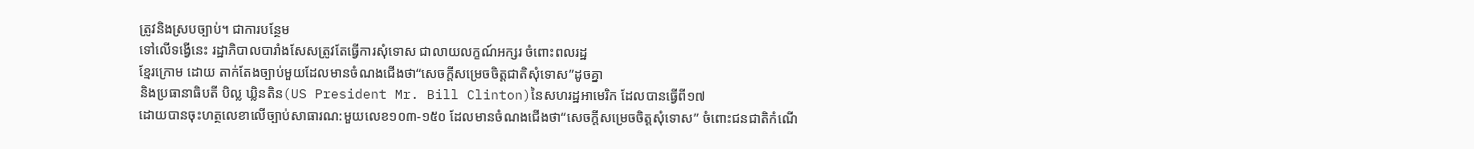ត្រូវនិងស្របច្បាប់។ ជាការបន្ថែម
ទៅលើទង្វើនេះ រដ្ឋាភិបាលបារាំងសែសត្រូវតែធ្វើការសុំទោស ជាលាយលក្ខណ៍អក្សរ ចំពោះពលរដ្ឋ
ខ្មែរក្រោម ដោយ តាក់តែងច្បាប់មួយដែលមានចំណងជើងថា“សេចក្តីសម្រេចចិត្តជាតិសុំទោស”ដូចគ្នា
និងប្រធានាធិបតី បិល្ល ឃ្លិនតិន(US President Mr. Bill Clinton)នៃសហរដ្ឋឤមេរិក ដែលបានធ្វើពី១៧
ដោយបានចុះហត្ថលេខាលើច្បាប់សាធារណ:មួយលេខ១០៣-១៥០ ដែលមានចំណងជើងថា“សេចក្តីសម្រេចចិត្តសុំទោស” ចំពោះជនជាតិកំណើ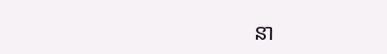នា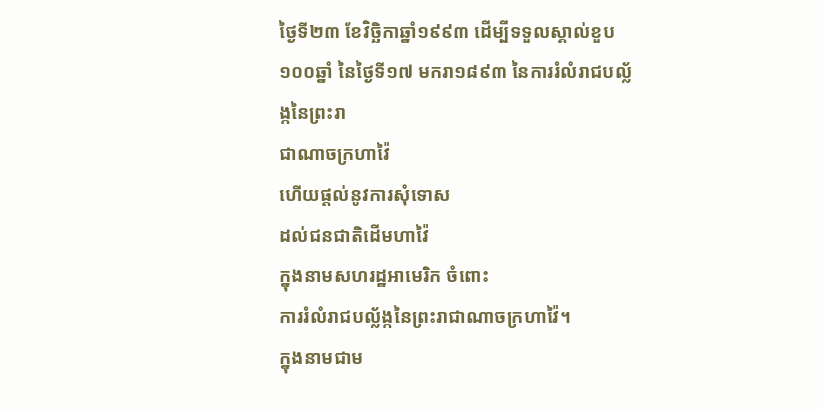ថ្ងៃទី២៣ ខែវិច្ឆិកាឆ្នាំ១៩៩៣ ដើម្បីទទួលស្គាល់ខួប១០០ឆ្នាំ នៃថ្ងៃទី១៧ មករា១៨៩៣ នៃការរំលំរាជបល្ល័ង្កនៃព្រះរា
ជាណាចក្រហាវ៉ៃ
ហើយផ្តល់នូវការសុំទោស
ដល់ជនជាតិដើមហាវ៉ៃ
ក្នុងនាមសហរដ្ឋឤមេរិក ចំពោះ
ការរំលំរាជបល្ល័ង្កនៃព្រះរាជាណាចក្រហាវ៉ៃ។
ក្នុងនាមជាម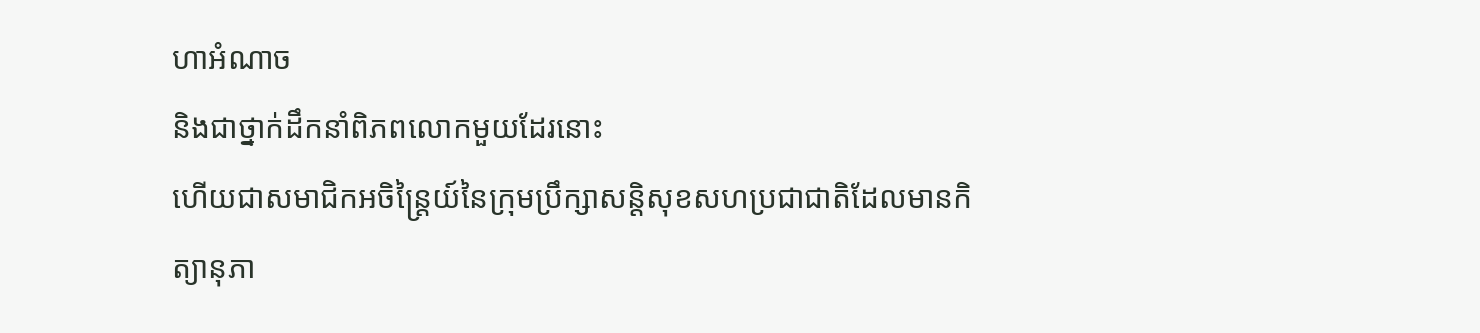ហាអំណាច
និងជាថ្នាក់ដឹកនាំពិភពលោកមួយដែរនោះ
ហើយជាសមាជិកអចិន្ត្រៃយ៍នៃក្រុមប្រឹក្សាសន្តិសុខសហប្រជាជាតិដែលមានកិត្យានុភា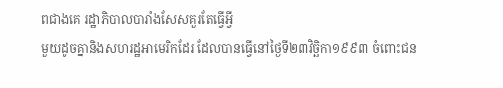ពជាងគេ រដ្ឋាភិបាលបារាំងសែសគួរតែធ្វើអ្វី
មួយដូចគ្នានិងសហរដ្ឋឤមេរិកដែរ ដែលបានធ្វើនៅថ្ងៃទី២៣វិច្ឆិកា១៩៩៣ ចំពោះជន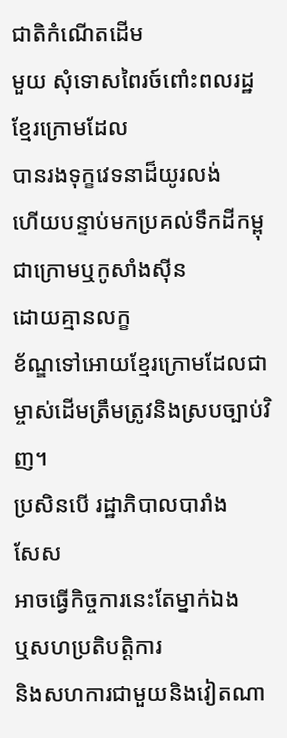ជាតិកំណើតដើម
មួយ សុំទោសពៃរច៍ពោំះពលរដ្ឋខ្មែរក្រោមដែល
បានរងទុក្ខវេទនាដ៏យូរលង់
ហើយបន្ទាប់មកប្រគល់ទឹកដីកម្ពុជាក្រោមឬកូសាំងស៊ីន
ដោយគ្មានលក្ខ
ខ័ណ្ឌទៅឤេយខ្មែរក្រោមដែលជាម្ចាស់ដើមត្រឹមត្រូវនិងស្របច្បាប់វិញ។
ប្រសិនបើ រដ្ឋាភិបាលបារាំង
សែស
ឤចធ្វើកិច្ចការនេះតែម្នាក់ឯង
ឬសហប្រតិបត្តិការ
និងសហការជាមួយនិងវៀតណា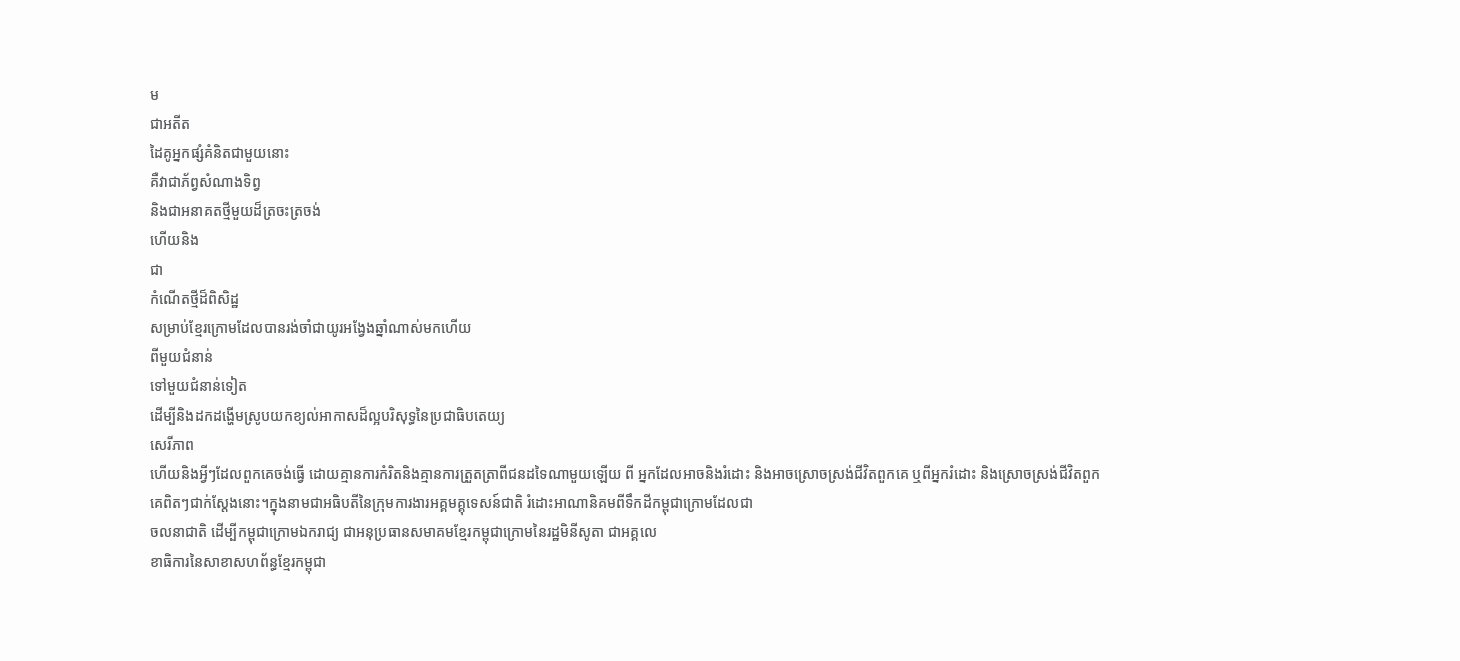ម
ជាអតីត
ដៃគូអ្នកផ្សំគំនិតជាមួយនោះ
គឺវាជាភ័ព្វសំណាងទិព្វ
និងជាអនាគតថ្មីមួយដ៏ត្រចះត្រចង់
ហើយនិង
ជា
កំណើតថ្មីដ៏ពិសិដ្ឋ
សម្រាប់ខ្មែរក្រោមដែលបានរង់ចាំជាយូរអង្វែងឆ្នាំណាស់មកហើយ
ពីមួយជំនាន់
ទៅមួយជំនាន់ទៀត
ដើម្បីនិងដកដង្ហើមស្រូបយកខ្យល់ឤកាសដ៏ល្អបរិសុទ្ធនៃប្រជាធិបតេយ្យ
សេរីភាព
ហើយនិងអ្វីៗដែលពួកគេចង់ធ្វើ ដោយគ្មានការកំរិតនិងគ្មានការត្រួតត្រាពីជនដទៃណាមួយឡើយ ពី អ្នកដែលឤចនិងរំដោះ និងឤចស្រោចស្រង់ជីវិតពួកគេ ឬពីអ្នករំដោះ និងស្រោចស្រង់ជីវិតពួក
គេពិតៗជាក់ស្តែងនោះ។ក្នុងនាមជាអធិបតីនៃក្រុមការងារអគ្គមគ្គុទេសន៍ជាតិ រំដោះឤណានិគមពីទឹកដីកម្ពុជាក្រោមដែលជា
ចលនាជាតិ ដើម្បីកម្ពុជាក្រោមឯករាជ្យ ជាអនុប្រធានសមាគមខ្មែរកម្ពុជាក្រោមនៃរដ្ឋមិនីសូតា ជាអគ្គលេ
ខាធិការនៃសាខាសហព័ន្ធខ្មែរកម្ពុជា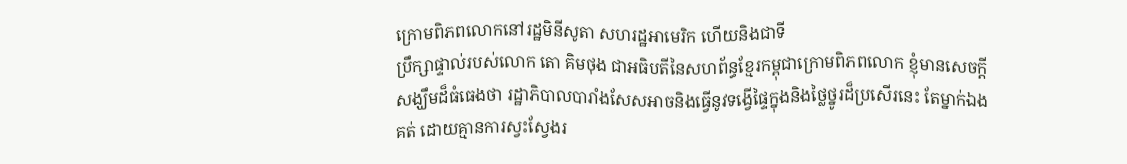ក្រោមពិភពលោកនៅរដ្ឋមិនីសូតា សហរដ្ឋឤមេរិក ហើយនិងជាទី
ប្រឹក្សាផ្ទាល់របស់លោក តោ គិមថុង ជាអធិបតីនៃសហព័ន្ធខ្មែរកម្ពុជាក្រោមពិភពលោក ខ្ញុំមានសេចក្តី
សង្ឃឹមដ៏ធំធេងថា រដ្ឋាភិបាលបារាំងសែសឤចនិងធ្វើនូវទង្វើផ្ទៃក្នុងនិងថ្លៃថ្នូរដ៏ប្រសើរនេះ តែម្នាក់ឯង
គត់ ដោយគ្មានការស្វះស្វែងរ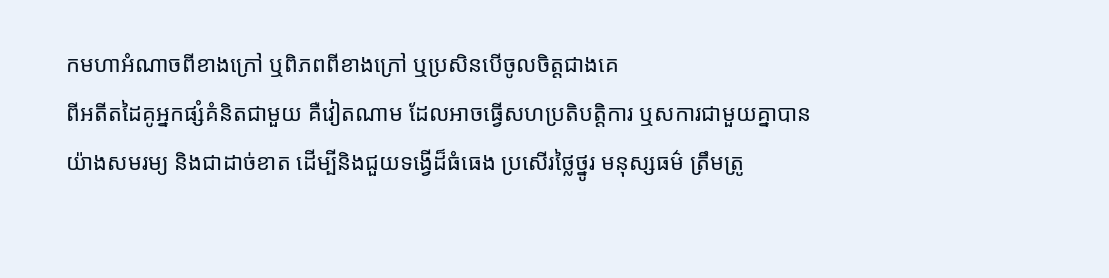កមហាអំណាចពីខាងក្រៅ ឬពិភពពីខាងក្រៅ ឬប្រសិនបើចូលចិត្តជាងគេ
ពីអតីតដៃគូអ្នកផ្សំគំនិតជាមួយ គឺវៀតណាម ដែលឤចធ្វើសហប្រតិបត្តិការ ឬសការជាមួយគ្នាបាន
យ៉ាងសមរម្យ និងជាដាច់ខាត ដើម្បីនិងជួយទង្វើដ៏ធំធេង ប្រសើរថ្លៃថ្នូរ មនុស្សធម៌ ត្រឹមត្រូ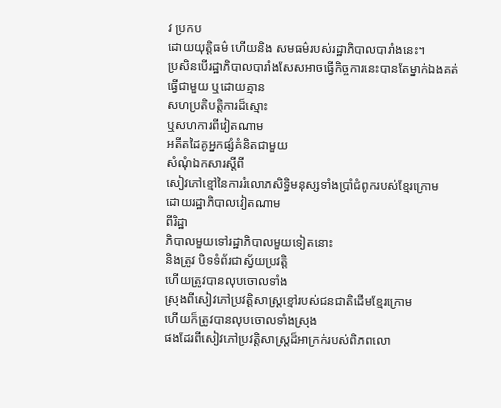វ ប្រកប
ដោយយុត្តិធម៌ ហើយនិង សមធម៌របស់រដ្ឋាភិបាលបារាំងនេះ។
ប្រសិនបើរដ្ឋាភិបាលបារាំងសែសឤចធ្វើកិច្ចការនេះបានតែម្នាក់ឯងគត់
ធ្វើជាមួយ ឬដោយគ្មាន
សហប្រតិបត្តិការដ៏ស្មោះ
ឬសហការពីវៀតណាម
អតីតដៃគូអ្នកផ្សំគំនិតជាមួយ
សំណុំឯកសារស្តីពី
សៀវភៅខ្មៅនៃការរំលោភសិទ្ធិមនុស្សទាំងប្រាំជំពូករបស់ខ្មែរក្រោម
ដោយរដ្ឋាភិបាលវៀតណាម
ពីរិដ្ឋា
ភិបាលមួយទៅរដ្ឋាភិបាលមួយទៀតនោះ
និងត្រូវ បិទទំព័រជាស្វ័យប្រវត្តិ
ហើយត្រូវបានលុបចោលទាំង
ស្រុងពីសៀវភៅប្រវត្តិសាស្ត្រខ្មៅរបស់ជនជាតិដើមខ្មែរក្រោម
ហើយក៏ត្រូវបានលុបចោលទាំងស្រុង
ផងដែរពីសៀវភៅប្រវត្តិសាស្ត្រដ៏ឤក្រក់របស់ពិភពលោ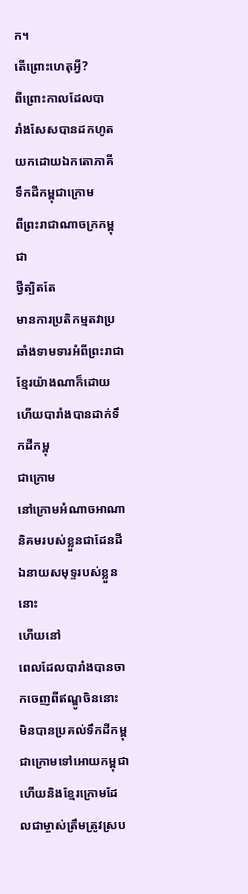ក។
តើព្រោះហេតុអ្វី?
ពីព្រោះកាលដែលបា
រាំងសែសបានដកហូតយកដោយឯកតោភាគី
ទឹកដីកម្ពុជាក្រោម
ពីព្រះរាជាណាចក្រកម្ពុជា
ថ្វីត្បិតតែ
មានការប្រតិកម្មតវាប្រឆាំងទាមទារអំពីព្រះរាជាខ្មែរយ៉ាងណាក៏ដោយ
ហើយបារាំងបានដាក់ទឹកដីកម្ពុ
ជាក្រោម
នៅក្រោមអំណាចឤណានិគមរបស់ខ្លួនជាដែនដីឯនាយសមុទ្ទរបស់ខ្លួននោះ
ហើយនៅ
ពេលដែលបារាំងបានចាកចេញពីឥណ្ឌូចិននោះ
មិនបានប្រគល់ទឹកដីកម្ពុជាក្រោមទៅឤេយកម្ពុជា
ហើយនិងខ្មែរក្រោមដែលជាម្ចាស់ត្រឹមត្រូវស្រប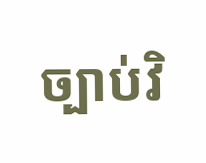ច្បាប់វិ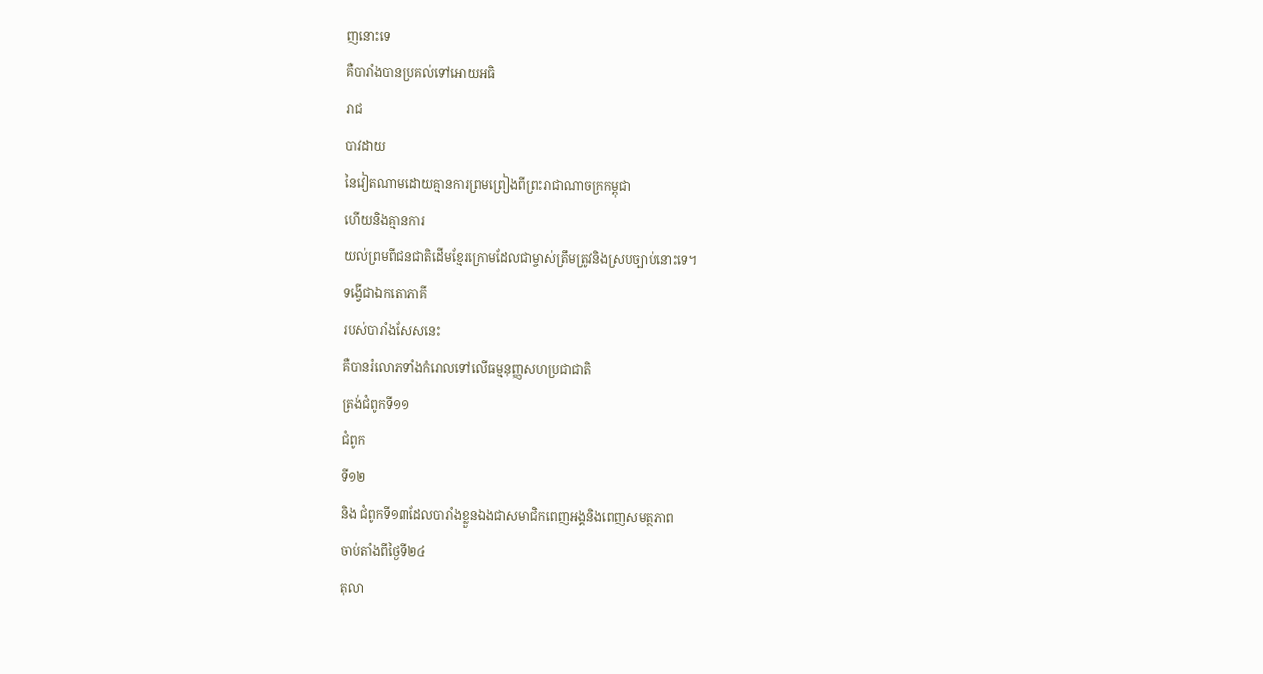ញនោះទេ
គឺបារាំងបានប្រគល់ទៅឤេយអធិ
រាជ
បាវដាយ
នៃវៀតណាមដោយគ្មានការព្រមព្រៀងពីព្រះរាជាណាចក្រកម្ពុជា
ហើយនិងគ្មានការ
យល់ព្រមពីជនជាតិដើមខ្មែរក្រោមដែលជាម្ចាស់ត្រឹមត្រូវនិងស្របច្បាប់នោះទេ។
ទង្វើជាឯកតោភាគី
របស់បារាំងសែសនេះ
គឺបានរំលោភទាំងកំរោលទៅលើធម្មនុញ្ញសហប្រជាជាតិ
ត្រង់ជំពូកទី១១
ជំពូក
ទី១២
និង ជំពូកទី១៣ដែលបារាំងខ្លួនឯងជាសមាជិកពេញអង្គនិងពេញសមត្ថភាព
ចាប់តាំងពីថ្ងៃទី២៤
តុលា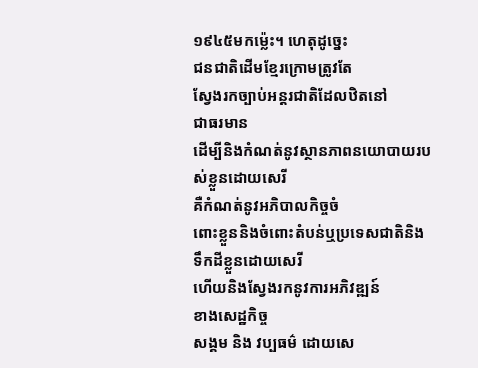១៩៤៥មកម៉្លេះ។ ហេតុដូច្នេះ
ជនជាតិដើមខ្មែរក្រោមត្រូវតែ
ស្វែងរកច្បាប់អន្តរជាតិដែលឋិតនៅ
ជាធរមាន
ដើម្បីនិងកំណត់នូវស្ថានភាពនយោបាយរបស់ខ្លួនដោយសេរី
គឺកំណត់នូវអភិបាលកិច្ចចំ
ពោះខ្លួននិងចំពោះតំបន់ឬប្រទេសជាតិនិងទឹកដីខ្លួនដោយសេរី
ហើយនិងស្វែងរកនូវការអភិវឌ្ឍន៍
ខាងសេដ្ឋកិច្ច
សង្គម និង វប្បធម៌ ដោយសេ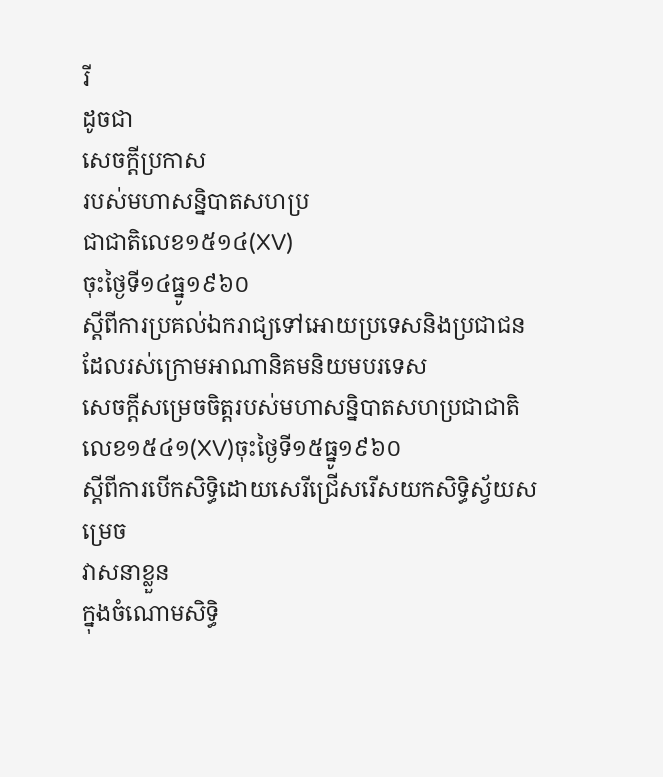រី
ដូចជា
សេចក្តីប្រកាស
របស់មហាសន្និបាតសហប្រ
ជាជាតិលេខ១៥១៤(XV)
ចុះថ្ងៃទី១៤ធ្នូ១៩៦០
ស្តីពីការប្រគល់ឯករាជ្យទៅឤេយប្រទេសនិងប្រជាជន
ដែលរស់ក្រោមឤណានិគមនិយមបរទេស
សេចក្តីសម្រេចចិត្តរបស់មហាសន្និបាតសហប្រជាជាតិ
លេខ១៥៤១(XV)ចុះថ្ងៃទី១៥ធ្នូ១៩៦០
ស្តីពីការបើកសិទ្ធិដោយសេរីជ្រើសរើសយកសិទ្ធិស្វ័យសម្រេច
វាសនាខ្លួន
ក្នុងចំណោមសិទ្ធិ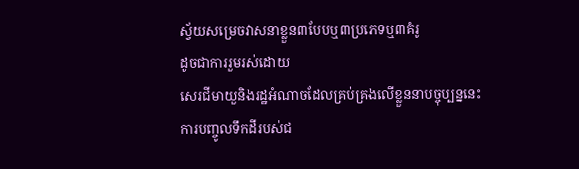ស្វ័យសម្រេចវាសនាខ្លួន៣បែបឬ៣ប្រភេទឬ៣គំរូ
ដូចជាការរួមរស់ដោយ
សេរជីមាយួនិងរដ្ឋអំណាចដែលគ្រប់គ្រងលើខ្លួននាបច្ចុប្បន្ននេះ
ការបញ្ចូលទឹកដីរបស់ជ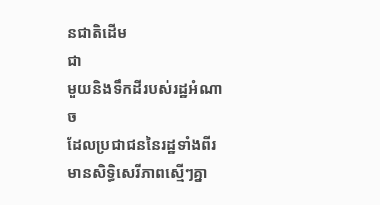នជាតិដើម
ជា
មួយនិងទឹកដីរបស់រដ្ឋអំណាច
ដែលប្រជាជននៃរដ្ឋទាំងពីរមានសិទ្ធិសេរីភាពស្មើៗគ្នា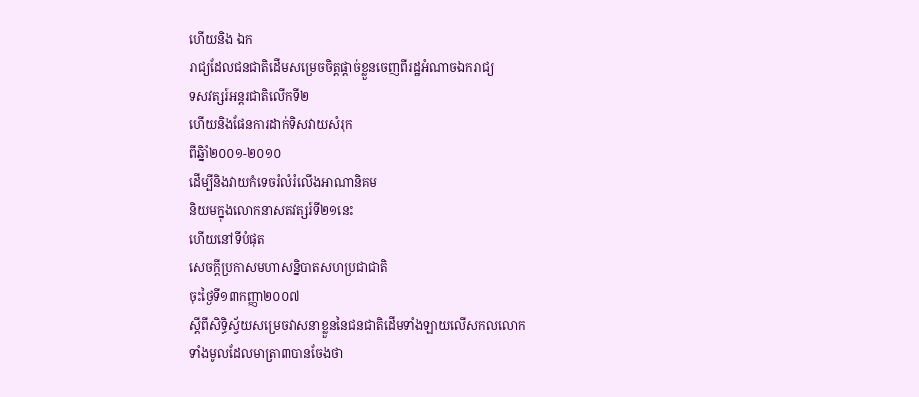ហើយនិង ឯក
រាជ្យដែលជនជាតិដើមសម្រេចចិត្តផ្តាច់ខ្លួនចេញពីរដ្ឋអំណាចឯករាជ្យ
ទសវត្សរ៍អន្តរជាតិលើកទី២
ហើយនិងផែនការដាក់ទិសវាយសំរុក
ពីឆ្និាំ២០០១-២០១០
ដើម្បីនិងវាយកំទេចរំលំរំលើងឤណានិគម
និយមក្នុងលោកនាសតវត្សរ៍ទី២១នេះ
ហើយនៅទីបំផុត
សេចក្តីប្រកាសមហាសន្និបាតសហប្រជាជាតិ
ចុះថ្ងៃទី១៣កញ្ញា២០០៧
ស្តីពីសិទ្ធិស្វ័យសម្រេចវាសនាខ្លួននៃជនជាតិដើមទាំងឡាយលើសកលលោក
ទាំងមូលដែលមាត្រា៣បានចែងថា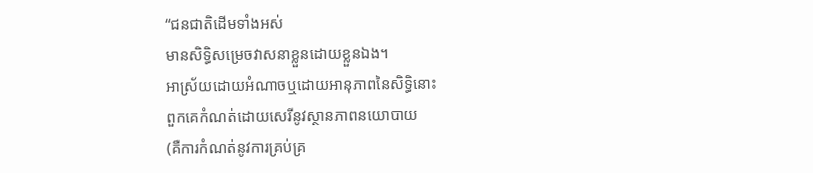“ជនជាតិដើមទាំងអស់
មានសិទ្ធិសម្រេចវាសនាខ្លួនដោយខ្លួនឯង។
ឤស្រ័យដោយអំណាចឬដោយឤនុភាពនៃសិទ្ធិនោះ
ពួកគេកំណត់ដោយសេរីនូវស្ថានភាពនយោបាយ
(គឺការកំណត់នូវការគ្រប់គ្រ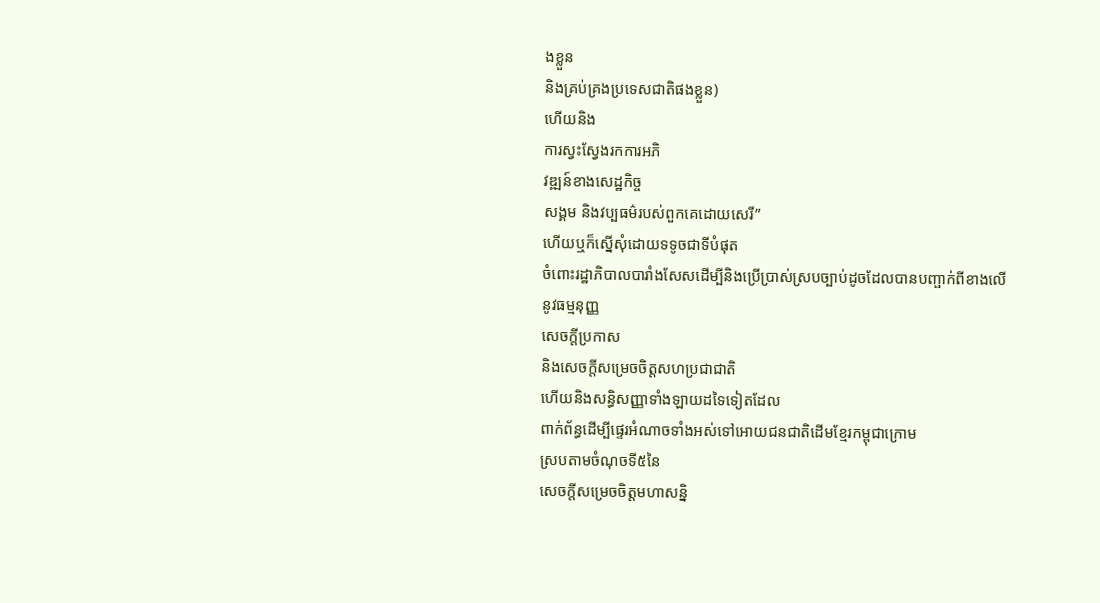ងខ្លួន
និងគ្រប់គ្រងប្រទេសជាតិផងខ្លួន)
ហើយនិង
ការស្វះស្វែងរកការអភិ
វឌ្ឍន៍ខាងសេដ្ឋកិច្ច
សង្គម និងវប្បធម៌របស់ពួកគេដោយសេរី”
ហើយឬក៏ស្នើសុំដោយទទូចជាទីបំផុត
ចំពោះរដ្ឋាភិបាលបារាំងសែសដើម្បីនិងប្រើប្រាស់ស្របច្បាប់ដូចដែលបានបញ្ផាក់ពីខាងលើ
នូវធម្មនុញ្ញ
សេចក្តីប្រកាស
និងសេចក្តីសម្រេចចិត្តសហប្រជាជាតិ
ហើយនិងសន្ធិសញ្ញាទាំងឡាយដទៃទៀតដែល
ពាក់ព័ន្ធដើម្បីផ្ទេរអំណាចទាំងអស់ទៅឤេយជនជាតិដើមខ្មែរកម្ពុជាក្រោម
ស្របតាមចំណុចទី៥នៃ
សេចក្តីសម្រេចចិត្តមហាសន្និ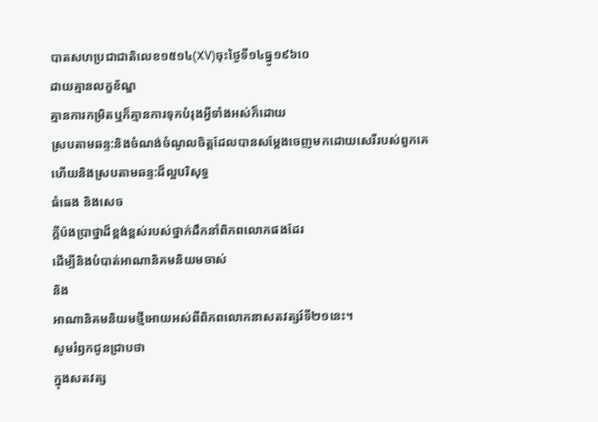បាតសហប្រជាជាតិលេខ១៥១៤(XV)ចុះថ្ងៃទី១៤ធ្នូ១៩៦០េ
ដាយគ្មានលក្ខខ័ណ្ឌ
គ្មានការកម្រិតឬក៏គ្មានការទុកបំរុងអ្វីទាំងអស់ក៏ដោយ
ស្របតាមឆន្ទ:និងចំណង់ចំណូលចិត្តដែលបានសម្តែងចេញមកដោយសេរីរបស់ពួកគេ
ហើយនិងស្របតាមឆន្ទ:ដ៏ល្អបរិសុទ្ធ
ធំធេង និងសេច
ក្តីប៉ងប្រាថ្នាដ៏ខ្ពង់ខ្ពស់របស់ថ្នាក់ដឹកនាំពិភពលោកផងដែរ
ដើម្បីនិងបំបាត់ឤណានិគមនិយមចាស់
និង
ឤណានិគមនិយមថ្មីឤេយអស់ពីពិភពលោកនាសតវត្សរ៍ទី២១នេះ។
សូមរំឭកជូនជ្រាបថា
ក្នុងសតវត្ស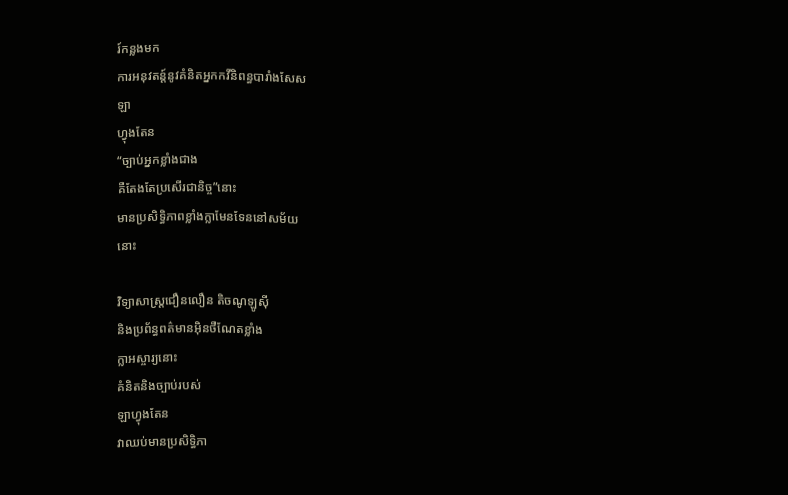រ៍កន្លងមក
ការអនុវតន្ត៍នូវគំនិតអ្នកកវីនិពន្ធបារាំងសែស
ឡា
ហ្វុងតែន
“ច្បាប់អ្នកខ្លាំងជាង
គឺតែងតែប្រសើរជានិច្ច”នោះ
មានប្រសិទ្ធិភាពខ្លាំងក្លាមែនទែននៅសម័យ
នោះ

វិទ្យាសាស្ត្រជឿនលឿន តិចណូឡូស៊ី
និងប្រព័ន្ធពត៌មានអ៊ិនថឺណែតខ្លាំង
ក្លាអស្ចារ្យនោះ
គំនិតនិងច្បាប់របស់
ឡាហ្វុងតែន
វាឈប់មានប្រសិទ្ធិភា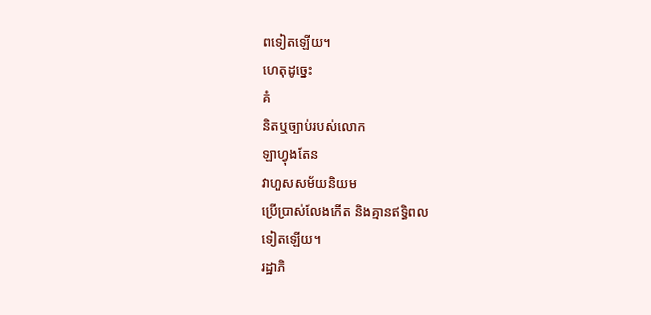ពទៀតឡើយ។
ហេតុដូច្នេះ
គំ
និតឬច្បាប់របស់លោក
ឡាហ្វុងតែន
វាហួសសម័យនិយម
ប្រើប្រាស់លែងកើត និងគ្មានឥទ្ធិពល
ទៀតឡើយ។
រដ្ឋាភិ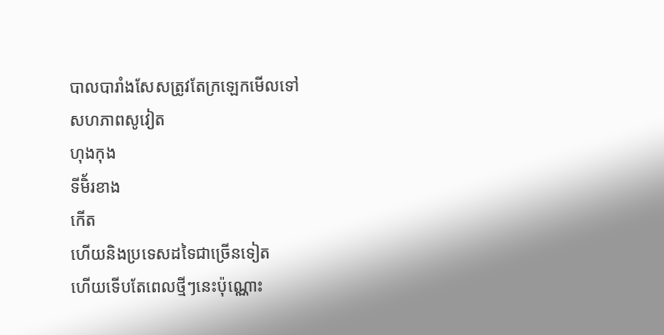បាលបារាំងសែសត្រូវតែក្រឡេកមើលទៅ
សហភាពសូវៀត
ហុងកុង
ទីមិ័រខាង
កើត
ហើយនិងប្រទេសដទៃជាច្រើនទៀត
ហើយទើបតែពេលថ្មីៗនេះប៉ុណ្ណោះ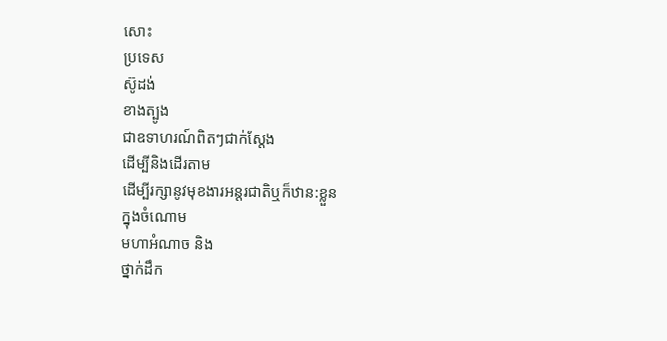សោះ
ប្រទេស
ស៊ូដង់
ខាងត្បូង
ជាឧទាហរណ៍ពិតៗជាក់ស្តែង
ដើម្បីនិងដើរតាម
ដើម្បីរក្សានូវមុខងារអន្តរជាតិឬក៏ឋាន:ខ្លួន
ក្នុងចំណោម
មហាអំណាច និង
ថ្នាក់ដឹក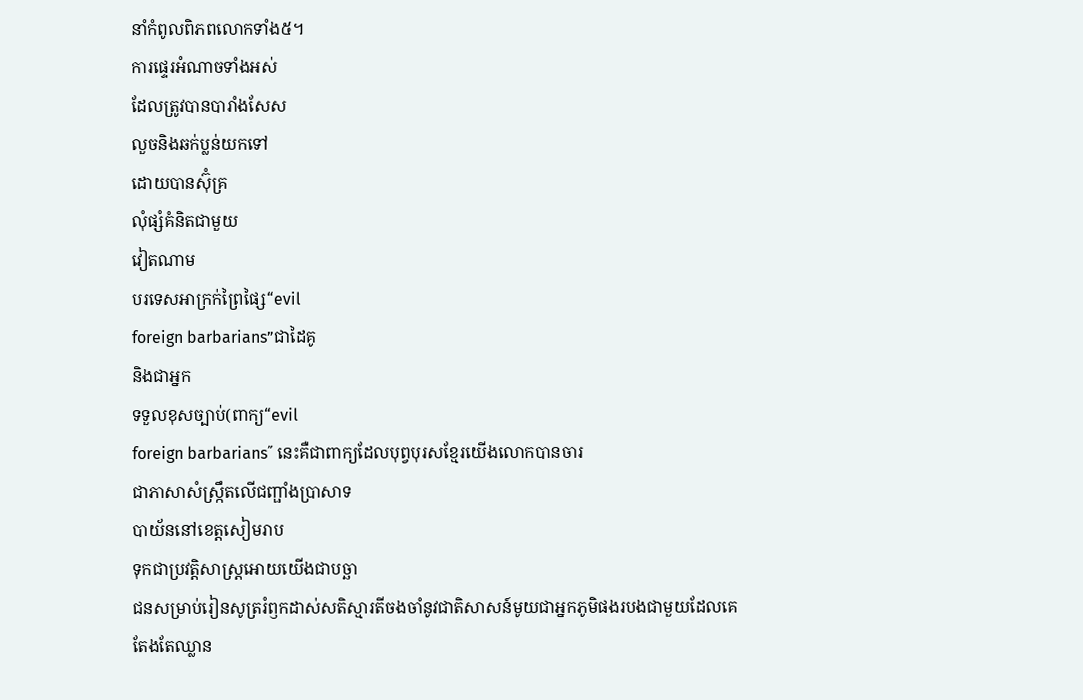នាំកំពូលពិភពលោកទាំង៥។
ការផ្ទេរអំណាចទាំងអស់
ដែលត្រូវបានបារាំងសែស
លួចនិងឆក់ប្លន់យកទៅ
ដោយបានស៊ុំគ្រ
លុំផ្សំគំនិតជាមួយ
វៀតណាម
បរទេសឤក្រក់ព្រៃផ្សៃ“evil
foreign barbarians”ជាដៃគូ
និងជាអ្នក
ទទួលខុសច្បាប់(ពាក្យ“evil
foreign barbarians˝ នេះគឺជាពាក្យដែលបុព្វបុរសខ្មែរយើងលោកបានចារ
ជាភាសាសំស្ក្រឹតលើជញ្ផាំងប្រាសាទ
បាយ័ននៅខេត្តសៀមរាប
ទុកជាប្រវត្តិសាស្ត្រឤេយយើងជាបច្ឆា
ជនសម្រាប់រៀនសូត្ររំឭកដាស់សតិស្មារតីចងចាំនូវជាតិសាសន៍មូយជាអ្នកភូមិផងរបងជាមួយដែលគេ
តែងតែឈ្លាន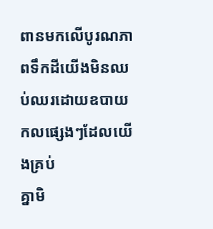ពានមកលើបូរណភាពទឹកដីយើងមិនឈប់ឈរដោយឧបាយកលផ្សេងៗដែលយើងគ្រប់
គ្នាមិ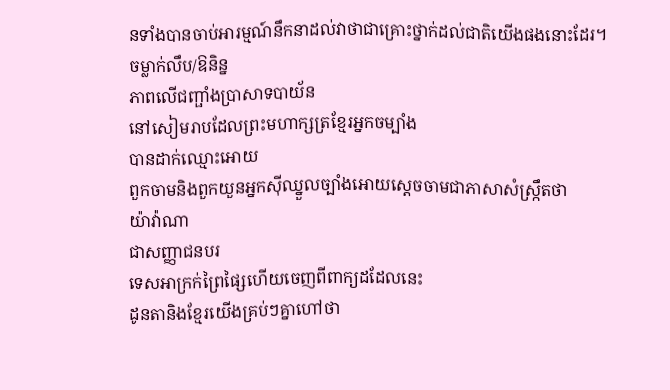នទាំងបានចាប់ឤរម្មណ៍នឹកនាដល់វាថាជាគ្រោះថ្នាក់ដល់ជាតិយើងផងនោះដែរ។
ចម្លាក់លឹប/ឱនិន្ន
ភាពលើជញ្ផាំងប្រាសាទបាយ័ន
នៅសៀមរាបដែលព្រះមហាក្សត្រខ្មែរអ្នកចម្បាំង
បានដាក់ឈ្មោះឤេយ
ពួកចាមនិងពួកយួនអ្នកស៊ីឈ្នួលច្បាំងឤេយស្តេចចាមជាភាសាសំស្ក្រឹតថា
យ៉ាវ៉ាណា
ជាសញ្ញាជនបរ
ទេសឤក្រក់ព្រៃផ្សៃហើយចេញពីពាក្យដដែលនេះ
ដូនតានិងខ្មែរយើងគ្រប់ៗគ្នាហៅថា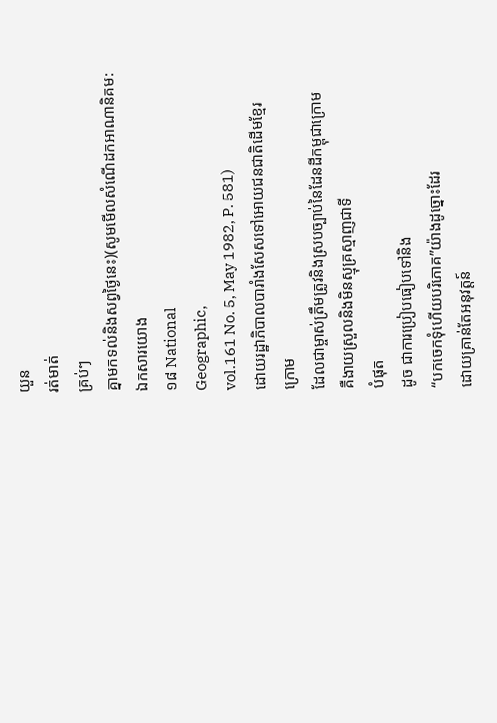យួន
រត់មាត់
គ្រប់ៗ
គ្នាមកទល់និងសព្វថ្ងៃនេះ)(សូមមើលសំណើដកឤណានិគម:
ឯកសារយោង
១៨ National
Geographic,
vol.161 No. 5, May 1982, P. 581)
ដោយរដ្ឋាភិបាលបារាំងសែសទៅឤេយជនជាតិដើមខ្មែរ
ក្រោម
ដែលជាម្ចាស់ត្រឹមត្រូវនិងស្របច្បាប់នៃដែនដីកម្ពុជាក្រោម
គឺងាយស្រួលនិងមិនស្មុគ្រស្មាញជាទី
បំផុត
ដូច ជាការប្រៀបធៀបទៅនិង
“បកចេកទុំហើយបរិភោគ”យ៉ាងដូច្នោះដែរ
ដោយគ្រាន់តែអនុវត្តន៍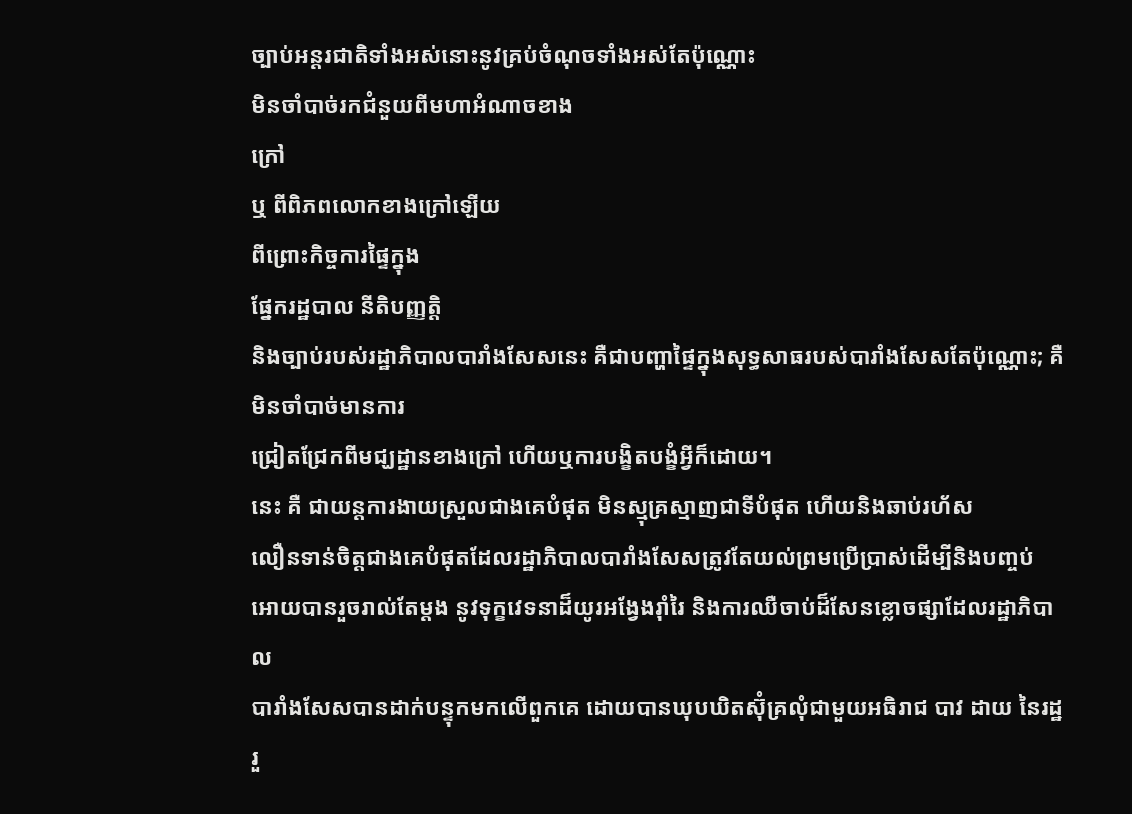ច្បាប់អន្តរជាតិទាំងអស់នោះនូវគ្រប់ចំណុចទាំងអស់តែប៉ុណ្ណោះ
មិនចាំបាច់រកជំនួយពីមហាអំណាចខាង
ក្រៅ
ឬ ពីពិភពលោកខាងក្រៅឡើយ
ពីព្រោះកិច្ចការផ្ទៃក្នុង
ផ្នែករដ្ឋបាល នីតិបញ្ញត្តិ
និងច្បាប់របស់រដ្ឋាភិបាលបារាំងសែសនេះ គឺជាបញ្ហាផ្ទៃក្នុងសុទ្ធសាធរបស់បារាំងសែសតែប៉ុណ្ណោះ; គឺមិនចាំបាច់មានការ
ជ្រៀតជ្រែកពីមជ្ឃដ្ឋានខាងក្រៅ ហើយឬការបង្ខិតបង្ខំអ្វីក៏ដោយ។
នេះ គឺ ជាយន្តការងាយស្រួលជាងគេបំផុត មិនស្មុគ្រស្មាញជាទីបំផុត ហើយនិងឆាប់រហ័ស
លឿនទាន់ចិត្តជាងគេបំផុតដែលរដ្ឋាភិបាលបារាំងសែសត្រូវតែយល់ព្រមប្រើប្រាស់ដើម្បីនិងបញ្ចប់
ឤេយបានរួចរាល់តែម្តង នូវទុក្ខវេទនាដ៏យូរអង្វែងរ៉ាំរៃ និងការឈឺចាប់ដ៏សែនខ្លោចផ្សាដែលរដ្ឋាភិបាល
បារាំងសែសបានដាក់បន្ទុកមកលើពួកគេ ដោយបានឃុបឃិតស៊ុំគ្រលុំជាមួយអធិរាជ បាវ ដាយ នៃរដ្ឋ
រួ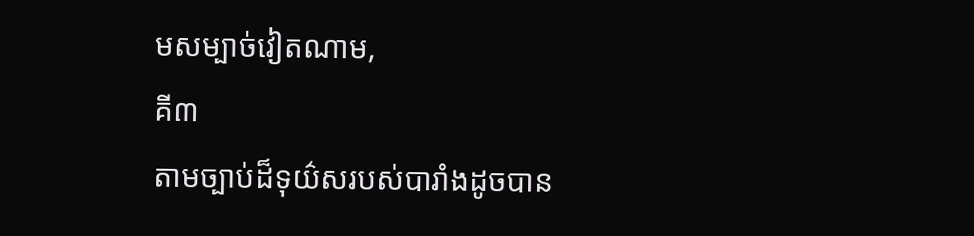មសម្បាច់វៀតណាម,
គី៣
តាមច្បាប់ដ៏ទុយ៌សរបស់បារាំងដូចបាន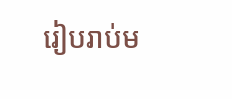រៀបរាប់ម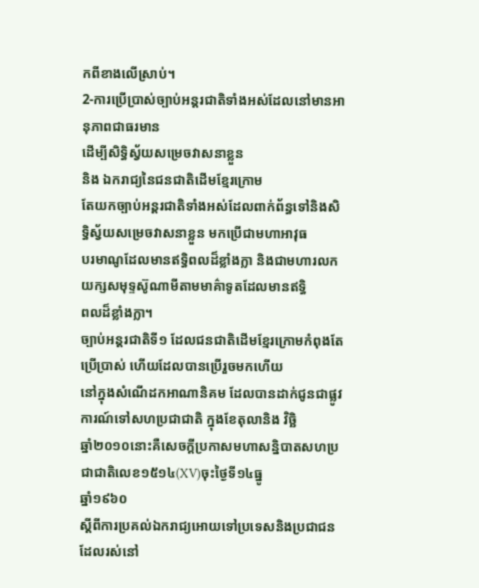កពីខាងលើស្រាប់។
2-ការប្រើប្រាស់ច្បាប់អន្តរជាតិទាំងអស់ដែលនៅមានឤនុភាពជាធរមាន
ដើម្បីសិទ្ធិស្វ័យសម្រេចវាសនាខ្លួន
និង ឯករាជ្យនៃជនជាតិដើមខ្មែរក្រោម
តែយកច្បាប់អន្តរជាតិទាំងអស់ដែលពាក់ព័ន្ធទៅនិងសិទ្ធិស្វ័យសម្រេចវាសនាខ្លួន មកប្រើជាមហាឤវុធ
បរមាណូដែលមានឥទ្ធិពលដ៏ខ្លាំងក្លា និងជាមហារលកយក្សសមុទ្ទស៊ូណាមីតាមមាគ៌ាទូតដែលមានឥទ្ធិ
ពលដ៏ខ្លាំងក្លា។
ច្បាប់អន្តរជាតិទី១ ដែលជនជាតិដើមខ្មែរក្រោមកំពុងតែប្រើប្រាស់ ហើយដែលបានប្រើរួចមកហើយ
នៅក្នុងសំណើដកឤណានិគម ដែលបានដាក់ជូនជាផ្លូវការណ៍ទៅសហប្រជាជាតិ ក្នុងខែតុលានិង វិច្ឆិ
ឆ្នាំ២០១០នោះគឺសេចក្តីប្រកាសមហាសន្និបាតសហប្រជាជាតិលេខ១៥១៤(XV)ចុះថ្ងៃទី១៤ធ្នូ
ឆ្នាំ១៩៦០
ស្តីពីការប្រគល់ឯករាជ្យឤេយទៅប្រទេសនិងប្រជាជនដែលរស់នៅ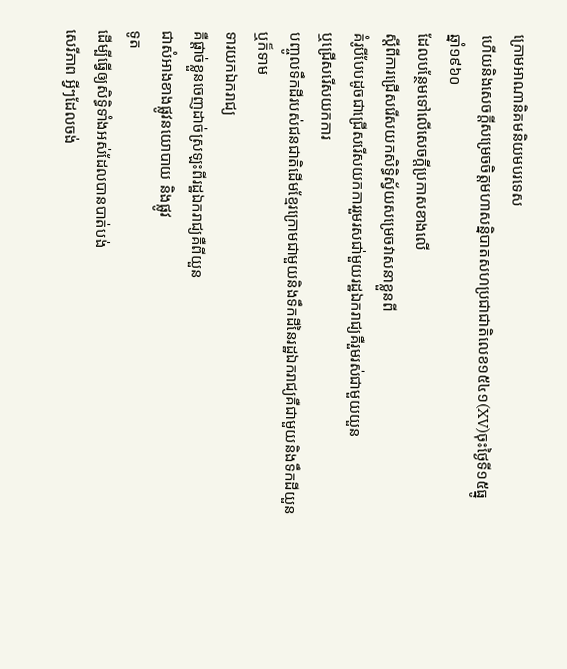ក្រោមឤណានិគមនិយមបរទេស
ហើយនិងសេចក្តីសម្រេចចិត្តមហាសន្និបាតសហប្រជាជាតិលេខ១៥៤១(XV)ចុះថ្ងៃទី១៥ធ្នូ
ឆ្នាំ១៩៦០
ដែលបន្ថែមទៅលើសេចក្តីប្រកាសខាងលើ
ស្តីពីការជ្រើសរើសយកសិទ្ធិស្វ័យសម្រេចវាសនាខ្លួនពី
គំរូបីបែបដូចជាជ្រើសរើសយកការរួមរសជា់មួយរដ្ឋឯករាជ្យគឺរួមរស់ជាមួយយួន
ឬជ្រើសរើសយកការ
បញ្ចូលទឹកដីរបស់ជនជាតិដើមខ្មែរក្រោមជាមួយនិងទឹកដីនៃរដ្ឋឯករាជ្យគឺជាមួយនិងទឹកដីយួន
ឬក៏ទាម
ទារយកឯករាជ្យ
គឺផ្តាច់ខ្លួនចេញដាច់ស្រឡះពីរដ្ឋឯករាជ្យគឺពីយួន
ជាសំឤងខាងផ្លូវនយោបាយ និងផ្លូវ
ទូត
ដើម្បីធ្វើឲ្យសិទ្ធិទាំងអស់ដែលបានបាត់បង់
សេរីភាព អ្វីៗដែលចង់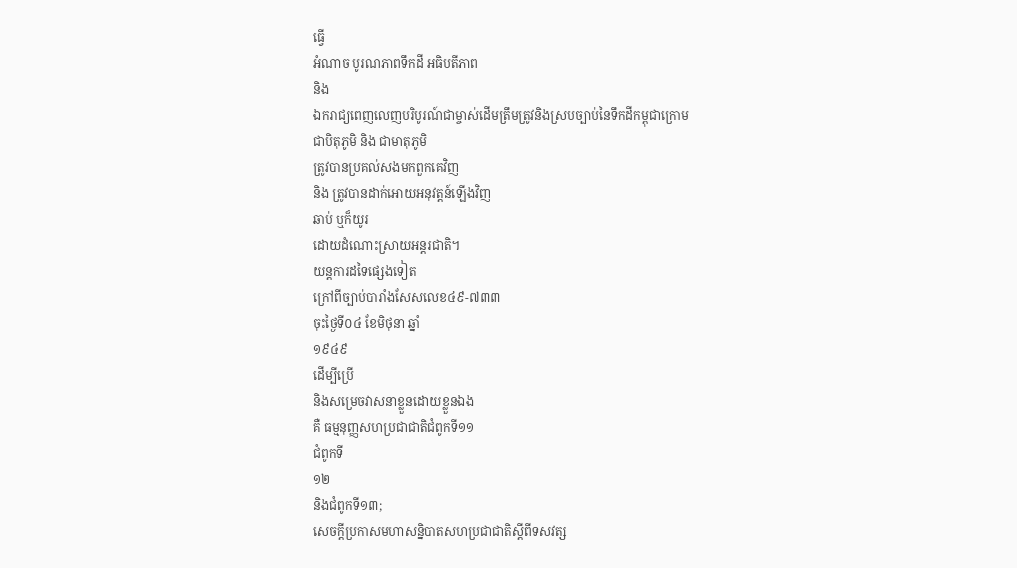ធ្វើ
អំណាច បូរណភាពទឹកដី អធិបតីភាព
និង
ឯករាជ្យពេញលេញបរិបូរណ៍ជាម្ចាស់ដើមត្រឹមត្រូវនិងស្របច្បាប់នៃទឹកដីកម្ពុជាក្រោម
ជាបិតុភូមិ និង ជាមាតុភូមិ
ត្រូវបានប្រគល់សងមកពួកគេវិញ
និង ត្រូវបានដាក់ឤេយអនុវត្តន៍ឡើងវិញ
ឆាប់ ឬក៏យូរ
ដោយដំណោះស្រាយអន្តរជាតិ។
យន្តការដទៃផ្សេងទៀត
ក្រៅពីច្បាប់បារាំងសែសលេខ៤៩-៧៣៣
ចុះថ្ងៃទី០៤ ខែមិថុនា ឆ្នាំ
១៩៤៩
ដើម្បីប្រើ
និងសម្រេចវាសនាខ្លួនដោយខ្លួនឯង
គឺ ធម្មនុញ្ញសហប្រជាជាតិជំពូកទី១១
ជំពូកទី
១២
និងជំពូកទី១៣;
សេចក្តីប្រកាសមហាសន្និបាតសហប្រជាជាតិស្តីពីទសវត្ស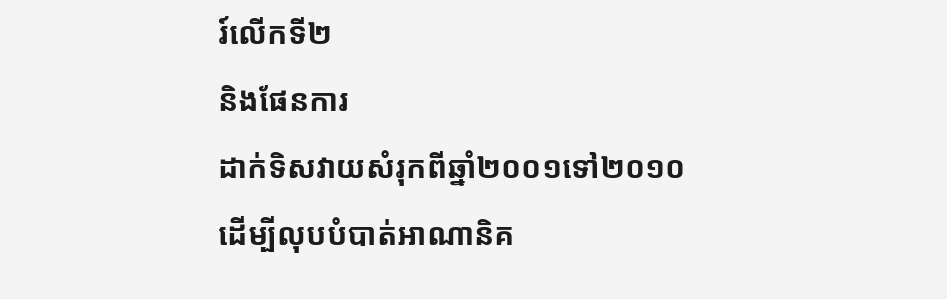រ៍លើកទី២
និងផែនការ
ដាក់ទិសវាយសំរុកពីឆ្នាំ២០០១ទៅ២០១០
ដើម្បីលុបបំបាត់ឤណានិគ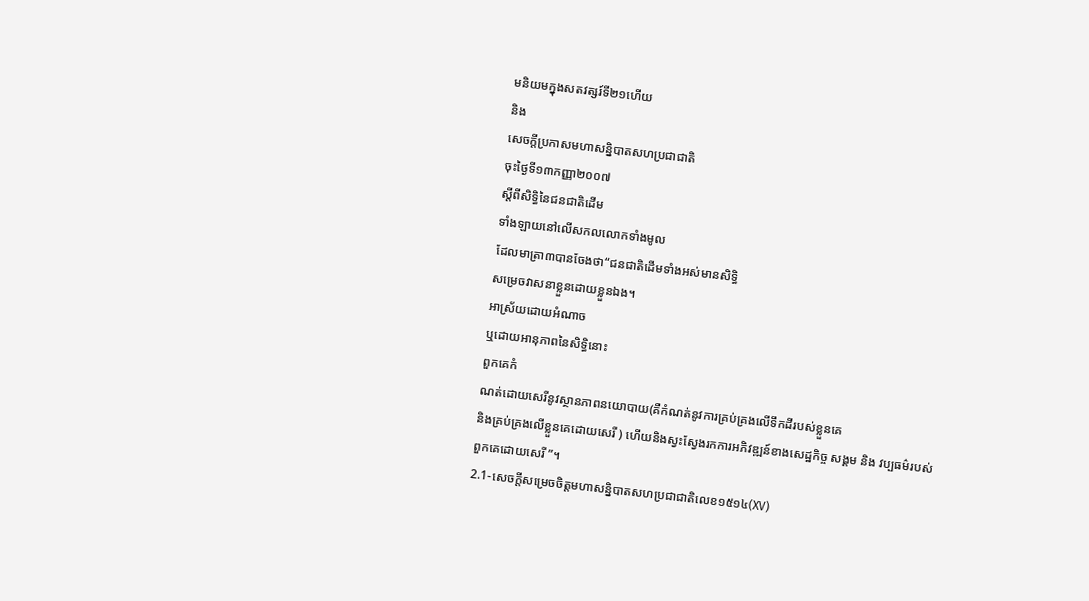មនិយមក្នុងសតវត្សរ៍ទី២១ហើយ
និង
សេចក្តីប្រកាសមហាសន្និបាតសហប្រជាជាតិ
ចុះថ្ងៃទី១៣កញ្ញា២០០៧
ស្តីពីសិទ្ធិនៃជនជាតិដើម
ទាំងឡាយនៅលើសកលលោកទាំងមូល
ដែលមាត្រា៣បានចែងថា“ជនជាតិដើមទាំងអស់មានសិទ្ធិ
សម្រេចវាសនាខ្លួនដោយខ្លួនឯង។
ឤស្រ័យដោយអំណាច
ឬដោយឤនុភាពនៃសិទ្ធិនោះ
ពួកគេកំ
ណត់ដោយសេរីនូវស្ថានភាពនយោបាយ(គឺកំណត់នូវការគ្រប់គ្រងលើទឹកដីរបស់ខ្លួនគេ
និងគ្រប់គ្រងលើខ្លួនគេដោយសេរី ) ហើយនិងស្វះស្វែងរកការអភិវឌ្ឍន៍ខាងសេដ្ឋកិច្ច សង្គម និង វប្បធម៌របស់
ពួកគេដោយសេរី ”។
2.1-សេចក្តីសម្រេចចិត្តមហាសន្និបាតសហប្រជាជាតិលេខ១៥១៤(XV)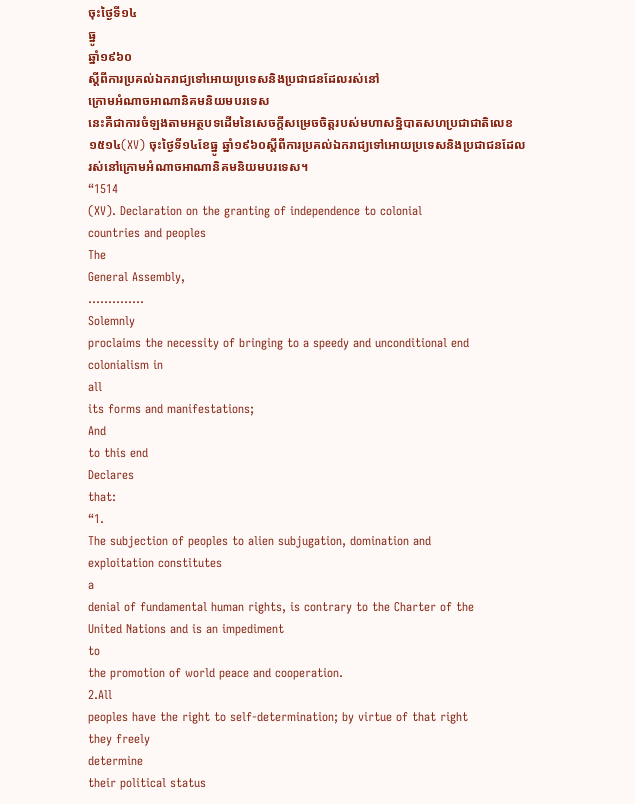ចុះថ្ងៃទី១៤
ធ្នូ
ឆ្នាំ១៩៦០
ស្តីពីការប្រគល់ឯករាជ្យទៅឤេយប្រទេសនិងប្រជាជនដែលរស់នៅ
ក្រោមអំណាចឤណានិគមនិយមបរទេស
នេះគឺជាការចំឡងតាមអត្ថបទដើមនៃសេចក្តីសម្រេចចិត្តរបស់មហាសន្និបាតសហប្រជាជាតិលេខ
១៥១៤(XV) ចុះថ្ងៃទី១៤ខែធ្នូ ឆ្នាំ១៩៦០ស្តីពីការប្រគល់ឯករាជ្យទៅឤេយប្រទេសនិងប្រជាជនដែល
រស់នៅក្រោមអំណាចឤណានិគមនិយមបរទេស។
“1514
(XV). Declaration on the granting of independence to colonial
countries and peoples
The
General Assembly,
…………..
Solemnly
proclaims the necessity of bringing to a speedy and unconditional end
colonialism in
all
its forms and manifestations;
And
to this end
Declares
that:
“1.
The subjection of peoples to alien subjugation, domination and
exploitation constitutes
a
denial of fundamental human rights, is contrary to the Charter of the
United Nations and is an impediment
to
the promotion of world peace and cooperation.
2.All
peoples have the right to self-determination; by virtue of that right
they freely
determine
their political status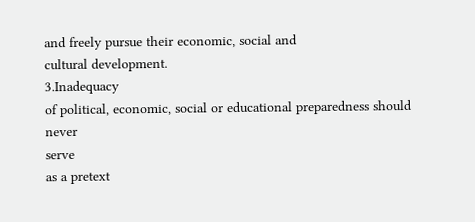and freely pursue their economic, social and
cultural development.
3.Inadequacy
of political, economic, social or educational preparedness should
never
serve
as a pretext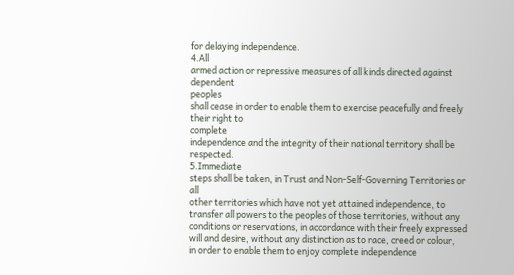for delaying independence.
4.All
armed action or repressive measures of all kinds directed against
dependent
peoples
shall cease in order to enable them to exercise peacefully and freely
their right to
complete
independence and the integrity of their national territory shall be
respected.
5.Immediate
steps shall be taken, in Trust and Non-Self-Governing Territories or
all
other territories which have not yet attained independence, to
transfer all powers to the peoples of those territories, without any
conditions or reservations, in accordance with their freely expressed
will and desire, without any distinction as to race, creed or colour,
in order to enable them to enjoy complete independence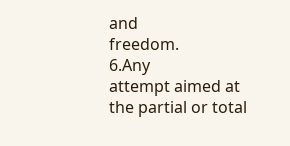and
freedom.
6.Any
attempt aimed at the partial or total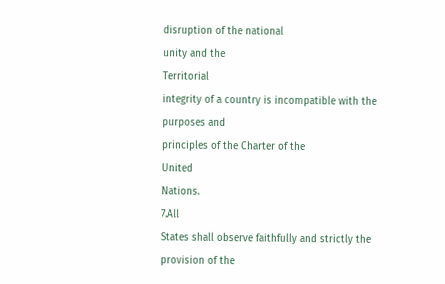disruption of the national
unity and the
Territorial
integrity of a country is incompatible with the purposes and
principles of the Charter of the
United
Nations.
7.All
States shall observe faithfully and strictly the provision of the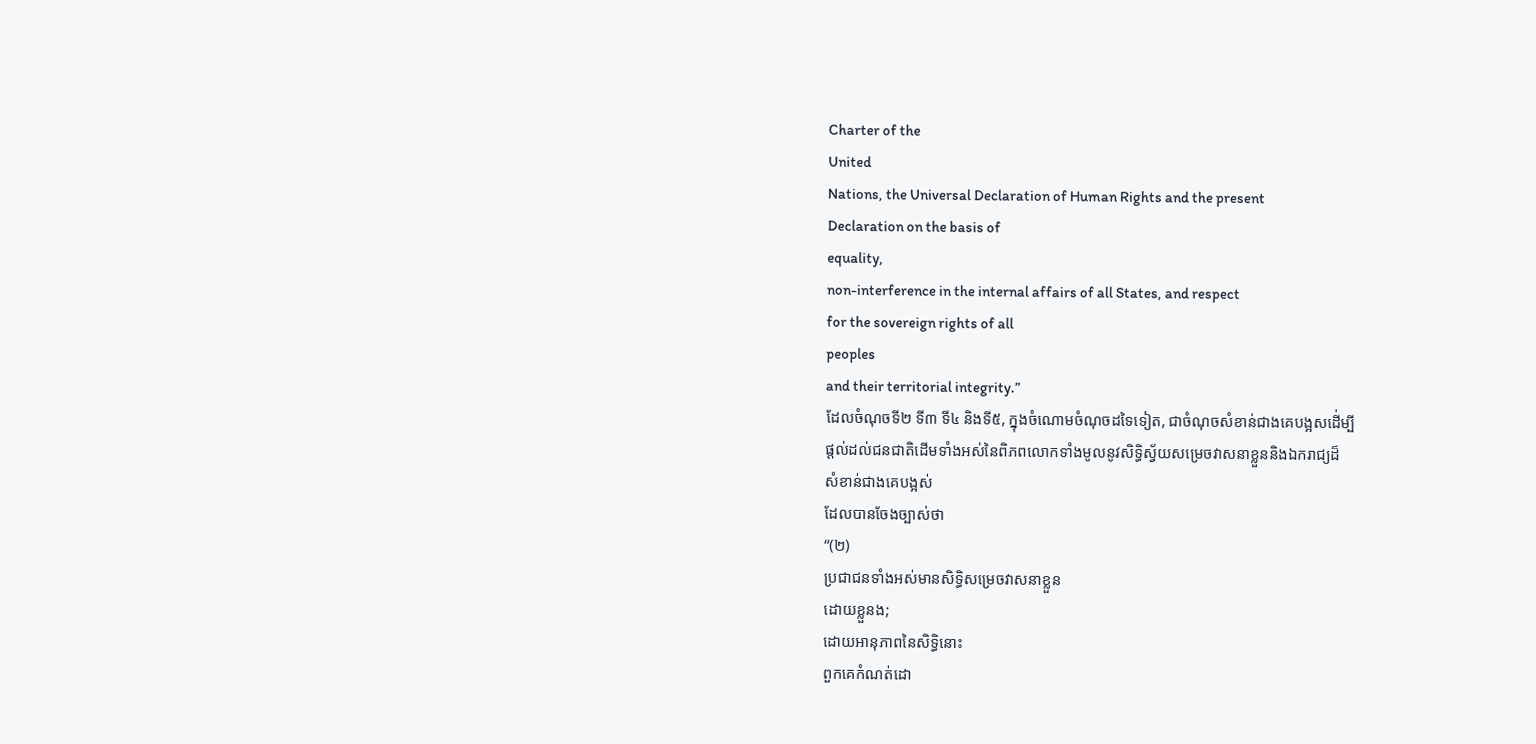Charter of the
United
Nations, the Universal Declaration of Human Rights and the present
Declaration on the basis of
equality,
non-interference in the internal affairs of all States, and respect
for the sovereign rights of all
peoples
and their territorial integrity.”
ដែលចំណុចទី២ ទី៣ ទី៤ និងទី៥, ក្នុងចំណោមចំណុចដទៃទៀត, ជាចំណុចសំខាន់ជាងគេបង្អសដើ់ម្បី
ផ្តល់ដល់ជនជាតិដើមទាំងអស់នៃពិភពលោកទាំងមូលនូវសិទ្ធិស្វ័យសម្រេចវាសនាខ្លួននិងឯករាជ្យដ៏
សំខាន់ជាងគេបង្អស់
ដែលបានចែងច្បាស់ថា
“(២)
ប្រជាជនទាំងអស់មានសិទ្ធិសម្រេចវាសនាខ្លួន
ដោយខ្លួនង;
ដោយឤនុភាពនៃសិទ្ធិនោះ
ពួកគេកំណត់ដោ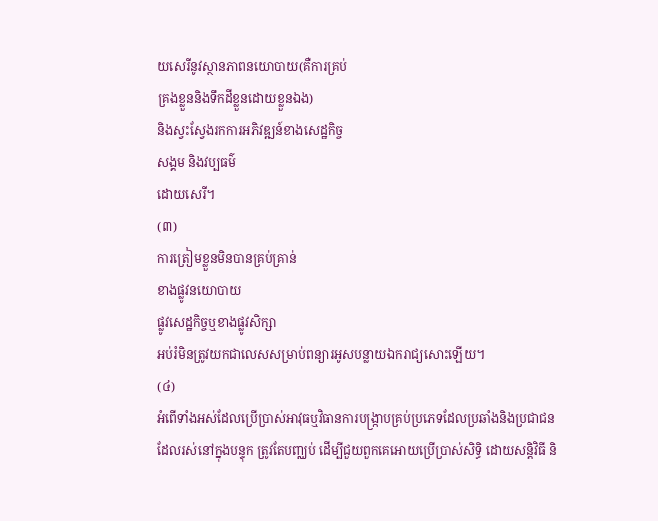យសេរីនូវស្ថានភាពនយោបាយ(គឺការគ្រប់
គ្រងខ្លួននិងទឹកដីខ្លួនដោយខ្លួនឯង)
និងស្វះស្វែងរកការអភិវឌ្ឍន៍ខាងសេដ្ឋកិច្ច
សង្គម និងវប្បធម៌
ដោយសេរី។
(៣)
ការត្រៀមខ្លួនមិនបានគ្រប់គ្រាន់
ខាងផ្លូវនយោបាយ
ផ្លូវសេដ្ឋកិច្ចឬខាងផ្លូវសិក្សា
អប់រំមិនត្រូវយកជាលេសសម្រាប់ពន្យារអូសបន្លាយឯករាជ្យសោះឡើយ។
(៤)
អំពើទាំងអស់ដែលប្រើប្រាស់ឤវុធឬវិធានការបង្ក្រាបគ្រប់ប្រភេទដែលប្រឆាំងនិងប្រជាជនដែលរស់នៅក្នុងបន្ទុក ត្រូវតែបញ្ឈប់ ដើម្បីជួយពួកគេឤេយប្រើប្រាស់សិទ្ធិ ដោយសន្តិវិធី និ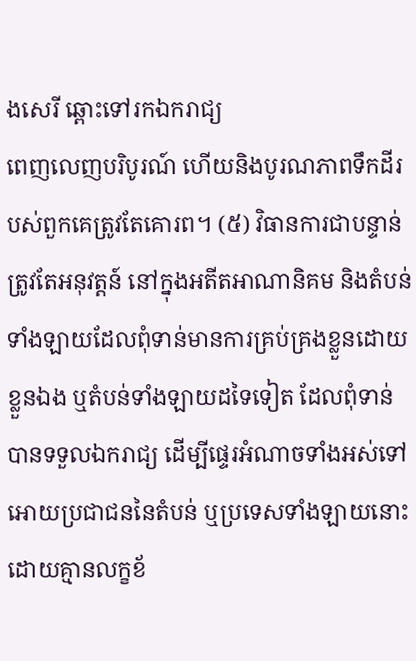ងសេរី ឆ្ពោះទៅរកឯករាជ្យ
ពេញលេញបរិបូរណ៍ ហើយនិងបូរណភាពទឹកដីរបស់ពួកគេត្រូវតែគោរព។ (៥) វិធានការជាបន្ទាន់ ត្រូវតែអនុវត្តន៍ នៅក្នុងអតីតឤណានិគម និងតំបន់ទាំងឡាយដែលពុំទាន់មានការគ្រប់គ្រងខ្លួនដោយ
ខ្លួនឯង ឬតំបន់ទាំងឡាយដទៃទៀត ដែលពុំទាន់បានទទួលឯករាជ្យ ដើម្បីផ្ទេរអំណាចទាំងអស់ទៅ
ឤេយប្រជាជននៃតំបន់ ឬប្រទេសទាំងឡាយនោះ ដោយគ្មានលក្ខខ័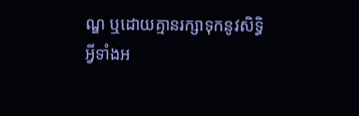ណ្ឌ ឬដោយគ្មានរក្សាទុកនូវសិទ្ធិ
អ្វីទាំងអ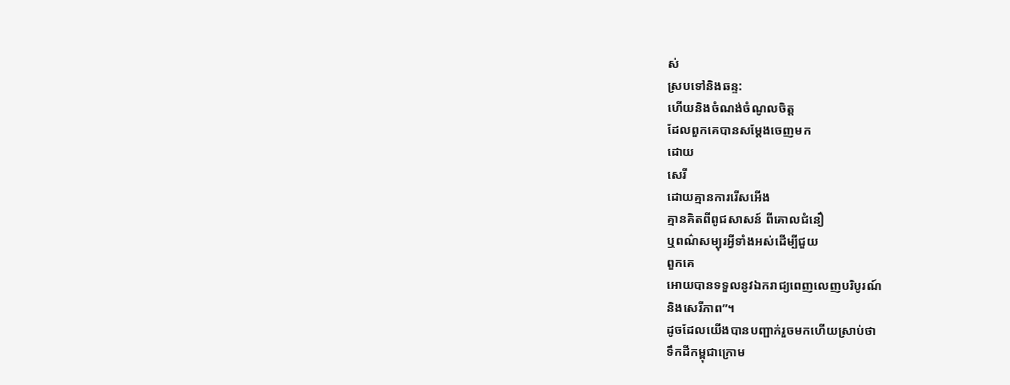ស់
ស្របទៅនិងឆន្ទ:
ហើយនិងចំណង់ចំណូលចិត្ត
ដែលពួកគេបានសម្តែងចេញមក
ដោយ
សេរី
ដោយគ្មានការរើសអើង
គ្មានគិតពីពូជសាសន៍ ពីគោលជំនឿ
ឬពណ៌សម្បុរអ្វីទាំងអស់ដើម្បីជួយ
ពួកគេ
ឤេយបានទទួលនូវឯករាជ្យពេញលេញបរិបូរណ៍
និងសេរីភាព”។
ដូចដែលយើងបានបញ្ផាក់រួចមកហើយស្រាប់ថា
ទឹកដីកម្ពុជាក្រោម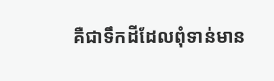គឺជាទឹកដីដែលពុំទាន់មាន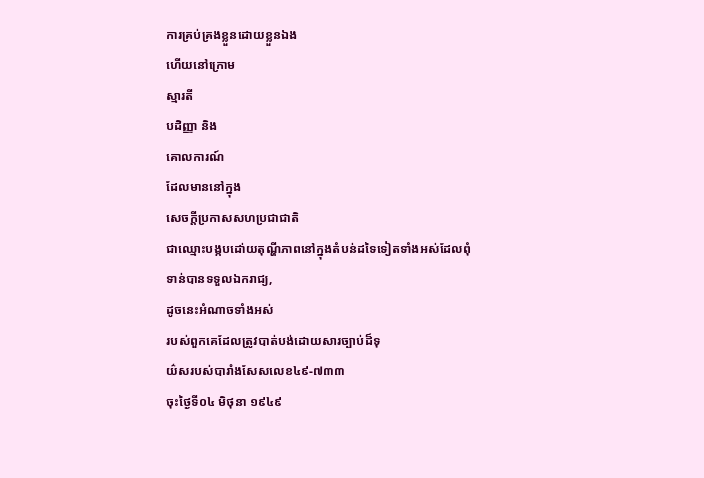ការគ្រប់គ្រងខ្លួនដោយខ្លួនឯង
ហើយនៅក្រោម
ស្មារតី
បដិញ្ញា និង
គោលការណ៍
ដែលមាននៅក្នុង
សេចក្តីប្រកាសសហប្រជាជាតិ
ជាឈ្មោះបង្កបដោ់យតុណ្ហីភាពនៅក្នុងតំបន់ដទៃទៀតទាំងអស់ដែលពុំ
ទាន់បានទទួលឯករាជ្យ,
ដូចនេះអំណាចទាំងអស់
របស់ពួកគេដែលត្រូវបាត់បង់ដោយសារច្បាប់ដ៏ទុ
យ៌សរបស់បារាំងសែសលេខ៤៩-៧៣៣
ចុះថ្ងៃទី០៤ មិថុនា ១៩៤៩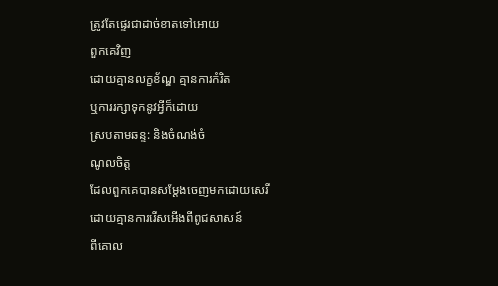ត្រូវតែផ្ទេរជាដាច់ខាតទៅឤេយ
ពួកគេវិញ
ដោយគ្មានលក្ខខ័ណ្ឌ គ្មានការកំរិត
ឬការរក្សាទុកនូវអ្វីក៏ដោយ
ស្របតាមឆន្ទ: និងចំណង់ចំ
ណូលចិត្ត
ដែលពួកគេបានសម្តែងចេញមកដោយសេរី
ដោយគ្មានការរើសអើងពីពូជសាសន៍
ពីគោល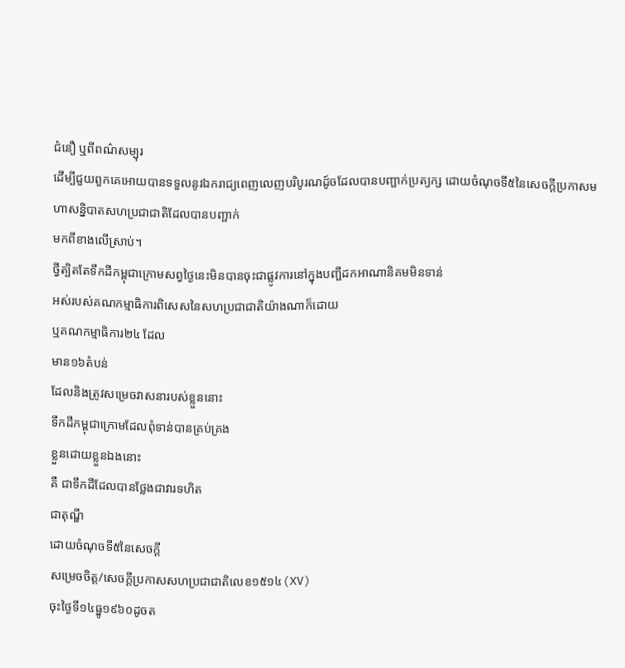ជំនឿ ឬពីពណ៌សម្បុរ
ដើម្បីជួយពួកគេឤេយបានទទួលនូវឯករាជ្យពេញលេញបរិបូរណដូ៍ចដែលបានបញ្ផាក់ប្រត្យក្ស ដោយចំណុចទី៥នៃសេចក្តីប្រកាសមហាសន្និបាតសហប្រជាជាតិដែលបានបញ្ផាក់
មកពីខាងលើស្រាប់។
ថ្វីត្បិតតែទឹកដីកម្ពុជាក្រោមសព្វថ្ងៃនេះមិនបានចុះជាផ្លូវការនៅក្នុងបញ្ផីដកឤណានិគមមិនទាន់
អស់របស់គណកម្មាធិការពិសេសនៃសហប្រជាជាតិយ៉ាងណាក៏ដោយ
ឬគណកម្មាធិការ២៤ ដែល
មាន១៦តំបន់
ដែលនិងត្រូវសម្រេចវាសនារបស់ខ្លួននោះ
ទឹកដីកម្ពុជាក្រោមដែលពុំទាន់បានគ្រប់គ្រង
ខ្លួនដោយខ្លួនឯងនោះ
គឺ ជាទឹកដីដែលបានថ្លែងជាវារទហិត
ជាតុណ្ហី
ដោយចំណុចទី៥នៃសេចក្តី
សម្រេចចិត្ត/សេចក្តីប្រកាសសហប្រជាជាតិលេខ១៥១៤(XV)
ចុះថ្ងៃទី១៤ធ្នូ១៩៦០ដូចត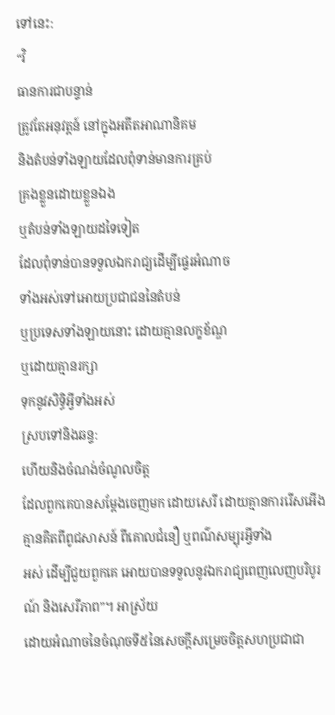ទៅនេះ:
“វិ
ធានការជាបន្ទាន់
ត្រូវតែអនុវត្តន៍ នៅក្នុងអតីតឤណានិគម
និងតំបន់ទាំងឡាយដែលពុំទាន់មានការគ្រប់
គ្រងខ្លួនដោយខ្លួនឯង
ឬតំបន់ទាំងឡាយដទៃទៀត
ដែលពុំទាន់បានទទួលឯករាជ្យដើម្បីផ្ទេរអំណាច
ទាំងអស់ទៅឤេយប្រជាជននៃតំបន់
ឬប្រទេសទាំងឡាយនោះ ដោយគ្មានលក្ខខ័ណ្ឌ
ឬដោយគ្មានរក្សា
ទុកនូវសិទ្ធិអ្វីទាំងអស់
ស្របទៅនិងឆន្ទ:
ហើយនិងចំណង់ចំណូលចិត្ត
ដែលពួកគេបានសម្តែងចេញមក ដោយសេរី ដោយគ្មានការរើសអើង គ្មានគិតពីពូជសាសន៍ ពីគោលជំនឿ ឬពណ៌សម្បុរអ្វីទាំង
អស់ ដើម្បីជួយពួកគេ ឤេយបានទទួលនូវឯករាជ្យពេញលេញបរិបូរណ៍ និងសេរីភាព”។ ឤស្រ័យ
ដោយអំណាចនៃចំណុចទី៥នៃសេចក្តីសម្រេចចិត្តសហប្រជាជា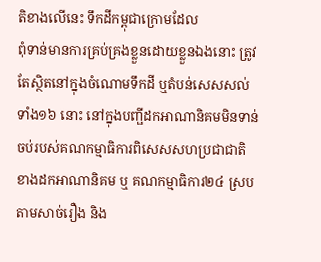តិខាងលើនេះ ទឹកដីកម្ពុជាក្រោមដែល
ពុំទាន់មានការគ្រប់គ្រងខ្លួនដោយខ្លួនឯងនោះ ត្រូវតែស្ថិតនៅក្នុងចំណោមទឹកដី ឬតំបន់សេសសល់
ទាំង១៦ នោះ នៅក្នុងបញ្ផីដកឤណានិគមមិនទាន់ចប់របស់គណកម្មាធិការពិសេសសហប្រជាជាតិ ខាងដកឤណានិគម ឬ គណកម្មាធិការ២៤ ស្របតាមសាច់រឿង និង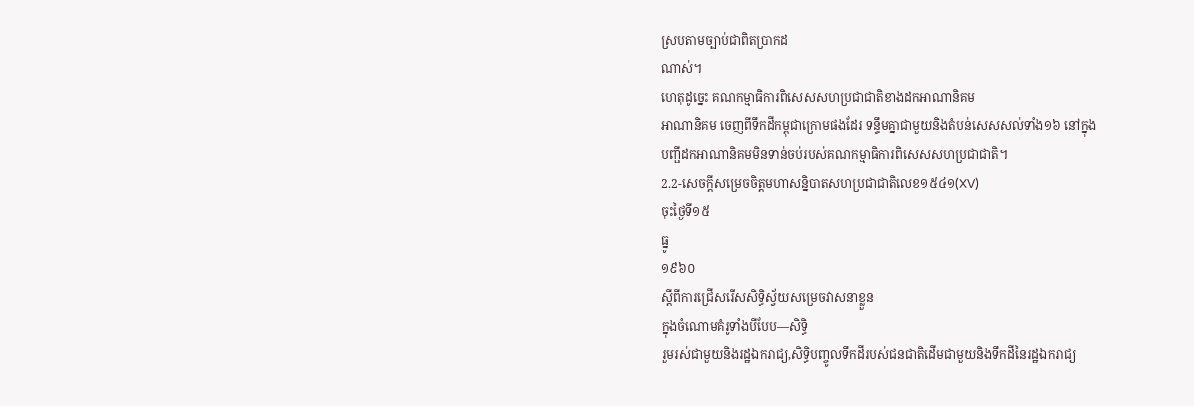ស្របតាមច្បាប់ជាពិតប្រាកដ
ណាស់។
ហេតុដូច្នេះ គណកម្មាធិការពិសេសសហប្រជាជាតិខាងដកឤណានិគម
ឤណានិគម ចេញពីទឹកដីកម្ពុជាក្រោមផងដែរ ទន្ទឹមគ្នាជាមួយនិងតំបន់សេសសល់ទាំង១៦ នៅក្នុង
បញ្ផីដកឤណានិគមមិនទាន់ចប់របស់គណកម្មាធិការពិសេសសហប្រជាជាតិ។
2.2-សេចក្តីសម្រេចចិត្តមហាសន្និបាតសហប្រជាជាតិលេខ១៥៤១(XV)
ចុះថ្ងៃទី១៥
ធ្នូ
១៩៦០
ស្តីពីការជ្រើសរើសសិទ្ធិស្វ័យសម្រេចវាសនាខ្លួន
ក្នុងចំណោមគំរូទាំងបីបែប—សិទ្ធិ
រួមរស់ជាមួយនិងរដ្ឋឯករាជ្យ,សិទ្ធិបញ្ចូលទឹកដីរបស់ជនជាតិដើមជាមួយនិងទឹកដីនៃរដ្ឋឯករាជ្យ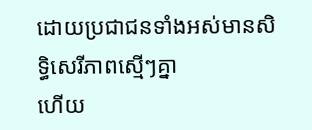ដោយប្រជាជនទាំងអស់មានសិទ្ធិសេរីភាពស្មើៗគ្នា
ហើយ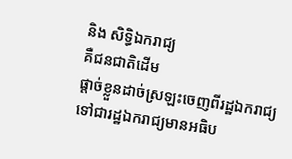និង សិទ្ធិឯករាជ្យ
គឺជនជាតិដើម
ផ្តាច់ខ្លួនដាច់ស្រឡះចេញពីរដ្ឋឯករាជ្យ
ទៅជារដ្ឋឯករាជ្យមានអធិប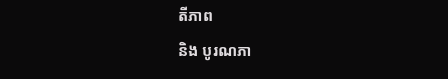តីភាព
និង បូរណភា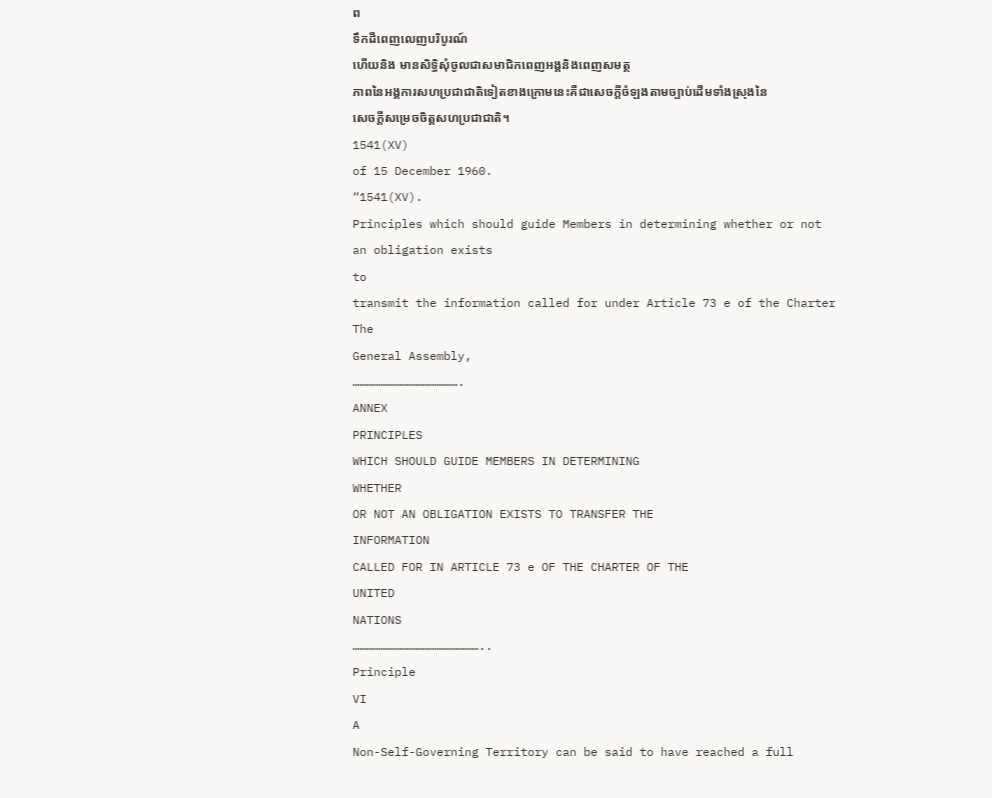ព
ទឹកដីពេញលេញបរិបូរណ៍
ហើយនិង មានសិទ្ធិសុំចូលជាសមាជិកពេញអង្គនិងពេញសមត្ថ
ភាពនៃអង្គការសហប្រជាជាតិទៀតខាងក្រោមនេះគឺជាសេចក្តីចំឡងតាមច្បាប់ដើមទាំងស្រុងនៃ
សេចក្តីសម្រេចចិត្តសហប្រជាជាតិ។
1541(XV)
of 15 December 1960.
“1541(XV).
Principles which should guide Members in determining whether or not
an obligation exists
to
transmit the information called for under Article 73 e of the Charter
The
General Assembly,
……………………………………….
ANNEX
PRINCIPLES
WHICH SHOULD GUIDE MEMBERS IN DETERMINING
WHETHER
OR NOT AN OBLIGATION EXISTS TO TRANSFER THE
INFORMATION
CALLED FOR IN ARTICLE 73 e OF THE CHARTER OF THE
UNITED
NATIONS
………………………………………………..
Principle
VI
A
Non-Self-Governing Territory can be said to have reached a full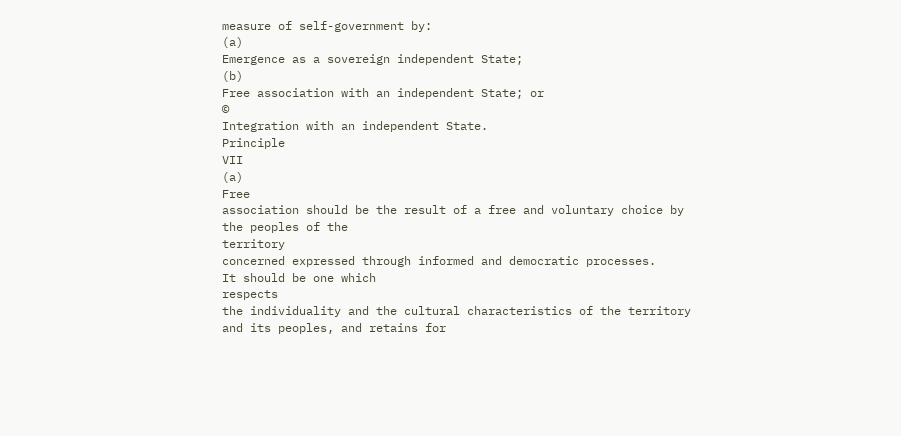measure of self-government by:
(a)
Emergence as a sovereign independent State;
(b)
Free association with an independent State; or
©
Integration with an independent State.
Principle
VII
(a)
Free
association should be the result of a free and voluntary choice by
the peoples of the
territory
concerned expressed through informed and democratic processes.
It should be one which
respects
the individuality and the cultural characteristics of the territory
and its peoples, and retains for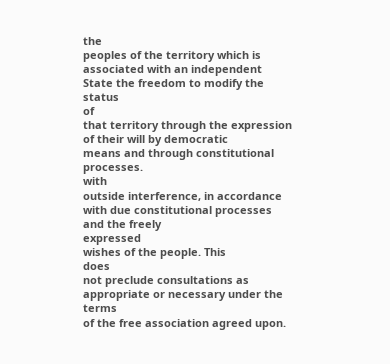the
peoples of the territory which is associated with an independent
State the freedom to modify the status
of
that territory through the expression of their will by democratic
means and through constitutional processes.
with
outside interference, in accordance with due constitutional processes
and the freely
expressed
wishes of the people. This
does
not preclude consultations as appropriate or necessary under the
terms
of the free association agreed upon.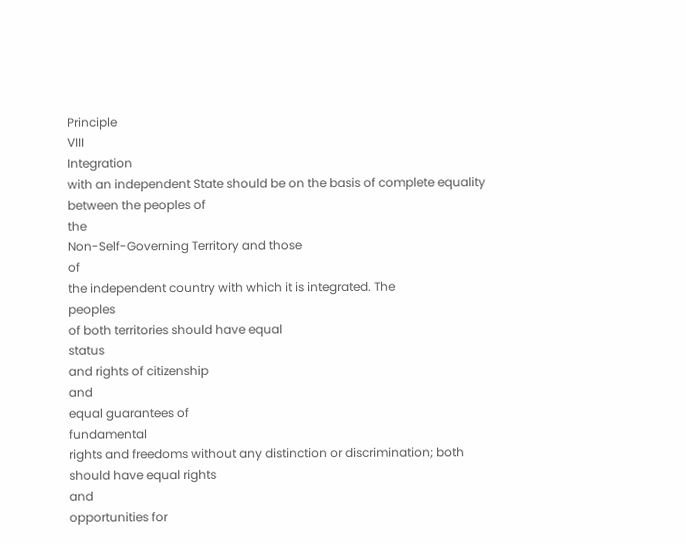Principle
VIII
Integration
with an independent State should be on the basis of complete equality
between the peoples of
the
Non-Self-Governing Territory and those
of
the independent country with which it is integrated. The
peoples
of both territories should have equal
status
and rights of citizenship
and
equal guarantees of
fundamental
rights and freedoms without any distinction or discrimination; both
should have equal rights
and
opportunities for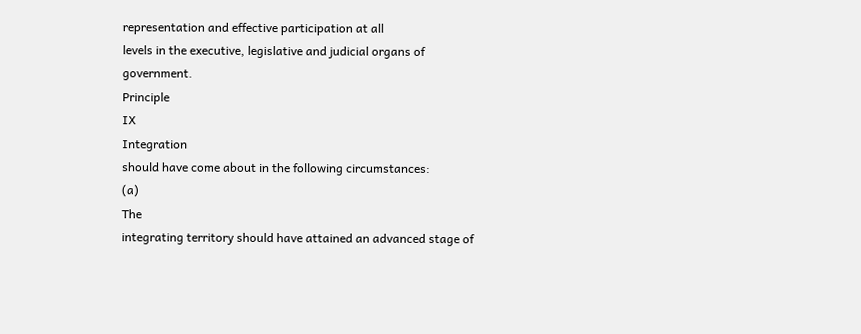representation and effective participation at all
levels in the executive, legislative and judicial organs of
government.
Principle
IX
Integration
should have come about in the following circumstances:
(a)
The
integrating territory should have attained an advanced stage of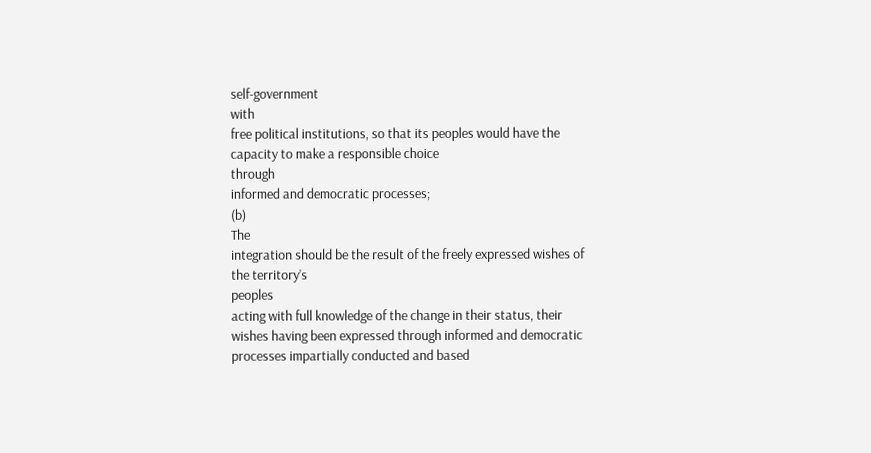self-government
with
free political institutions, so that its peoples would have the
capacity to make a responsible choice
through
informed and democratic processes;
(b)
The
integration should be the result of the freely expressed wishes of
the territory’s
peoples
acting with full knowledge of the change in their status, their
wishes having been expressed through informed and democratic
processes impartially conducted and based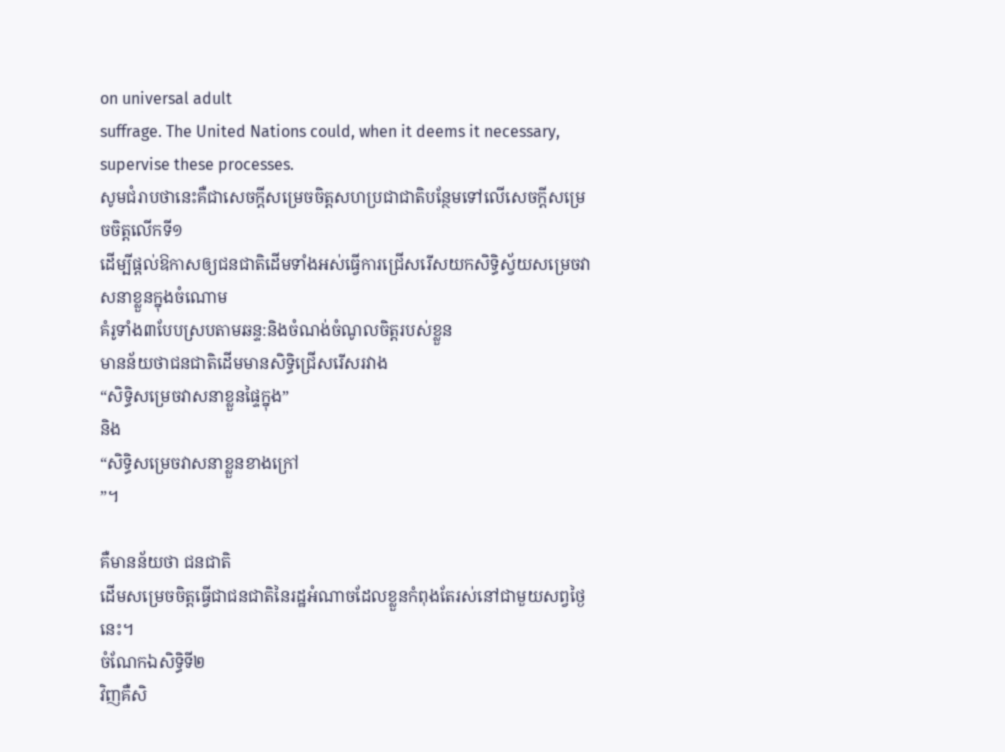on universal adult
suffrage. The United Nations could, when it deems it necessary,
supervise these processes.
សូមជំរាបថានេះគឺជាសេចក្តីសម្រេចចិត្តសហប្រជាជាតិបន្ថែមទៅលើសេចក្តីសម្រេចចិត្តលើកទី១
ដើម្បីផ្តល់ឱកាសឲ្យជនជាតិដើមទាំងអស់ធ្វើការជ្រើសរើសយកសិទ្ធិស្វ័យសម្រេចវាសនាខ្លួនក្នុងចំណោម
គំរូទាំង៣បែបស្របតាមឆន្ទ:និងចំណង់ចំណូលចិត្តរបស់ខ្លួន
មានន័យថាជនជាតិដើមមានសិទ្ធិជ្រើសរើសរវាង
“សិទ្ធិសម្រេចវាសនាខ្លួនផ្ទៃក្នុង”
និង
“សិទ្ធិសម្រេចវាសនាខ្លួនខាងក្រៅ
”។

គឺមានន័យថា ជនជាតិ
ដើមសម្រេចចិត្តធ្វើជាជនជាតិនៃរដ្ឋអំណាចដែលខ្លួនកំពុងតែរស់នៅជាមួយសព្វថ្ងៃនេះ។
ចំណែកឯសិទ្ធិទី២
វិញគឺសិ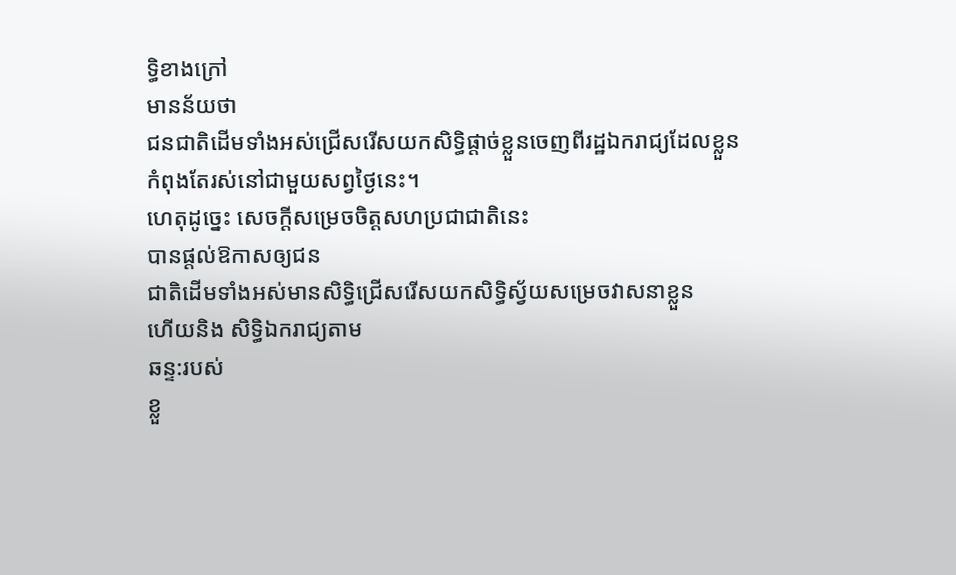ទ្ធិខាងក្រៅ
មានន័យថា
ជនជាតិដើមទាំងអស់ជ្រើសរើសយកសិទ្ធិផ្តាច់ខ្លួនចេញពីរដ្ឋឯករាជ្យដែលខ្លួន
កំពុងតែរស់នៅជាមួយសព្វថ្ងៃនេះ។
ហេតុដូច្នេះ សេចក្តីសម្រេចចិត្តសហប្រជាជាតិនេះ
បានផ្តល់ឱកាសឲ្យជន
ជាតិដើមទាំងអស់មានសិទ្ធិជ្រើសរើសយកសិទ្ធិស្វ័យសម្រេចវាសនាខ្លួន
ហើយនិង សិទ្ធិឯករាជ្យតាម
ឆន្ទ:របស់
ខ្លួ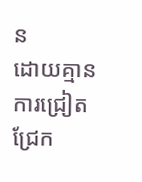ន
ដោយគ្មានការជ្រៀតជ្រែក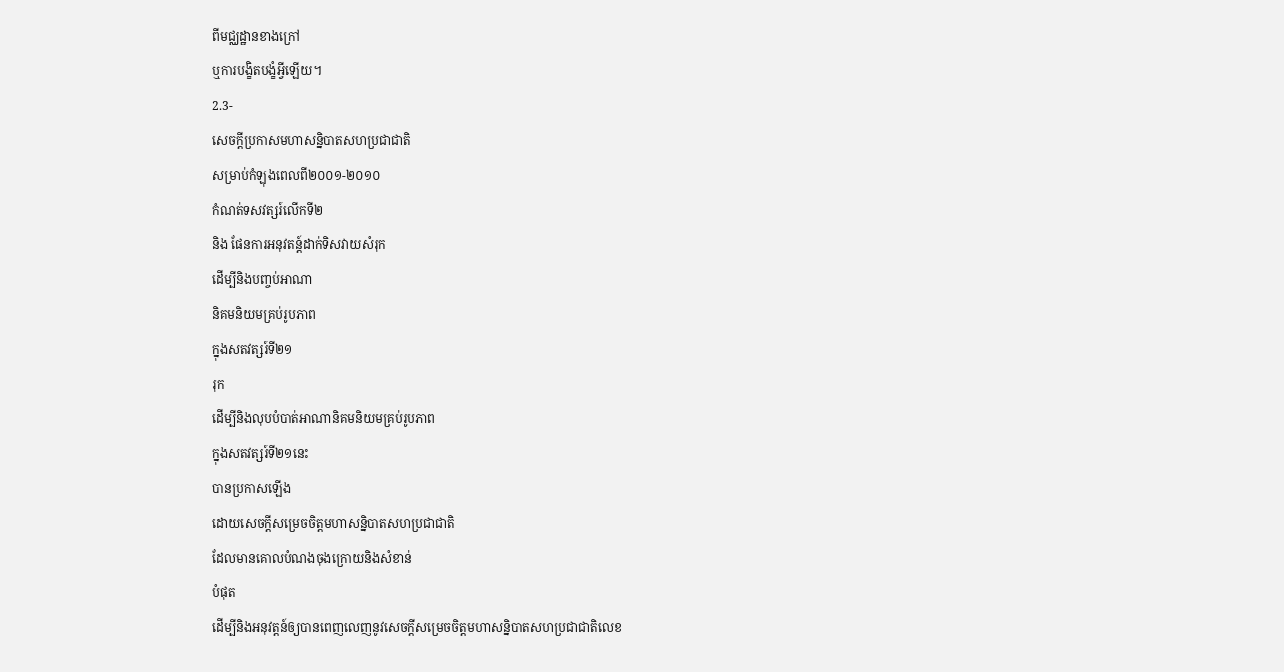ពីមជ្ឈដ្ឋានខាងក្រៅ
ឬការបង្ខិតបង្ខំអ្វីឡើយ។
2.3-
សេចក្តីប្រកាសមហាសន្និបាតសហប្រជាជាតិ
សម្រាប់កំឡុងពេលពី២០០១-២០១០
កំណត់ទសវត្សរ៍លើកទី២
និង ផែនការអនុវតន្ត៍ដាក់ទិសវាយសំរុក
ដើម្បីនិងបញ្ចប់ឤណា
និគមនិយមគ្រប់រូបភាព
ក្នុងសតវត្សរ៍ទី២១
រុក
ដើម្បីនិងលុបបំបាត់ឤណានិគមនិយមគ្រប់រូបភាព
ក្នុងសតវត្សរ៍ទី២១នេះ
បានប្រកាសឡើង
ដោយសេចក្តីសម្រេចចិត្តមហាសន្និបាតសហប្រជាជាតិ
ដែលមានគោលបំណងចុងក្រោយនិងសំខាន់
បំផុត
ដើម្បីនិងអនុវត្តន៍ឲ្យបានពេញលេញនូវសេចក្តីសម្រេចចិត្តមហាសន្និបាតសហប្រជាជាតិលេខ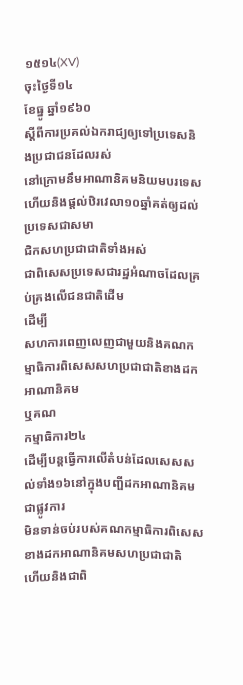១៥១៤(XV)
ចុះថ្ងៃទី១៤
ខែធ្នូ ឆ្នាំ១៩៦០
ស្តីពីការប្រគល់ឯករាជ្យឲ្យទៅប្រទេសនិងប្រជាជនដែលរស់
នៅក្រោមនឹមឤណានិគមនិយមបរទេស
ហើយនិងផ្តល់ឋិរវេលា១០ឆ្នាំគត់ឲ្យដល់ប្រទេសជាសមា
ជិកសហប្រជាជាតិទាំងអស់
ជាពិសេសប្រទេសជារដ្ឋអំណាចដែលគ្រប់គ្រងលើជនជាតិដើម
ដើម្បី
សហការពេញលេញជាមួយនិងគណកម្មាធិការពិសេសសហប្រជាជាតិខាងដកឤណានិគម
ឬគណ
កម្មាធិការ២៤
ដើម្បីបន្តធ្វើការលើតំបន់ដែលសេសសល់ទាំង១៦នៅក្នុងបញ្ផីដកឤណានិគមជាផ្លូវការ
មិនទាន់ចប់របស់គណកម្មាធិការពិសេសខាងដកឤណានិគមសហប្រជាជាតិ
ហើយនិងជាពិ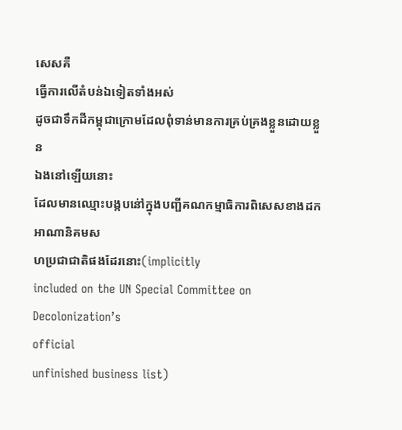សេសគឺ
ធ្វើការលើតំបន់ឯទៀតទាំងអស់
ដូចជាទឹកដីកម្ពុជាក្រោមដែលពុំទាន់មានការគ្រប់គ្រងខ្លួនដោយខ្លួន
ឯងនៅឡើយនោះ
ដែលមានឈ្មោះបង្កបនៅ់ក្នុងបញ្ផីគណកម្មាធិការពិសេសខាងដកឤណានិគមស
ហប្រជាជាតិផងដែរនោះ(implicitly
included on the UN Special Committee on Decolonization’s
official
unfinished business list)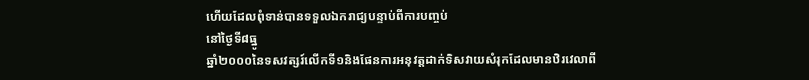ហើយដែលពុំទាន់បានទទួលឯករាជ្យបន្ទាប់ពីការបញ្ចប់
នៅថ្ងៃទី៨ធ្នូ
ឆ្នាំ២០០០នៃទសវត្សរ៍លើកទី១និងផែនការអនុវត្តដាក់ទិសវាយសំរុកដែលមានឋិរវេលាពី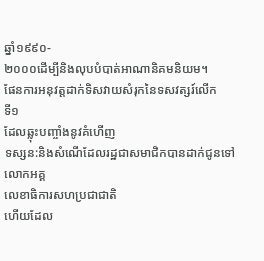ឆ្នាំ១៩៩០-
២០០០ដើម្បីនិងលុបបំបាត់ឤណានិគមនិយម។
ផែនការអនុវត្តដាក់ទិសវាយសំរុកនៃទសវត្សរ៍លើក
ទី១
ដែលឆ្លុះបញ្ចាំងនូវគំហើញ
ទស្សន:និងសំណើដែលរដ្ឋជាសមាជិកបានដាក់ជូនទៅលោកអគ្គ
លេខាធិការសហប្រជាជាតិ
ហើយដែល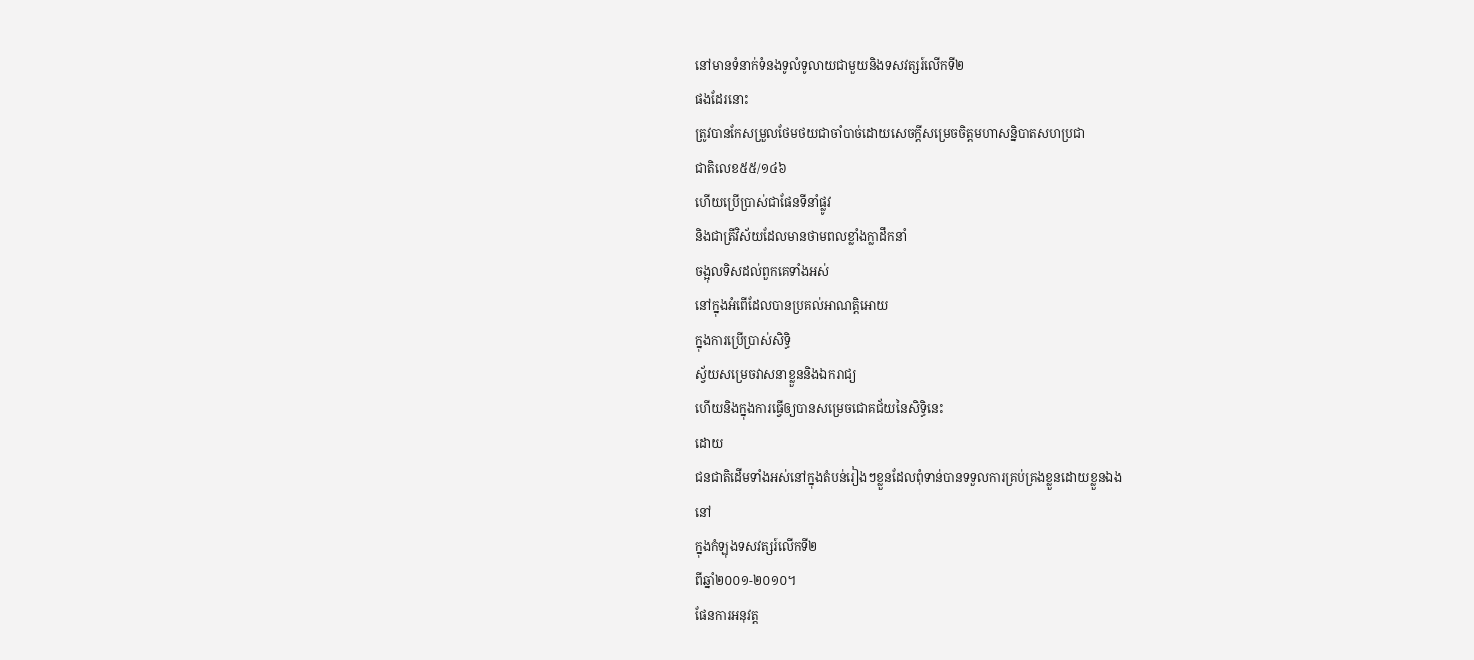នៅមានទំនាក់ទំនងទូលំទូលាយជាមួយនិងទសវត្សរ៍លើកទី២
ផងដែរនោះ
ត្រូវបានកែសម្រួលថែមថយជាចាំបាច់ដោយសេចក្តីសម្រេចចិត្តមហាសន្និបាតសហប្រជា
ជាតិលេខ៥៥/១៤៦
ហើយប្រើប្រាស់ជាផែនទីនាំផ្លូវ
និងជាត្រីវិស័យដែលមានថាមពលខ្លាំងក្លាដឹកនាំ
ចង្អុលទិសដល់ពួកគេទាំងអស់
នៅក្នុងអំពើដែលបានប្រគល់ឤណត្តិឤេយ
ក្នុងការប្រើប្រាស់សិទ្ធិ
ស្វ័យសម្រេចវាសនាខ្លួននិងឯករាជ្យ
ហើយនិងក្នុងការធ្វើឲ្យបានសម្រេចជោគជ័យនៃសិទ្ធិនេះ
ដោយ
ជនជាតិដើមទាំងអស់នៅក្នុងតំបន់រៀងៗខ្លួនដែលពុំទាន់បានទទួលការគ្រប់គ្រងខ្លួនដោយខ្លួនឯង
នៅ
ក្នុងកំឡុងទសវត្សរ៍លើកទី២
ពីឆ្នាំ២០០១-២០១០។
ផែនការអនុវត្ត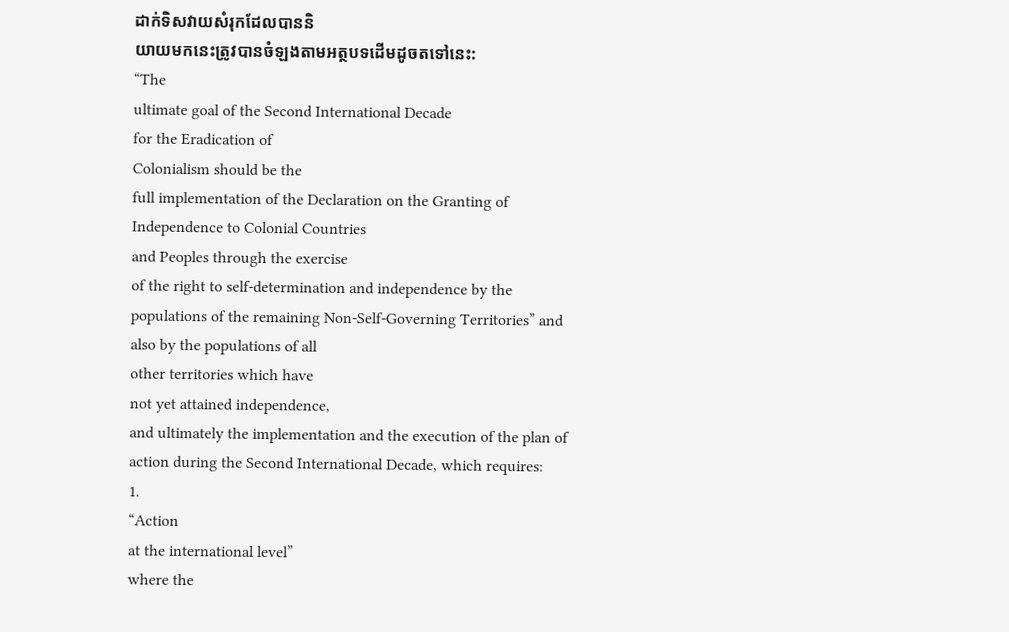ដាក់ទិសវាយសំរុកដែលបាននិ
យាយមកនេះត្រូវបានចំឡងតាមអត្ថបទដើមដូចតទៅនេះ:
“The
ultimate goal of the Second International Decade
for the Eradication of
Colonialism should be the
full implementation of the Declaration on the Granting of
Independence to Colonial Countries
and Peoples through the exercise
of the right to self-determination and independence by the
populations of the remaining Non-Self-Governing Territories” and
also by the populations of all
other territories which have
not yet attained independence,
and ultimately the implementation and the execution of the plan of
action during the Second International Decade, which requires:
1.
“Action
at the international level”
where the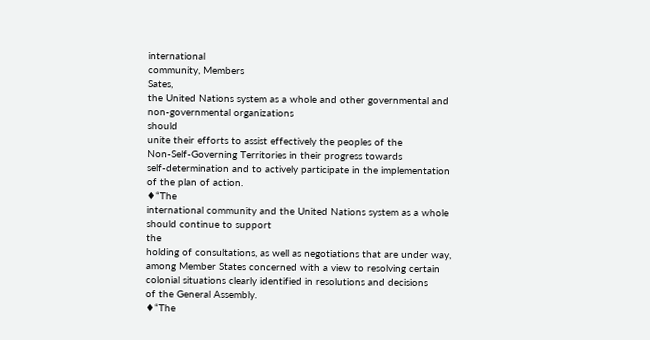international
community, Members
Sates,
the United Nations system as a whole and other governmental and
non-governmental organizations
should
unite their efforts to assist effectively the peoples of the
Non-Self-Governing Territories in their progress towards
self-determination and to actively participate in the implementation
of the plan of action.
♦“The
international community and the United Nations system as a whole
should continue to support
the
holding of consultations, as well as negotiations that are under way,
among Member States concerned with a view to resolving certain
colonial situations clearly identified in resolutions and decisions
of the General Assembly.
♦“The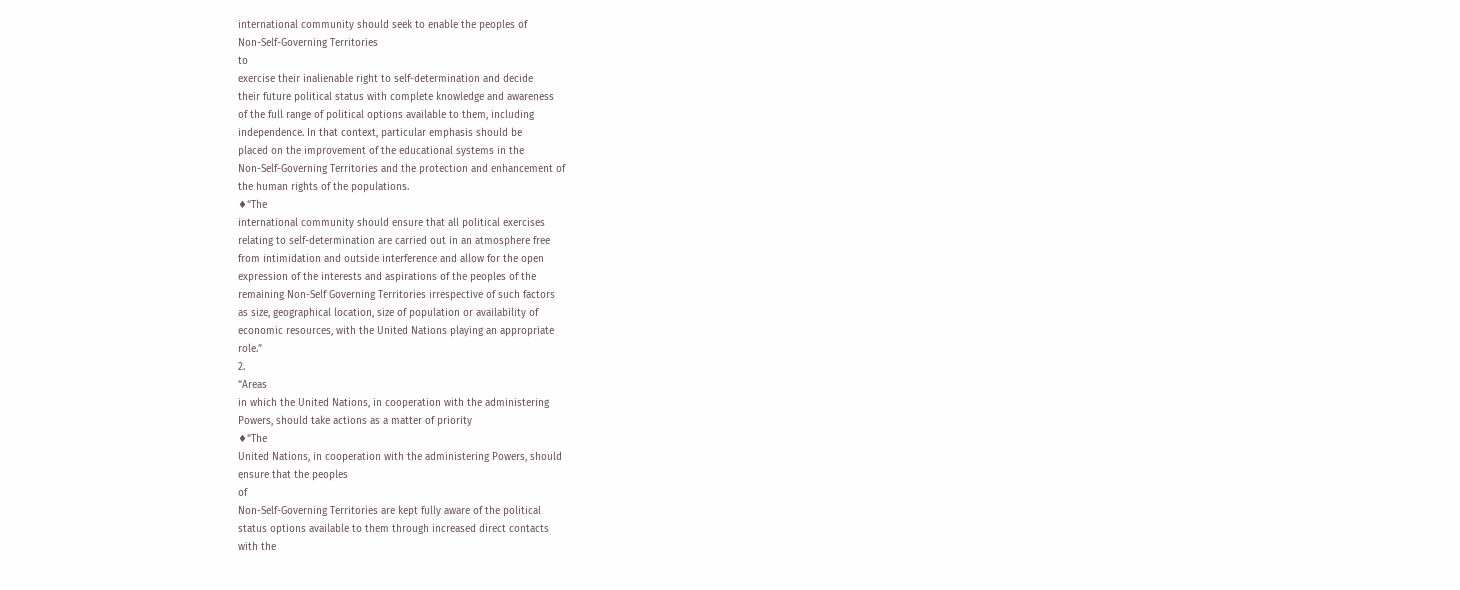international community should seek to enable the peoples of
Non-Self-Governing Territories
to
exercise their inalienable right to self-determination and decide
their future political status with complete knowledge and awareness
of the full range of political options available to them, including
independence. In that context, particular emphasis should be
placed on the improvement of the educational systems in the
Non-Self-Governing Territories and the protection and enhancement of
the human rights of the populations.
♦“The
international community should ensure that all political exercises
relating to self-determination are carried out in an atmosphere free
from intimidation and outside interference and allow for the open
expression of the interests and aspirations of the peoples of the
remaining Non-Self Governing Territories irrespective of such factors
as size, geographical location, size of population or availability of
economic resources, with the United Nations playing an appropriate
role.”
2.
“Areas
in which the United Nations, in cooperation with the administering
Powers, should take actions as a matter of priority
♦“The
United Nations, in cooperation with the administering Powers, should
ensure that the peoples
of
Non-Self-Governing Territories are kept fully aware of the political
status options available to them through increased direct contacts
with the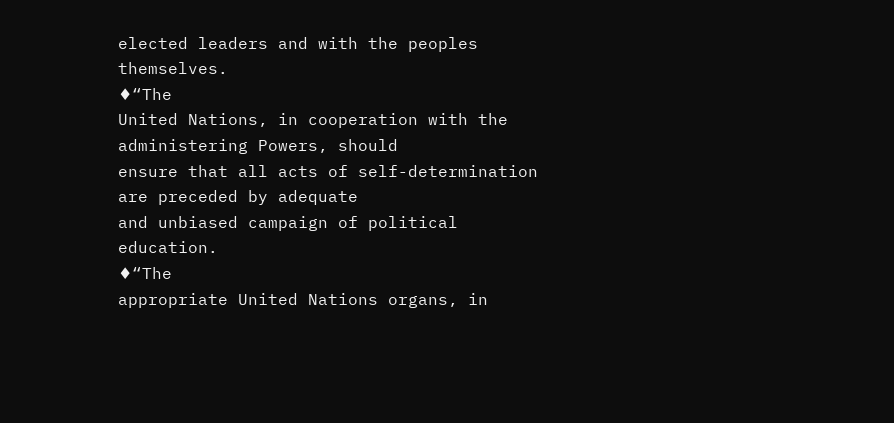elected leaders and with the peoples themselves.
♦“The
United Nations, in cooperation with the administering Powers, should
ensure that all acts of self-determination are preceded by adequate
and unbiased campaign of political education.
♦“The
appropriate United Nations organs, in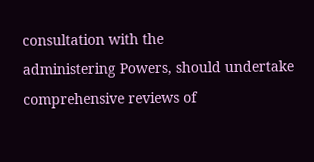consultation with the
administering Powers, should undertake comprehensive reviews of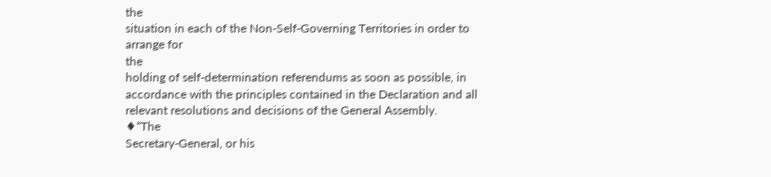the
situation in each of the Non-Self-Governing Territories in order to
arrange for
the
holding of self-determination referendums as soon as possible, in
accordance with the principles contained in the Declaration and all
relevant resolutions and decisions of the General Assembly.
♦“The
Secretary-General, or his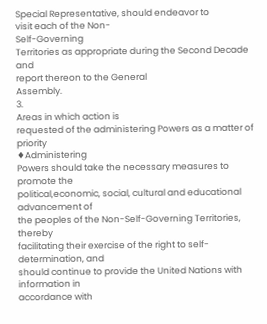Special Representative, should endeavor to
visit each of the Non-
Self-Governing
Territories as appropriate during the Second Decade and
report thereon to the General
Assembly.
3.
Areas in which action is
requested of the administering Powers as a matter of
priority
♦Administering
Powers should take the necessary measures to promote the
political,economic, social, cultural and educational advancement of
the peoples of the Non-Self-Governing Territories, thereby
facilitating their exercise of the right to self-determination, and
should continue to provide the United Nations with information in
accordance with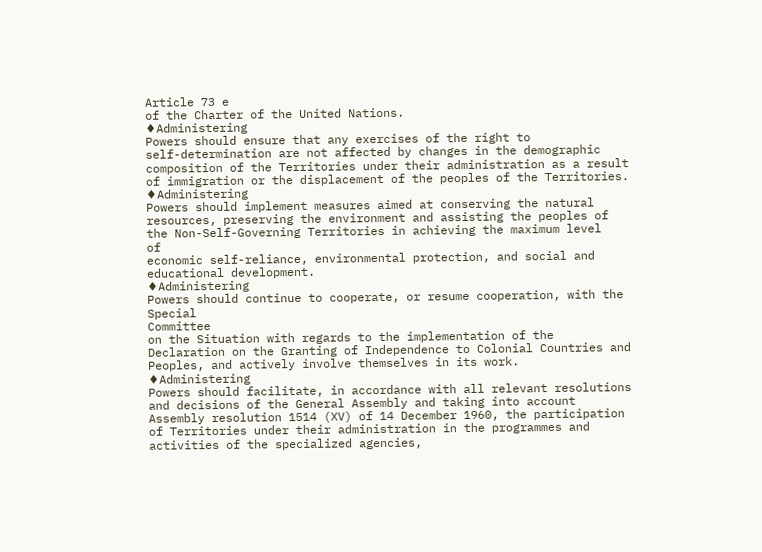Article 73 e
of the Charter of the United Nations.
♦Administering
Powers should ensure that any exercises of the right to
self-determination are not affected by changes in the demographic
composition of the Territories under their administration as a result
of immigration or the displacement of the peoples of the Territories.
♦Administering
Powers should implement measures aimed at conserving the natural
resources, preserving the environment and assisting the peoples of
the Non-Self-Governing Territories in achieving the maximum level
of
economic self-reliance, environmental protection, and social and
educational development.
♦Administering
Powers should continue to cooperate, or resume cooperation, with the
Special
Committee
on the Situation with regards to the implementation of the
Declaration on the Granting of Independence to Colonial Countries and
Peoples, and actively involve themselves in its work.
♦Administering
Powers should facilitate, in accordance with all relevant resolutions
and decisions of the General Assembly and taking into account
Assembly resolution 1514 (XV) of 14 December 1960, the participation
of Territories under their administration in the programmes and
activities of the specialized agencies,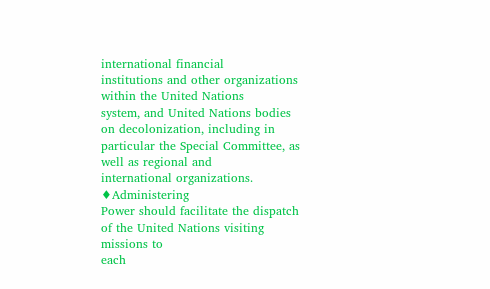international financial
institutions and other organizations within the United Nations
system, and United Nations bodies on decolonization, including in
particular the Special Committee, as well as regional and
international organizations.
♦Administering
Power should facilitate the dispatch of the United Nations visiting
missions to
each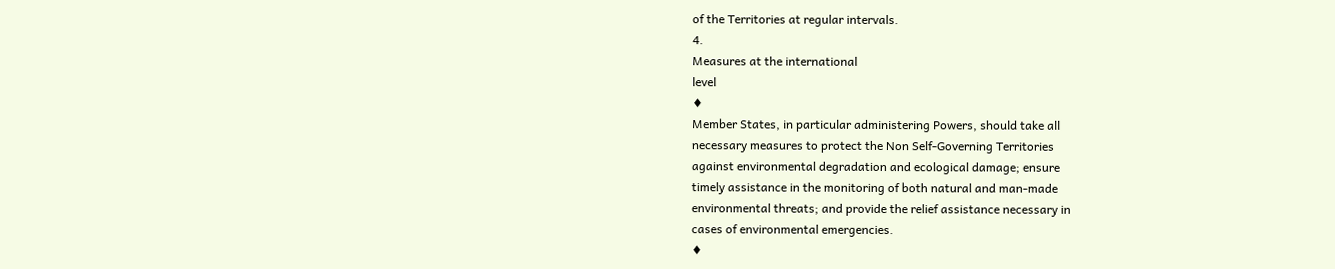of the Territories at regular intervals.
4.
Measures at the international
level
♦
Member States, in particular administering Powers, should take all
necessary measures to protect the Non Self-Governing Territories
against environmental degradation and ecological damage; ensure
timely assistance in the monitoring of both natural and man-made
environmental threats; and provide the relief assistance necessary in
cases of environmental emergencies.
♦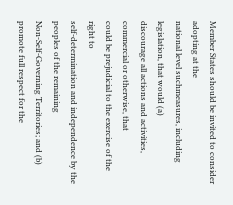Member States should be invited to consider adopting at the
national level suchmeasures, including legislation, that would (a)
discourage all actions and activities, commercial or otherwise, that
could be prejudicial to the exercise of the right to
self-determination and independence by the peoples of the remaining
Non-Self-Governing Territories; and (b) promote full respect for the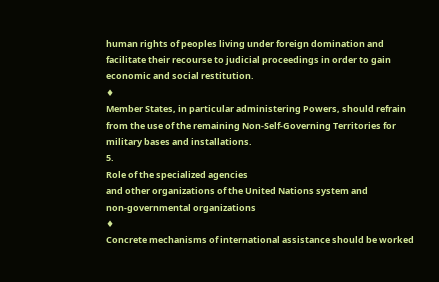human rights of peoples living under foreign domination and
facilitate their recourse to judicial proceedings in order to gain
economic and social restitution.
♦
Member States, in particular administering Powers, should refrain
from the use of the remaining Non-Self-Governing Territories for
military bases and installations.
5.
Role of the specialized agencies
and other organizations of the United Nations system and
non-governmental organizations
♦
Concrete mechanisms of international assistance should be worked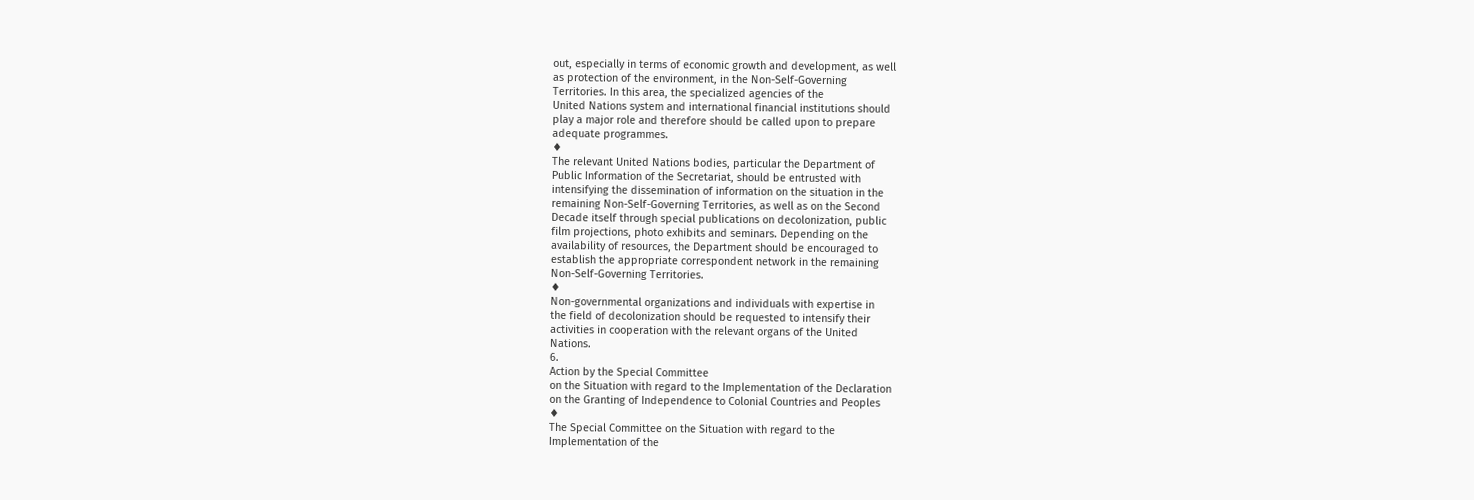out, especially in terms of economic growth and development, as well
as protection of the environment, in the Non-Self-Governing
Territories. In this area, the specialized agencies of the
United Nations system and international financial institutions should
play a major role and therefore should be called upon to prepare
adequate programmes.
♦
The relevant United Nations bodies, particular the Department of
Public Information of the Secretariat, should be entrusted with
intensifying the dissemination of information on the situation in the
remaining Non-Self-Governing Territories, as well as on the Second
Decade itself through special publications on decolonization, public
film projections, photo exhibits and seminars. Depending on the
availability of resources, the Department should be encouraged to
establish the appropriate correspondent network in the remaining
Non-Self-Governing Territories.
♦
Non-governmental organizations and individuals with expertise in
the field of decolonization should be requested to intensify their
activities in cooperation with the relevant organs of the United
Nations.
6.
Action by the Special Committee
on the Situation with regard to the Implementation of the Declaration
on the Granting of Independence to Colonial Countries and Peoples
♦
The Special Committee on the Situation with regard to the
Implementation of the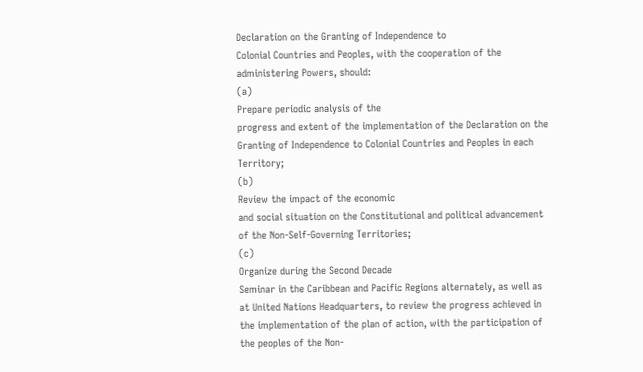Declaration on the Granting of Independence to
Colonial Countries and Peoples, with the cooperation of the
administering Powers, should:
(a)
Prepare periodic analysis of the
progress and extent of the implementation of the Declaration on the
Granting of Independence to Colonial Countries and Peoples in each
Territory;
(b)
Review the impact of the economic
and social situation on the Constitutional and political advancement
of the Non-Self-Governing Territories;
(c)
Organize during the Second Decade
Seminar in the Caribbean and Pacific Regions alternately, as well as
at United Nations Headquarters, to review the progress achieved in
the implementation of the plan of action, with the participation of
the peoples of the Non-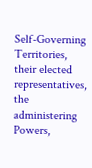Self-Governing Territories, their elected
representatives, the administering Powers,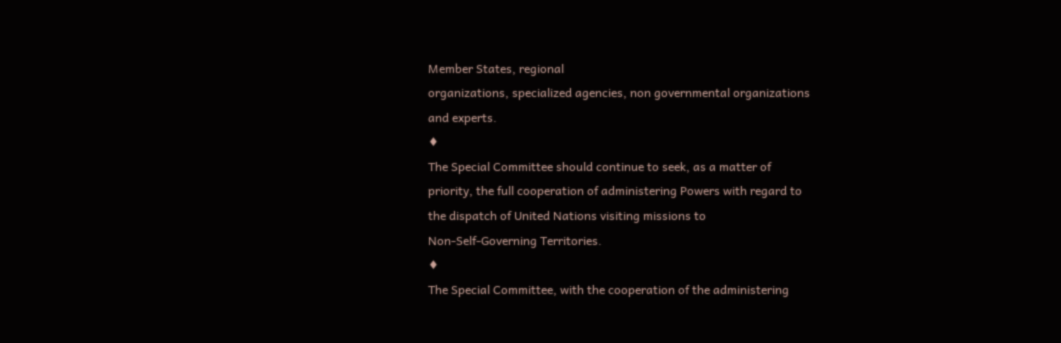Member States, regional
organizations, specialized agencies, non governmental organizations
and experts.
♦
The Special Committee should continue to seek, as a matter of
priority, the full cooperation of administering Powers with regard to
the dispatch of United Nations visiting missions to
Non-Self-Governing Territories.
♦
The Special Committee, with the cooperation of the administering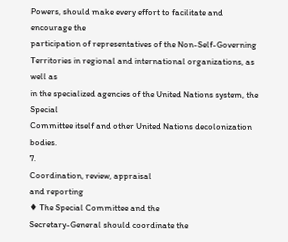Powers, should make every effort to facilitate and encourage the
participation of representatives of the Non-Self-Governing
Territories in regional and international organizations, as well as
in the specialized agencies of the United Nations system, the Special
Committee itself and other United Nations decolonization bodies.
7.
Coordination, review, appraisal
and reporting
♦ The Special Committee and the
Secretary-General should coordinate the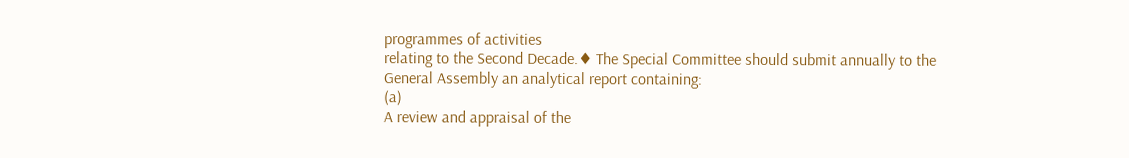programmes of activities
relating to the Second Decade.♦ The Special Committee should submit annually to the General Assembly an analytical report containing:
(a)
A review and appraisal of the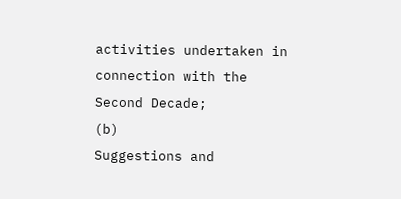activities undertaken in connection with the Second Decade;
(b)
Suggestions and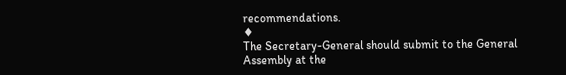recommendations.
♦
The Secretary-General should submit to the General Assembly at the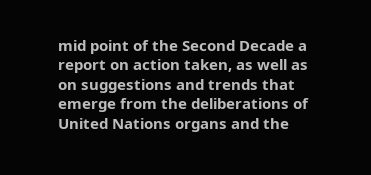mid point of the Second Decade a report on action taken, as well as
on suggestions and trends that emerge from the deliberations of
United Nations organs and the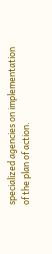specialized agencies on implementation
of the plan of action.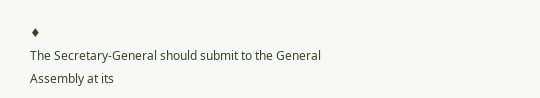♦
The Secretary-General should submit to the General Assembly at its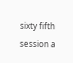sixty fifth session a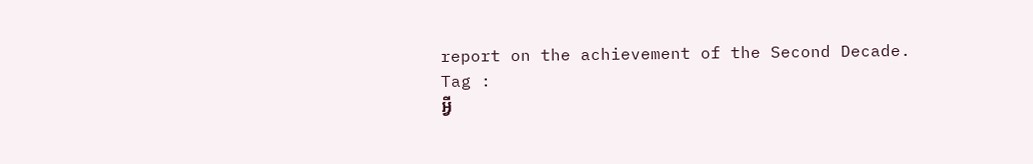report on the achievement of the Second Decade.
Tag :
អ្វី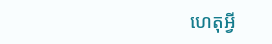ហេតុអ្វី